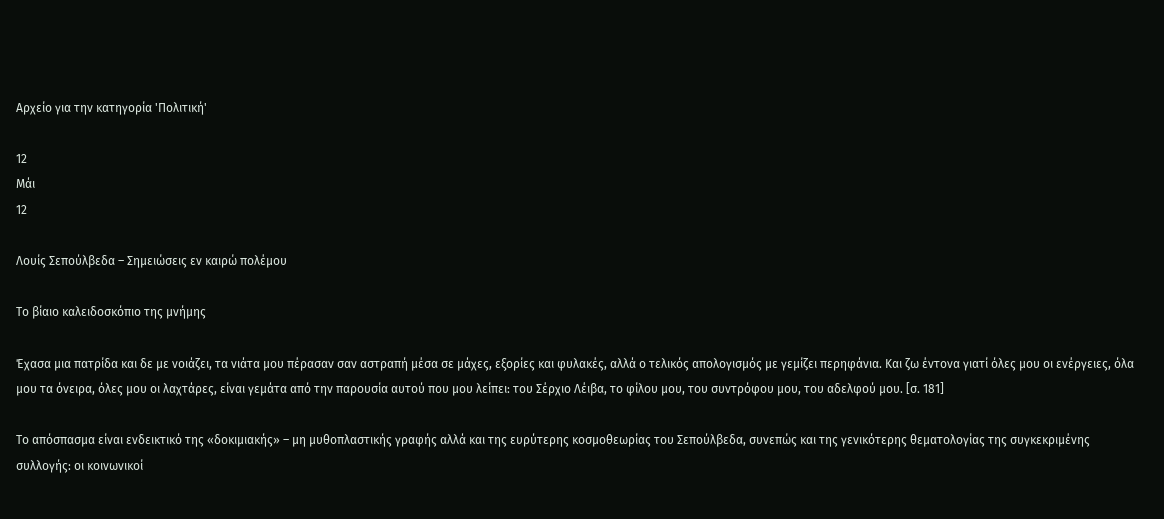Αρχείο για την κατηγορία 'Πολιτική'

12
Μάι
12

Λουίς Σεπούλβεδα – Σημειώσεις εν καιρώ πολέμου

Το βίαιο καλειδοσκόπιο της μνήμης

Έχασα μια πατρίδα και δε με νοιάζει, τα νιάτα μου πέρασαν σαν αστραπή μέσα σε μάχες, εξορίες και φυλακές, αλλά ο τελικός απολογισμός με γεμίζει περηφάνια. Και ζω έντονα γιατί όλες μου οι ενέργειες, όλα μου τα όνειρα, όλες μου οι λαχτάρες, είναι γεμάτα από την παρουσία αυτού που μου λείπει: του Σέρχιο Λέιβα, το φίλου μου, του συντρόφου μου, του αδελφού μου. [σ. 181]

Το απόσπασμα είναι ενδεικτικό της «δοκιμιακής» – μη μυθοπλαστικής γραφής αλλά και της ευρύτερης κοσμοθεωρίας του Σεπούλβεδα, συνεπώς και της γενικότερης θεματολογίας της συγκεκριμένης συλλογής: οι κοινωνικοί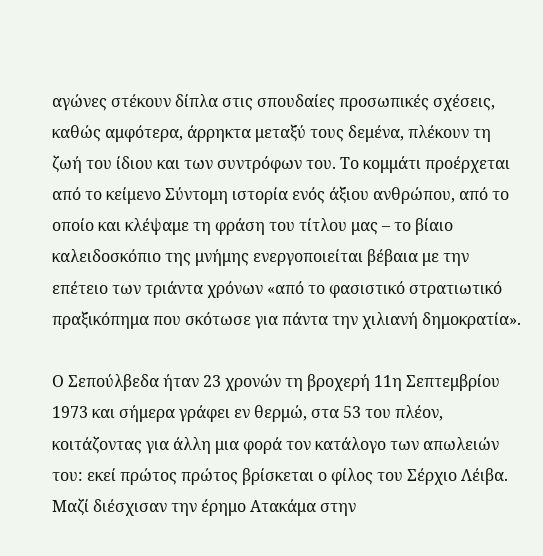αγώνες στέκουν δίπλα στις σπουδαίες προσωπικές σχέσεις, καθώς αμφότερα, άρρηκτα μεταξύ τους δεμένα, πλέκουν τη ζωή του ίδιου και των συντρόφων του. Το κομμάτι προέρχεται από το κείμενο Σύντομη ιστορία ενός άξιου ανθρώπου, από το οποίο και κλέψαμε τη φράση του τίτλου μας – το βίαιο καλειδοσκόπιο της μνήμης ενεργοποιείται βέβαια με την επέτειο των τριάντα χρόνων «από το φασιστικό στρατιωτικό πραξικόπημα που σκότωσε για πάντα την χιλιανή δημοκρατία».

Ο Σεπούλβεδα ήταν 23 χρονών τη βροχερή 11η Σεπτεμβρίου 1973 και σήμερα γράφει εν θερμώ, στα 53 του πλέον, κοιτάζοντας για άλλη μια φορά τον κατάλογο των απωλειών του: εκεί πρώτος πρώτος βρίσκεται ο φίλος του Σέρχιο Λέιβα. Μαζί διέσχισαν την έρημο Ατακάμα στην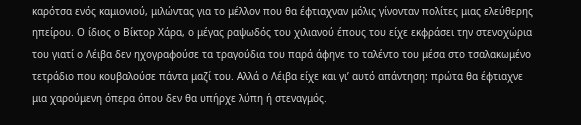καρότσα ενός καμιονιού, μιλώντας για το μέλλον που θα έφτιαχναν μόλις γίνονταν πολίτες μιας ελεύθερης ηπείρου. Ο ίδιος ο Βίκτορ Χάρα, ο μέγας ραψωδός του χιλιανού έπους του είχε εκφράσει την στενοχώρια του γιατί ο Λέιβα δεν ηχογραφούσε τα τραγούδια του παρά άφηνε το ταλέντο του μέσα στο τσαλακωμένο τετράδιο που κουβαλούσε πάντα μαζί του. Αλλά ο Λέιβα είχε και γι’ αυτό απάντηση: πρώτα θα έφτιαχνε μια χαρούμενη όπερα όπου δεν θα υπήρχε λύπη ή στεναγμός.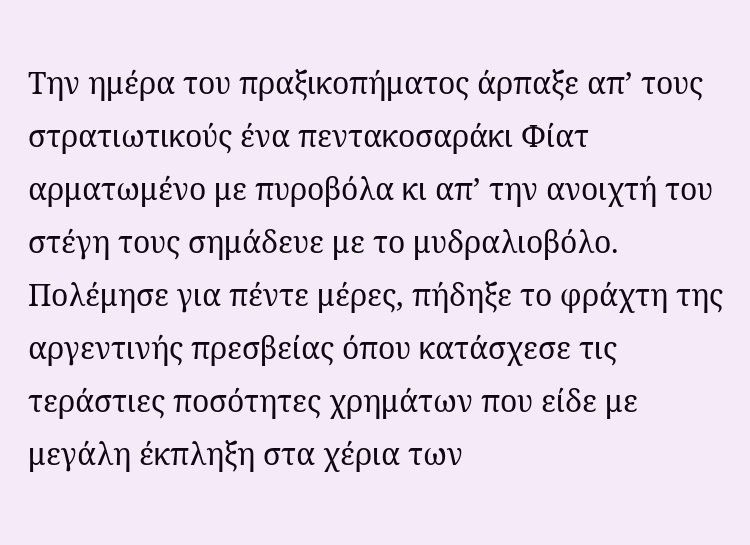Την ημέρα του πραξικοπήματος άρπαξε απ’ τους στρατιωτικούς ένα πεντακοσαράκι Φίατ αρματωμένο με πυροβόλα κι απ’ την ανοιχτή του στέγη τους σημάδευε με το μυδραλιοβόλο. Πολέμησε για πέντε μέρες, πήδηξε το φράχτη της αργεντινής πρεσβείας όπου κατάσχεσε τις τεράστιες ποσότητες χρημάτων που είδε με μεγάλη έκπληξη στα χέρια των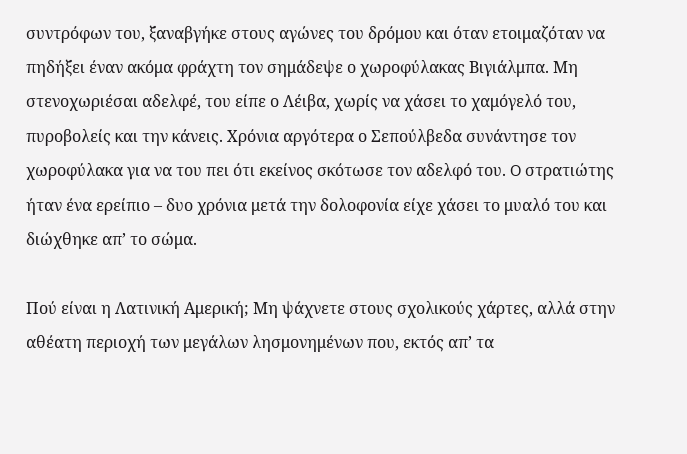συντρόφων του, ξαναβγήκε στους αγώνες του δρόμου και όταν ετοιμαζόταν να πηδήξει έναν ακόμα φράχτη τον σημάδεψε ο χωροφύλακας Βιγιάλμπα. Μη στενοχωριέσαι αδελφέ, του είπε ο Λέιβα, χωρίς να χάσει το χαμόγελό του, πυροβολείς και την κάνεις. Χρόνια αργότερα ο Σεπούλβεδα συνάντησε τον χωροφύλακα για να του πει ότι εκείνος σκότωσε τον αδελφό του. O στρατιώτης ήταν ένα ερείπιο – δυο χρόνια μετά την δολοφονία είχε χάσει το μυαλό του και διώχθηκε απ’ το σώμα.

Πού είναι η Λατινική Αμερική; Μη ψάχνετε στους σχολικούς χάρτες, αλλά στην αθέατη περιοχή των μεγάλων λησμονημένων που, εκτός απ’ τα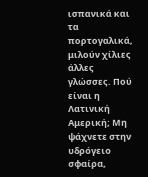ισπανικά και τα πορτογαλικά, μιλούν χίλιες άλλες γλώσσες. Πού είναι η Λατινική Αμερική; Μη ψάχνετε στην υδρόγειο σφαίρα,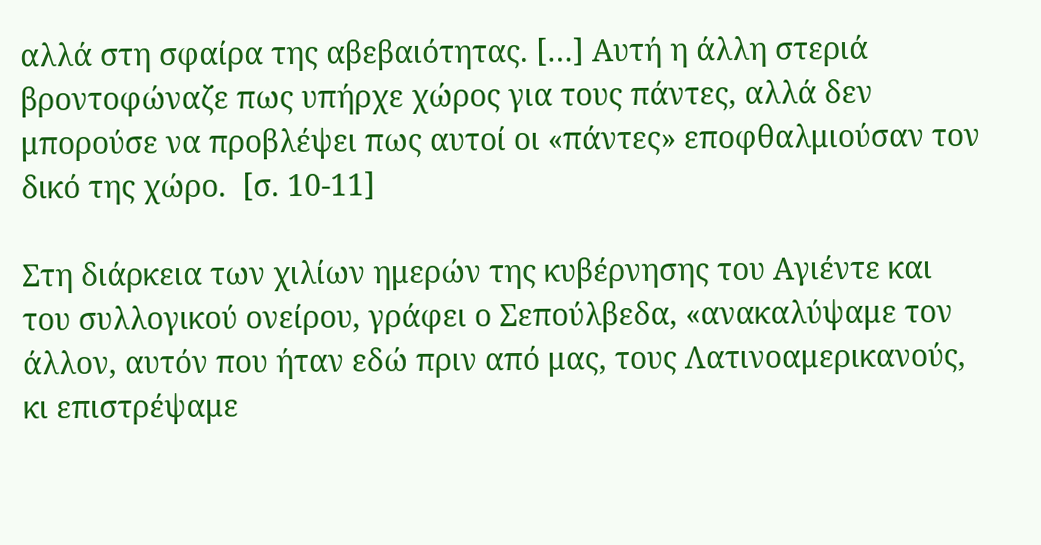αλλά στη σφαίρα της αβεβαιότητας. […] Αυτή η άλλη στεριά βροντοφώναζε πως υπήρχε χώρος για τους πάντες, αλλά δεν μπορούσε να προβλέψει πως αυτοί οι «πάντες» εποφθαλμιούσαν τον δικό της χώρο.  [σ. 10-11]

Στη διάρκεια των χιλίων ημερών της κυβέρνησης του Αγιέντε και του συλλογικού ονείρου, γράφει ο Σεπούλβεδα, «ανακαλύψαμε τον άλλον, αυτόν που ήταν εδώ πριν από μας, τους Λατινοαμερικανούς, κι επιστρέψαμε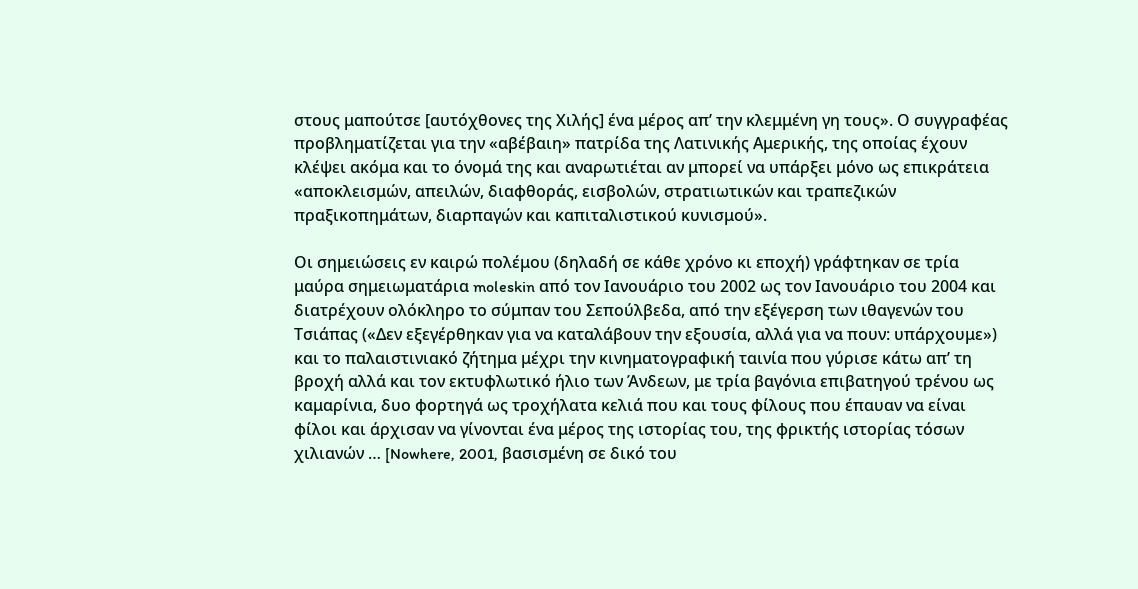στους μαπούτσε [αυτόχθονες της Χιλής] ένα μέρος απ’ την κλεμμένη γη τους». Ο συγγραφέας προβληματίζεται για την «αβέβαιη» πατρίδα της Λατινικής Αμερικής, της οποίας έχουν κλέψει ακόμα και το όνομά της και αναρωτιέται αν μπορεί να υπάρξει μόνο ως επικράτεια «αποκλεισμών, απειλών, διαφθοράς, εισβολών, στρατιωτικών και τραπεζικών πραξικοπημάτων, διαρπαγών και καπιταλιστικού κυνισμού».

Οι σημειώσεις εν καιρώ πολέμου (δηλαδή σε κάθε χρόνο κι εποχή) γράφτηκαν σε τρία μαύρα σημειωματάρια moleskin από τον Ιανουάριο του 2002 ως τον Ιανουάριο του 2004 και διατρέχουν ολόκληρο το σύμπαν του Σεπούλβεδα, από την εξέγερση των ιθαγενών του Τσιάπας («Δεν εξεγέρθηκαν για να καταλάβουν την εξουσία, αλλά για να πουν: υπάρχουμε») και το παλαιστινιακό ζήτημα μέχρι την κινηματογραφική ταινία που γύρισε κάτω απ’ τη βροχή αλλά και τον εκτυφλωτικό ήλιο των Άνδεων, με τρία βαγόνια επιβατηγού τρένου ως καμαρίνια, δυο φορτηγά ως τροχήλατα κελιά που και τους φίλους που έπαυαν να είναι φίλοι και άρχισαν να γίνονται ένα μέρος της ιστορίας του, της φρικτής ιστορίας τόσων χιλιανών … [Nowhere, 2001, βασισμένη σε δικό του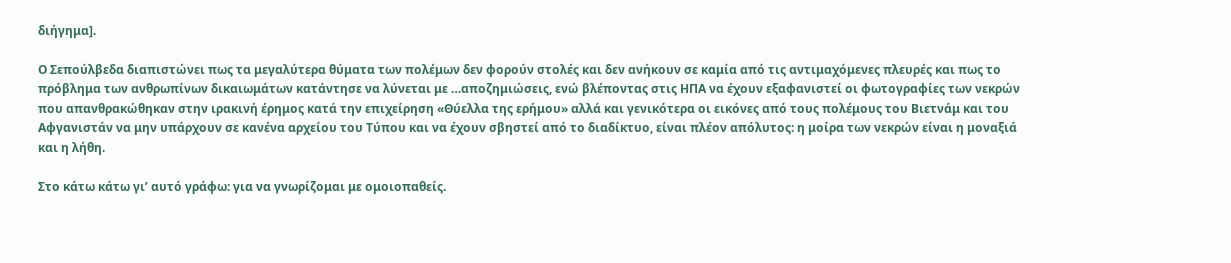διήγημα].

Ο Σεπούλβεδα διαπιστώνει πως τα μεγαλύτερα θύματα των πολέμων δεν φορούν στολές και δεν ανήκουν σε καμία από τις αντιμαχόμενες πλευρές και πως το πρόβλημα των ανθρωπίνων δικαιωμάτων κατάντησε να λύνεται με …αποζημιώσεις, ενώ βλέποντας στις ΗΠΑ να έχουν εξαφανιστεί οι φωτογραφίες των νεκρών που απανθρακώθηκαν στην ιρακινή έρημος κατά την επιχείρηση «Θύελλα της ερήμου» αλλά και γενικότερα οι εικόνες από τους πολέμους του Βιετνάμ και του Αφγανιστάν να μην υπάρχουν σε κανένα αρχείου του Τύπου και να έχουν σβηστεί από το διαδίκτυο, είναι πλέον απόλυτος: η μοίρα των νεκρών είναι η μοναξιά και η λήθη.

Στο κάτω κάτω γι’ αυτό γράφω: για να γνωρίζομαι με ομοιοπαθείς.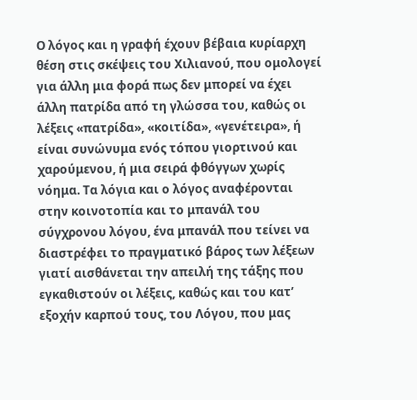Ο λόγος και η γραφή έχουν βέβαια κυρίαρχη θέση στις σκέψεις του Χιλιανού, που ομολογεί για άλλη μια φορά πως δεν μπορεί να έχει άλλη πατρίδα από τη γλώσσα του, καθώς οι λέξεις «πατρίδα», «κοιτίδα», «γενέτειρα», ή είναι συνώνυμα ενός τόπου γιορτινού και χαρούμενου, ή μια σειρά φθόγγων χωρίς νόημα. Τα λόγια και ο λόγος αναφέρονται στην κοινοτοπία και το μπανάλ του σύγχρονου λόγου, ένα μπανάλ που τείνει να διαστρέφει το πραγματικό βάρος των λέξεων γιατί αισθάνεται την απειλή της τάξης που εγκαθιστούν οι λέξεις, καθώς και του κατ’ εξοχήν καρπού τους, του Λόγου, που μας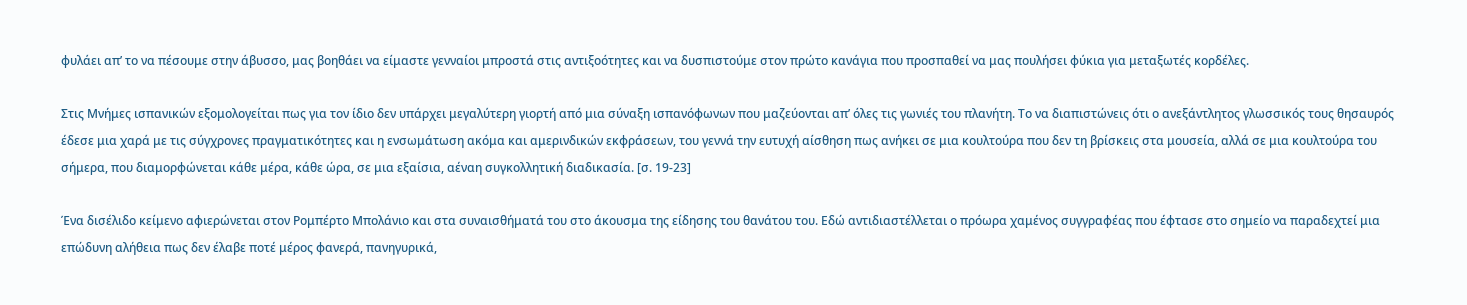φυλάει απ’ το να πέσουμε στην άβυσσο, μας βοηθάει να είμαστε γενναίοι μπροστά στις αντιξοότητες και να δυσπιστούμε στον πρώτο κανάγια που προσπαθεί να μας πουλήσει φύκια για μεταξωτές κορδέλες.

Στις Μνήμες ισπανικών εξομολογείται πως για τον ίδιο δεν υπάρχει μεγαλύτερη γιορτή από μια σύναξη ισπανόφωνων που μαζεύονται απ’ όλες τις γωνιές του πλανήτη. Το να διαπιστώνεις ότι ο ανεξάντλητος γλωσσικός τους θησαυρός έδεσε μια χαρά με τις σύγχρονες πραγματικότητες και η ενσωμάτωση ακόμα και αμερινδικών εκφράσεων, του γεννά την ευτυχή αίσθηση πως ανήκει σε μια κουλτούρα που δεν τη βρίσκεις στα μουσεία, αλλά σε μια κουλτούρα του σήμερα, που διαμορφώνεται κάθε μέρα, κάθε ώρα, σε μια εξαίσια, αέναη συγκολλητική διαδικασία. [σ. 19-23]

Ένα δισέλιδο κείμενο αφιερώνεται στον Ρομπέρτο Μπολάνιο και στα συναισθήματά του στο άκουσμα της είδησης του θανάτου του. Εδώ αντιδιαστέλλεται ο πρόωρα χαμένος συγγραφέας που έφτασε στο σημείο να παραδεχτεί μια επώδυνη αλήθεια πως δεν έλαβε ποτέ μέρος φανερά, πανηγυρικά,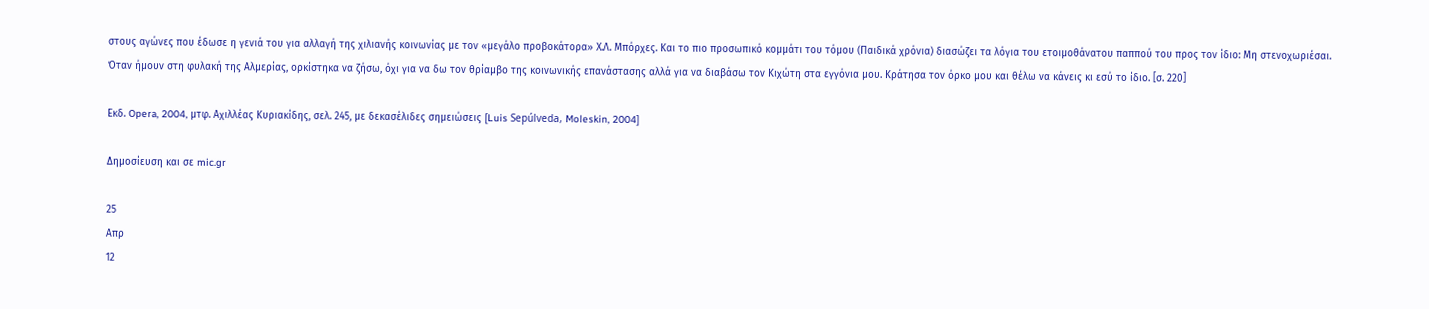στους αγώνες που έδωσε η γενιά του για αλλαγή της χιλιανής κοινωνίας με τον «μεγάλο προβοκάτορα» Χ.Λ. Μπόρχες. Και το πιο προσωπικό κομμάτι του τόμου (Παιδικά χρόνια) διασώζει τα λόγια του ετοιμοθάνατου παππού του προς τον ίδιο: Μη στενοχωριέσαι. Όταν ήμουν στη φυλακή της Αλμερίας, ορκίστηκα να ζήσω, όχι για να δω τον θρίαμβο της κοινωνικής επανάστασης αλλά για να διαβάσω τον Κιχώτη στα εγγόνια μου. Κράτησα τον όρκο μου και θέλω να κάνεις κι εσύ το ίδιο. [σ. 220]

Εκδ. Opera, 2004, μτφ. Αχιλλέας Κυριακίδης, σελ. 245, με δεκασέλιδες σημειώσεις [Luis Sepúlveda, Moleskin, 2004]

Δημοσίευση και σε mic.gr

25
Απρ
12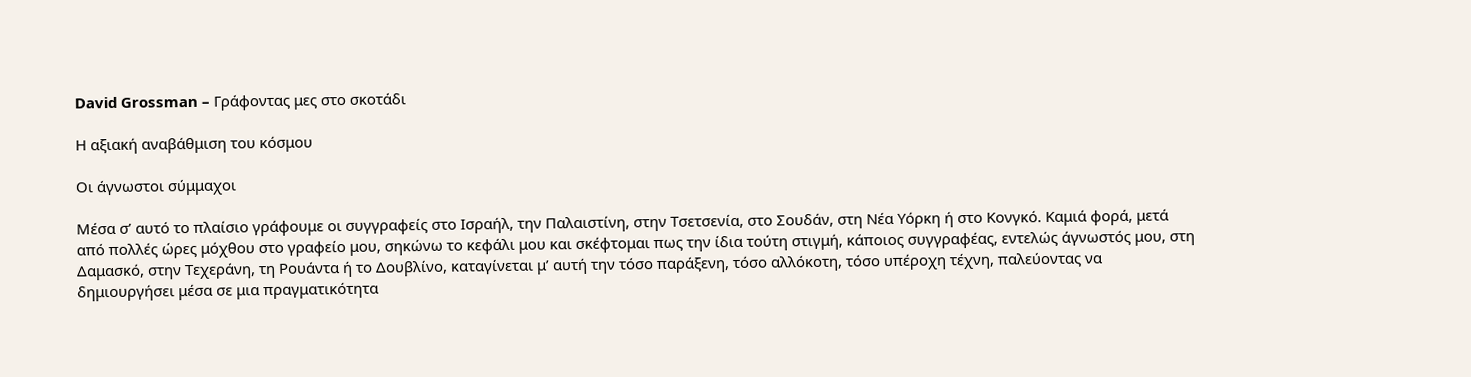David Grossman – Γράφοντας μες στο σκοτάδι

Η αξιακή αναβάθμιση του κόσμου

Οι άγνωστοι σύμμαχοι

Μέσα σ’ αυτό το πλαίσιο γράφουμε οι συγγραφείς στο Ισραήλ, την Παλαιστίνη, στην Τσετσενία, στο Σουδάν, στη Νέα Υόρκη ή στο Κονγκό. Καμιά φορά, μετά από πολλές ώρες μόχθου στο γραφείο μου, σηκώνω το κεφάλι μου και σκέφτομαι πως την ίδια τούτη στιγμή, κάποιος συγγραφέας, εντελώς άγνωστός μου, στη Δαμασκό, στην Τεχεράνη, τη Ρουάντα ή το Δουβλίνο, καταγίνεται μ’ αυτή την τόσο παράξενη, τόσο αλλόκοτη, τόσο υπέροχη τέχνη, παλεύοντας να δημιουργήσει μέσα σε μια πραγματικότητα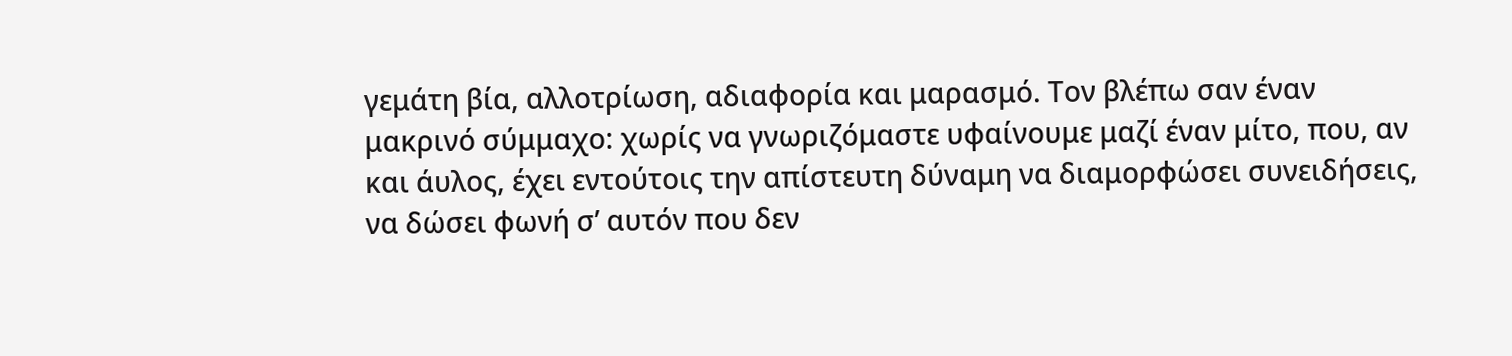γεμάτη βία, αλλοτρίωση, αδιαφορία και μαρασμό. Τον βλέπω σαν έναν μακρινό σύμμαχο: χωρίς να γνωριζόμαστε υφαίνουμε μαζί έναν μίτο, που, αν και άυλος, έχει εντούτοις την απίστευτη δύναμη να διαμορφώσει συνειδήσεις, να δώσει φωνή σ’ αυτόν που δεν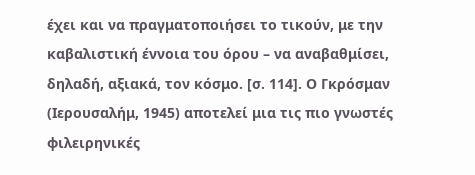έχει και να πραγματοποιήσει το τικούν, με την καβαλιστική έννοια του όρου – να αναβαθμίσει, δηλαδή, αξιακά, τον κόσμο. [σ. 114]. Ο Γκρόσμαν (Ιερουσαλήμ, 1945) αποτελεί μια τις πιο γνωστές φιλειρηνικές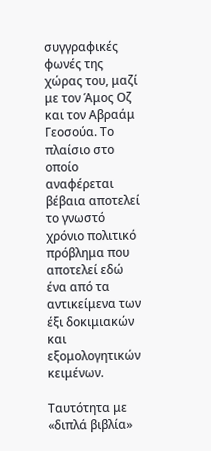συγγραφικές φωνές της χώρας του, μαζί με τον Άμος Οζ και τον Αβραάμ Γεοσούα. Το πλαίσιο στο οποίο αναφέρεται βέβαια αποτελεί το γνωστό χρόνιο πολιτικό πρόβλημα που αποτελεί εδώ ένα από τα αντικείμενα των έξι δοκιμιακών και εξομολογητικών κειμένων.

Ταυτότητα με «διπλά βιβλία»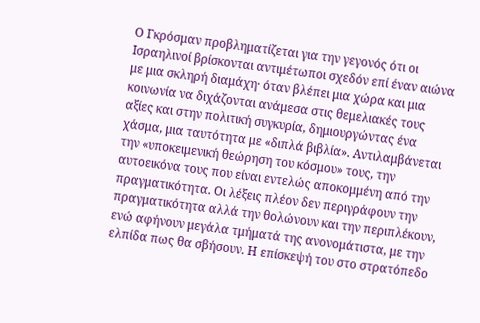Ο Γκρόσμαν προβληματίζεται για την γεγονός ότι οι Ισραηλινοί βρίσκονται αντιμέτωποι σχεδόν επί έναν αιώνα με μια σκληρή διαμάχη· όταν βλέπει μια χώρα και μια κοινωνία να διχάζονται ανάμεσα στις θεμελιακές τους αξίες και στην πολιτική συγκυρία, δημιουργώντας ένα χάσμα, μια ταυτότητα με «διπλά βιβλία». Αντιλαμβάνεται την «υποκειμενική θεώρηση του κόσμου» τους, την αυτοεικόνα τους που είναι εντελώς αποκομμένη από την πραγματικότητα. Οι λέξεις πλέον δεν περιγράφουν την πραγματικότητα αλλά την θολώνουν και την περιπλέκουν, ενώ αφήνουν μεγάλα τμήματά της ανονομάτιστα, με την ελπίδα πως θα σβήσουν. Η επίσκεψή του στο στρατόπεδο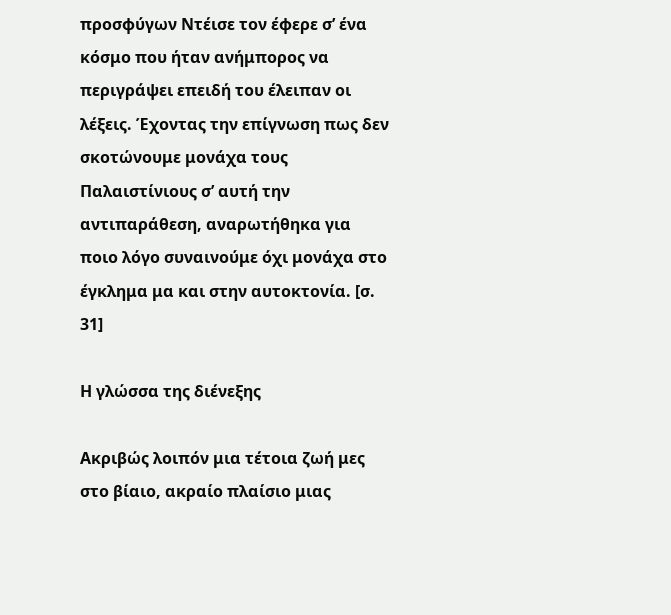προσφύγων Ντέισε τον έφερε σ’ ένα κόσμο που ήταν ανήμπορος να περιγράψει επειδή του έλειπαν οι λέξεις. Έχοντας την επίγνωση πως δεν σκοτώνουμε μονάχα τους Παλαιστίνιους σ’ αυτή την αντιπαράθεση, αναρωτήθηκα για ποιο λόγο συναινούμε όχι μονάχα στο έγκλημα μα και στην αυτοκτονία. [σ. 31]

Η γλώσσα της διένεξης

Ακριβώς λοιπόν μια τέτοια ζωή μες στο βίαιο, ακραίο πλαίσιο μιας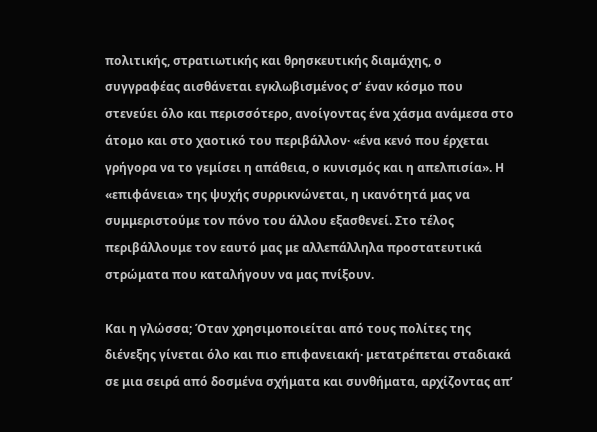πολιτικής, στρατιωτικής και θρησκευτικής διαμάχης, ο συγγραφέας αισθάνεται εγκλωβισμένος σ’ έναν κόσμο που στενεύει όλο και περισσότερο, ανοίγοντας ένα χάσμα ανάμεσα στο άτομο και στο χαοτικό του περιβάλλον· «ένα κενό που έρχεται γρήγορα να το γεμίσει η απάθεια, ο κυνισμός και η απελπισία». Η «επιφάνεια» της ψυχής συρρικνώνεται, η ικανότητά μας να συμμεριστούμε τον πόνο του άλλου εξασθενεί. Στο τέλος περιβάλλουμε τον εαυτό μας με αλλεπάλληλα προστατευτικά στρώματα που καταλήγουν να μας πνίξουν.

Και η γλώσσα; Όταν χρησιμοποιείται από τους πολίτες της διένεξης γίνεται όλο και πιο επιφανειακή· μετατρέπεται σταδιακά σε μια σειρά από δοσμένα σχήματα και συνθήματα, αρχίζοντας απ’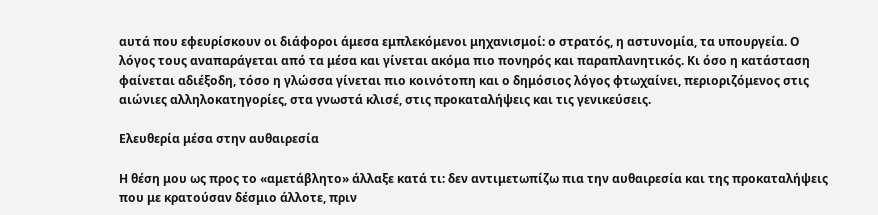αυτά που εφευρίσκουν οι διάφοροι άμεσα εμπλεκόμενοι μηχανισμοί: ο στρατός, η αστυνομία, τα υπουργεία. Ο λόγος τους αναπαράγεται από τα μέσα και γίνεται ακόμα πιο πονηρός και παραπλανητικός. Κι όσο η κατάσταση φαίνεται αδιέξοδη, τόσο η γλώσσα γίνεται πιο κοινότοπη και ο δημόσιος λόγος φτωχαίνει, περιοριζόμενος στις αιώνιες αλληλοκατηγορίες, στα γνωστά κλισέ, στις προκαταλήψεις και τις γενικεύσεις.

Ελευθερία μέσα στην αυθαιρεσία

Η θέση μου ως προς το «αμετάβλητο» άλλαξε κατά τι: δεν αντιμετωπίζω πια την αυθαιρεσία και της προκαταλήψεις που με κρατούσαν δέσμιο άλλοτε, πριν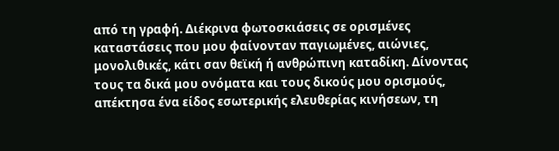από τη γραφή. Διέκρινα φωτοσκιάσεις σε ορισμένες καταστάσεις που μου φαίνονταν παγιωμένες, αιώνιες, μονολιθικές, κάτι σαν θεϊκή ή ανθρώπινη καταδίκη. Δίνοντας τους τα δικά μου ονόματα και τους δικούς μου ορισμούς, απέκτησα ένα είδος εσωτερικής ελευθερίας κινήσεων, τη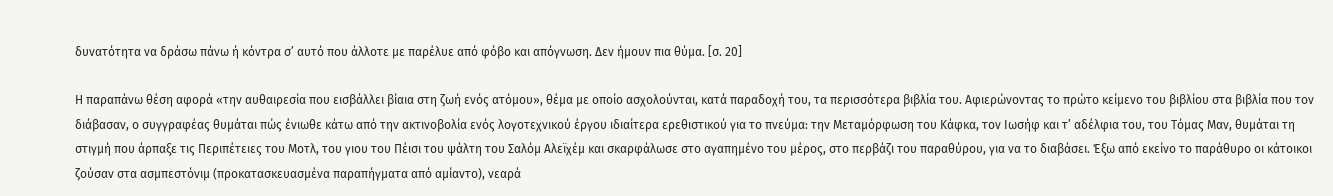δυνατότητα να δράσω πάνω ή κόντρα σ’ αυτό που άλλοτε με παρέλυε από φόβο και απόγνωση. Δεν ήμουν πια θύμα. [σ. 20]

Η παραπάνω θέση αφορά «την αυθαιρεσία που εισβάλλει βίαια στη ζωή ενός ατόμου», θέμα με οποίο ασχολούνται, κατά παραδοχή του, τα περισσότερα βιβλία του. Αφιερώνοντας το πρώτο κείμενο του βιβλίου στα βιβλία που τον διάβασαν, ο συγγραφέας θυμάται πώς ένιωθε κάτω από την ακτινοβολία ενός λογοτεχνικού έργου ιδιαίτερα ερεθιστικού για το πνεύμα: την Μεταμόρφωση του Κάφκα, τον Ιωσήφ και τ’ αδέλφια του, του Τόμας Μαν, θυμάται τη στιγμή που άρπαξε τις Περιπέτειες του Μοτλ, του γιου του Πέισι του ψάλτη του Σαλόμ Αλεϊχέμ και σκαρφάλωσε στο αγαπημένο του μέρος, στο περβάζι του παραθύρου, για να το διαβάσει. Έξω από εκείνο το παράθυρο οι κάτοικοι ζούσαν στα ασμπεστόνιμ (προκατασκευασμένα παραπήγματα από αμίαντο), νεαρά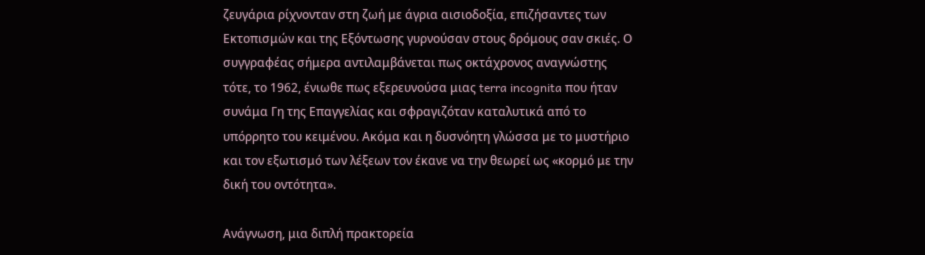ζευγάρια ρίχνονταν στη ζωή με άγρια αισιοδοξία, επιζήσαντες των Εκτοπισμών και της Εξόντωσης γυρνούσαν στους δρόμους σαν σκιές. Ο συγγραφέας σήμερα αντιλαμβάνεται πως οκτάχρονος αναγνώστης τότε, το 1962, ένιωθε πως εξερευνούσα μιας terra incognita που ήταν συνάμα Γη της Επαγγελίας και σφραγιζόταν καταλυτικά από το υπόρρητο του κειμένου. Ακόμα και η δυσνόητη γλώσσα με το μυστήριο και τον εξωτισμό των λέξεων τον έκανε να την θεωρεί ως «κορμό με την δική του οντότητα».

Ανάγνωση, μια διπλή πρακτορεία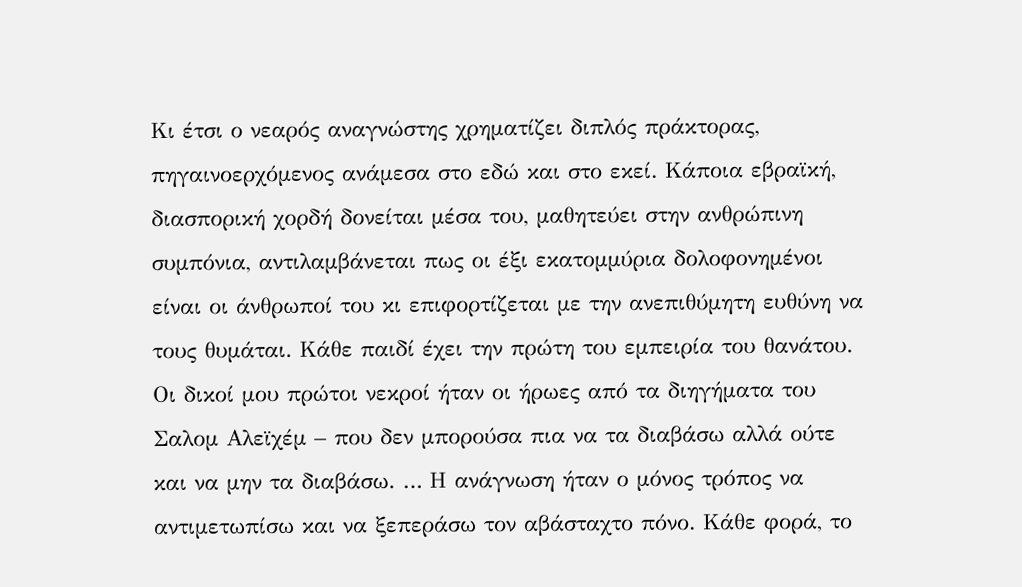Κι έτσι ο νεαρός αναγνώστης χρηματίζει διπλός πράκτορας, πηγαινοερχόμενος ανάμεσα στο εδώ και στο εκεί. Κάποια εβραϊκή, διασπορική χορδή δονείται μέσα του, μαθητεύει στην ανθρώπινη συμπόνια, αντιλαμβάνεται πως οι έξι εκατομμύρια δολοφονημένοι είναι οι άνθρωποί του κι επιφορτίζεται με την ανεπιθύμητη ευθύνη να τους θυμάται. Κάθε παιδί έχει την πρώτη του εμπειρία του θανάτου. Οι δικοί μου πρώτοι νεκροί ήταν οι ήρωες από τα διηγήματα του Σαλομ Αλεϊχέμ – που δεν μπορούσα πια να τα διαβάσω αλλά ούτε και να μην τα διαβάσω. … Η ανάγνωση ήταν ο μόνος τρόπος να αντιμετωπίσω και να ξεπεράσω τον αβάσταχτο πόνο. Κάθε φορά, το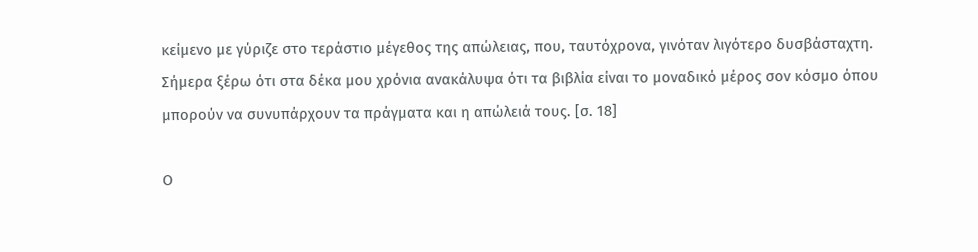κείμενο με γύριζε στο τεράστιο μέγεθος της απώλειας, που, ταυτόχρονα, γινόταν λιγότερο δυσβάσταχτη. Σήμερα ξέρω ότι στα δέκα μου χρόνια ανακάλυψα ότι τα βιβλία είναι το μοναδικό μέρος σον κόσμο όπου μπορούν να συνυπάρχουν τα πράγματα και η απώλειά τους. [σ. 18]

Ο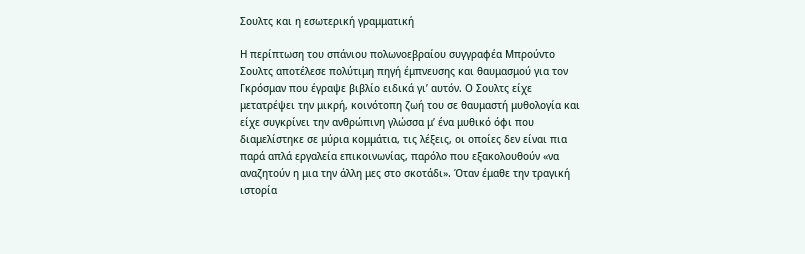Σουλτς και η εσωτερική γραμματική

Η περίπτωση του σπάνιου πολωνοεβραίου συγγραφέα Μπρούντο Σουλτς αποτέλεσε πολύτιμη πηγή έμπνευσης και θαυμασμού για τον Γκρόσμαν που έγραψε βιβλίο ειδικά γι’ αυτόν. Ο Σουλτς είχε μετατρέψει την μικρή, κοινότοπη ζωή του σε θαυμαστή μυθολογία και είχε συγκρίνει την ανθρώπινη γλώσσα μ’ ένα μυθικό όφι που διαμελίστηκε σε μύρια κομμάτια, τις λέξεις, οι οποίες δεν είναι πια παρά απλά εργαλεία επικοινωνίας, παρόλο που εξακολουθούν «να αναζητούν η μια την άλλη μες στο σκοτάδι». Όταν έμαθε την τραγική ιστορία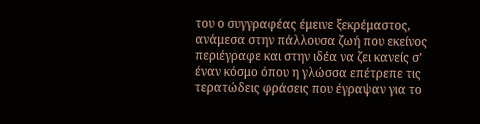του ο συγγραφέας έμεινε ξεκρέμαστος, ανάμεσα στην πάλλουσα ζωή που εκείνος περιέγραφε και στην ιδέα να ζει κανείς σ’ έναν κόσμο όπου η γλώσσα επέτρεπε τις τερατώδεις φράσεις που έγραψαν για το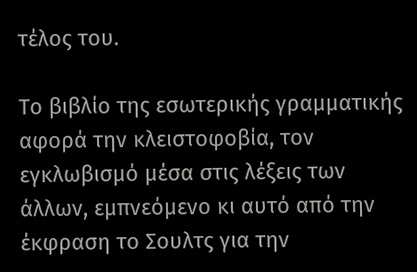τέλος του.

Το βιβλίο της εσωτερικής γραμματικής αφορά την κλειστοφοβία, τον εγκλωβισμό μέσα στις λέξεις των άλλων, εμπνεόμενο κι αυτό από την έκφραση το Σουλτς για την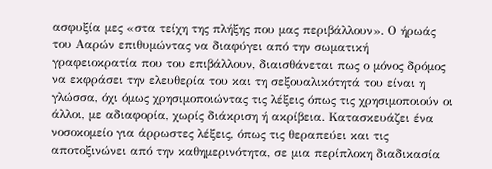ασφυξία μες «στα τείχη της πλήξης που μας περιβάλλουν». Ο ήρωάς του Ααρών επιθυμώντας να διαφύγει από την σωματική γραφειοκρατία που του επιβάλλουν, διαισθάνεται πως ο μόνος δρόμος να εκφράσει την ελευθερία του και τη σεξουαλικότητά του είναι η γλώσσα, όχι όμως χρησιμοποιώντας τις λέξεις όπως τις χρησιμοποιούν οι άλλοι, με αδιαφορία, χωρίς διάκριση ή ακρίβεια. Κατασκευάζει ένα νοσοκομείο για άρρωστες λέξεις, όπως τις θεραπεύει και τις αποτοξινώνει από την καθημερινότητα, σε μια περίπλοκη διαδικασία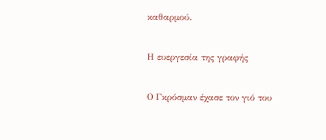καθαρμού.

Η ευεργεσία της γραφής

Ο Γκρόσμαν έχασε τον γιό του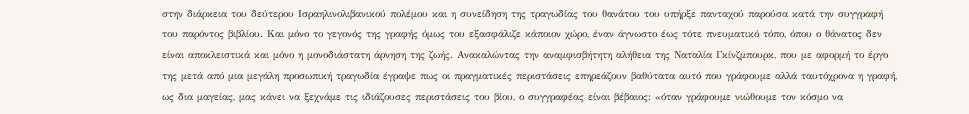στην διάρκεια του δεύτερου Ισραηλινολιβανικού πολέμου και η συνείδηση της τραγωδίας του θανάτου του υπήρξε πανταχού παρούσα κατά την συγγραφή του παρόντος βιβλίου. Και μόνο το γεγονός της γραφής όμως του εξασφάλιζε κάποιον χώρο, έναν άγνωστο έως τότε πνευματικό τόπο, όπου ο θάνατος δεν είναι αποκλειστικά και μόνο η μονοδιάστατη άρνηση της ζωής. Ανακαλώντας την αναμφισβήτητη αλήθεια της Ναταλία Γκίνζμπουρκ, που με αφορμή το έργο της μετά από μια μεγάλη προσωπική τραγωδία έγραψε πως οι πραγματικές περιστάσεις επηρεάζουν βαθύτατα αυτό που γράφουμε αλλά ταυτόχρονα η γραφή, ως δια μαγείας, μας κάνει να ξεχνάμε τις ιδιάζουσες περιστάσεις του βίου, ο συγγραφέας είναι βέβαιος: «όταν γράφουμε νιώθουμε τον κόσμο να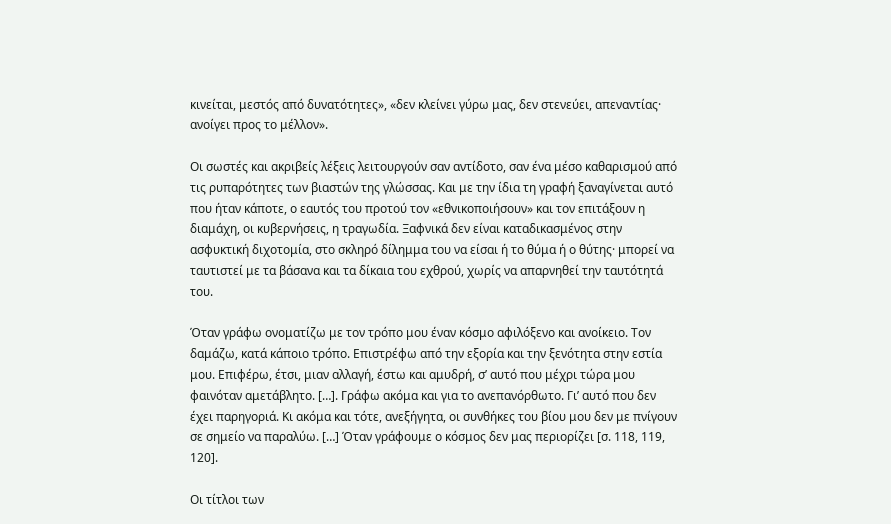κινείται, μεστός από δυνατότητες», «δεν κλείνει γύρω μας, δεν στενεύει, απεναντίας· ανοίγει προς το μέλλον».

Οι σωστές και ακριβείς λέξεις λειτουργούν σαν αντίδοτο, σαν ένα μέσο καθαρισμού από τις ρυπαρότητες των βιαστών της γλώσσας. Και με την ίδια τη γραφή ξαναγίνεται αυτό που ήταν κάποτε, ο εαυτός του προτού τον «εθνικοποιήσουν» και τον επιτάξουν η διαμάχη, οι κυβερνήσεις, η τραγωδία. Ξαφνικά δεν είναι καταδικασμένος στην ασφυκτική διχοτομία, στο σκληρό δίλημμα του να είσαι ή το θύμα ή ο θύτης· μπορεί να ταυτιστεί με τα βάσανα και τα δίκαια του εχθρού, χωρίς να απαρνηθεί την ταυτότητά του.

Όταν γράφω ονοματίζω με τον τρόπο μου έναν κόσμο αφιλόξενο και ανοίκειο. Τον δαμάζω, κατά κάποιο τρόπο. Επιστρέφω από την εξορία και την ξενότητα στην εστία μου. Επιφέρω, έτσι, μιαν αλλαγή, έστω και αμυδρή, σ’ αυτό που μέχρι τώρα μου φαινόταν αμετάβλητο. […]. Γράφω ακόμα και για το ανεπανόρθωτο. Γι’ αυτό που δεν έχει παρηγοριά. Κι ακόμα και τότε, ανεξήγητα, οι συνθήκες του βίου μου δεν με πνίγουν σε σημείο να παραλύω. […] Όταν γράφουμε ο κόσμος δεν μας περιορίζει [σ. 118, 119, 120].

Οι τίτλοι των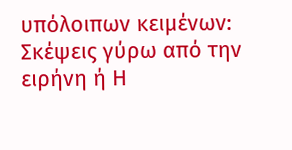υπόλοιπων κειμένων: Σκέψεις γύρω από την ειρήνη ή Η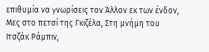επιθυμία να γνωρίσεις τον Άλλον εκ των ένδον, Μες στο πετσί της Γκιζέλα, Στη μνήμη του Ιτσζάκ Ράμπιν,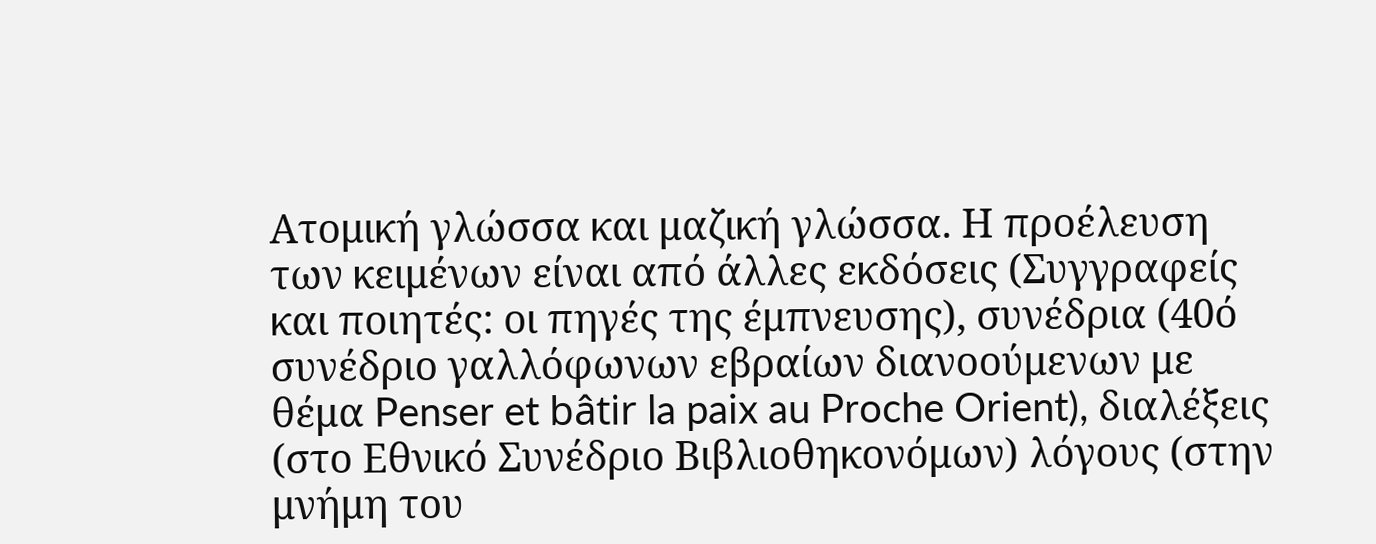Ατομική γλώσσα και μαζική γλώσσα. Η προέλευση των κειμένων είναι από άλλες εκδόσεις (Συγγραφείς και ποιητές: οι πηγές της έμπνευσης), συνέδρια (40ό συνέδριο γαλλόφωνων εβραίων διανοούμενων με θέμα Penser et bâtir la paix au Proche Orient), διαλέξεις (στο Εθνικό Συνέδριο Βιβλιοθηκονόμων) λόγους (στην μνήμη του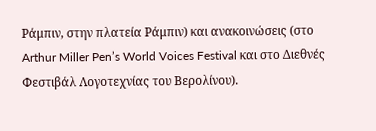Ράμπιν, στην πλατεία Ράμπιν) και ανακοινώσεις (στο Arthur Miller Pen’s World Voices Festival και στο Διεθνές Φεστιβάλ Λογοτεχνίας του Βερολίνου).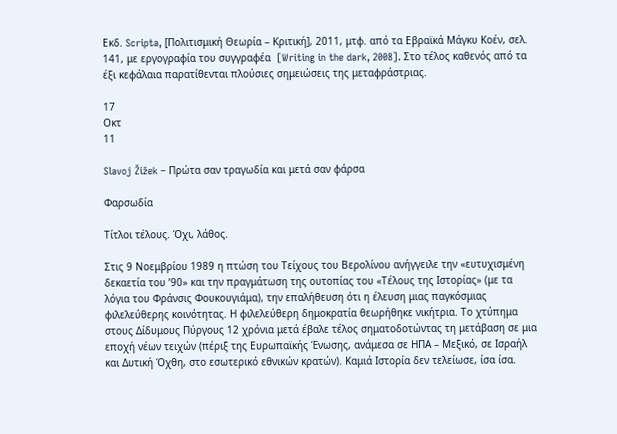Εκδ. Scripta, [Πολιτισμική Θεωρία – Κριτική], 2011, μτφ. από τα Εβραϊκά Μάγκυ Κοέν, σελ.  141, με εργογραφία του συγγραφέα  [Writing in the dark, 2008]. Στο τέλος καθενός από τα έξι κεφάλαια παρατίθενται πλούσιες σημειώσεις της μεταφράστριας.

17
Οκτ
11

Slavoj Žižek – Πρώτα σαν τραγωδία και μετά σαν φάρσα

Φαρσωδία

Tίτλοι τέλους. Όχι, λάθος.

Στις 9 Νοεμβρίου 1989 η πτώση του Τείχους του Βερολίνου ανήγγειλε την «ευτυχισμένη δεκαετία του ’90» και την πραγμάτωση της ουτοπίας του «Τέλους της Ιστορίας» (με τα λόγια του Φράνσις Φουκουγιάμα), την επαλήθευση ότι η έλευση μιας παγκόσμιας φιλελεύθερης κοινότητας. Η φιλελεύθερη δημοκρατία θεωρήθηκε νικήτρια. Το χτύπημα στους Δίδυμους Πύργους 12 χρόνια μετά έβαλε τέλος σηματοδοτώντας τη μετάβαση σε μια εποχή νέων τειχών (πέριξ της Ευρωπαϊκής Ένωσης, ανάμεσα σε ΗΠΑ – Μεξικό, σε Ισραήλ και Δυτική Όχθη, στο εσωτερικό εθνικών κρατών). Καμιά Ιστορία δεν τελείωσε, ίσα ίσα.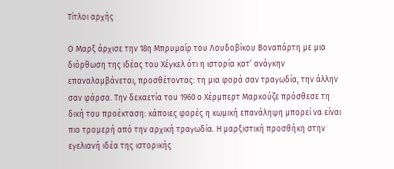Τίτλοι αρχής

Ο Μαρξ άρχισε την 18η Μπρυμαίρ του Λουδοβίκου Βοναπάρτη με μια διόρθωση της ιδέας του Χέγκελ ότι η ιστορία κατ’ ανάγκην επαναλαμβάνεται, προσθέτοντας: τη μια φορά σαν τραγωδία, την άλλην σαν φάρσα. Την δεκαετία του 1960 ο Χέρμπερτ Μαρκούζε πρόσθεσε τη δική του προέκταση: κάποιες φορές η κωμική επανάληψη μπορεί να είναι πιο τρομερή από την αρχική τραγωδία. Η μαρξιστική προσθήκη στην εγελιανή ιδέα της ιστορικής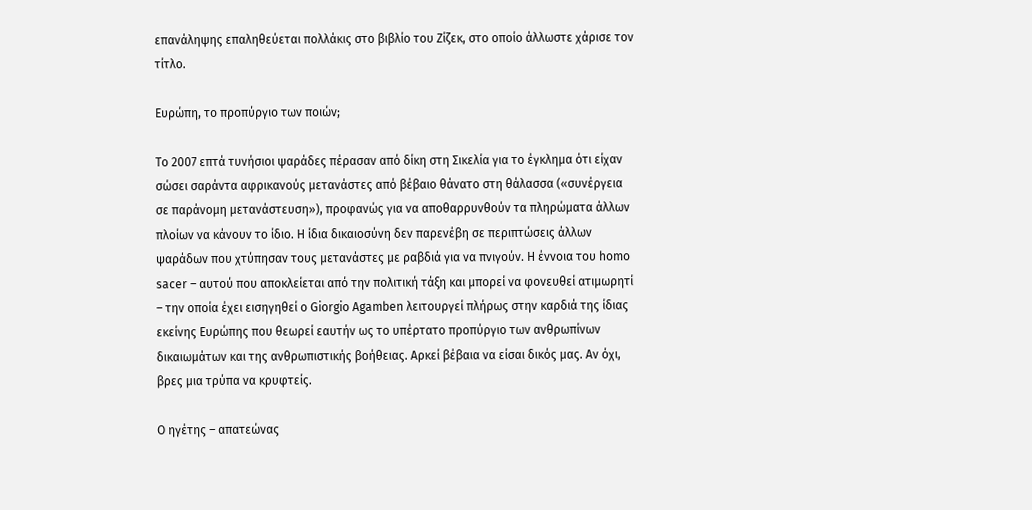επανάληψης επαληθεύεται πολλάκις στο βιβλίο του Ζίζεκ, στο οποίο άλλωστε χάρισε τον τίτλο.

Ευρώπη, το προπύργιο των ποιών;

Το 2007 επτά τυνήσιοι ψαράδες πέρασαν από δίκη στη Σικελία για το έγκλημα ότι είχαν σώσει σαράντα αφρικανούς μετανάστες από βέβαιο θάνατο στη θάλασσα («συνέργεια σε παράνομη μετανάστευση»), προφανώς για να αποθαρρυνθούν τα πληρώματα άλλων πλοίων να κάνουν το ίδιο. Η ίδια δικαιοσύνη δεν παρενέβη σε περιπτώσεις άλλων ψαράδων που χτύπησαν τους μετανάστες με ραβδιά για να πνιγούν. Η έννοια του homo sacer – αυτού που αποκλείεται από την πολιτική τάξη και μπορεί να φονευθεί ατιμωρητί – την οποία έχει εισηγηθεί ο Giorgio Agamben λειτουργεί πλήρως στην καρδιά της ίδιας εκείνης Ευρώπης που θεωρεί εαυτήν ως το υπέρτατο προπύργιο των ανθρωπίνων δικαιωμάτων και της ανθρωπιστικής βοήθειας. Αρκεί βέβαια να είσαι δικός μας. Αν όχι, βρες μια τρύπα να κρυφτείς.

Ο ηγέτης – απατεώνας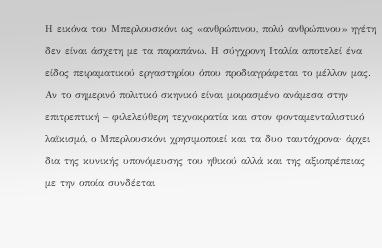Η εικόνα του Μπερλουσκόνι ως «ανθρώπινου, πολύ ανθρώπινου» ηγέτη δεν είναι άσχετη με τα παραπάνω. Η σύγχρονη Ιταλία αποτελεί ένα είδος πειραματικού εργαστηρίου όπου προδιαγράφεται το μέλλον μας. Αν το σημερινό πολιτικό σκηνικό είναι μοιρασμένο ανάμεσα στην επιτρεπτική – φιλελεύθερη τεχνοκρατία και στον φονταμενταλιστικό λαϊκισμό, ο Μπερλουσκόνι χρησιμοποιεί και τα δυο ταυτόχρονα· άρχει δια της κυνικής υπονόμευσης του ηθικού αλλά και της αξιοπρέπειας με την οποία συνδέεται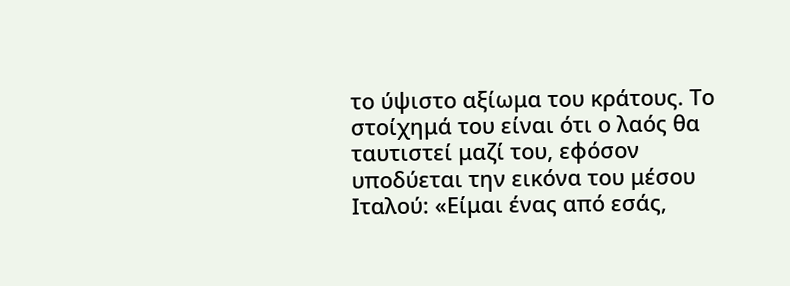το ύψιστο αξίωμα του κράτους. Το στοίχημά του είναι ότι ο λαός θα ταυτιστεί μαζί του, εφόσον υποδύεται την εικόνα του μέσου Ιταλού: «Είμαι ένας από εσάς,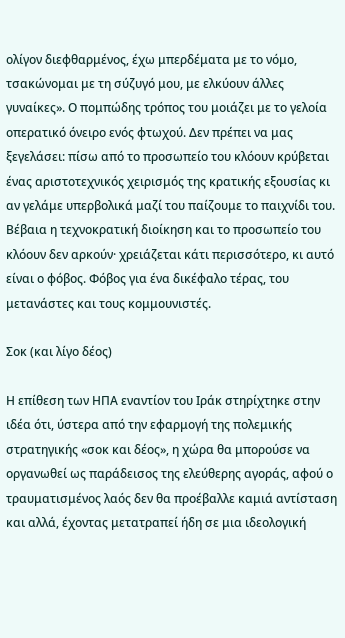ολίγον διεφθαρμένος, έχω μπερδέματα με το νόμο, τσακώνομαι με τη σύζυγό μου, με ελκύουν άλλες γυναίκες». Ο πομπώδης τρόπος του μοιάζει με το γελοία οπερατικό όνειρο ενός φτωχού. Δεν πρέπει να μας ξεγελάσει: πίσω από το προσωπείο του κλόουν κρύβεται ένας αριστοτεχνικός χειρισμός της κρατικής εξουσίας κι αν γελάμε υπερβολικά μαζί του παίζουμε το παιχνίδι του. Βέβαια η τεχνοκρατική διοίκηση και το προσωπείο του κλόουν δεν αρκούν· χρειάζεται κάτι περισσότερο, κι αυτό είναι ο φόβος. Φόβος για ένα δικέφαλο τέρας, του μετανάστες και τους κομμουνιστές.

Σοκ (και λίγο δέος)

Η επίθεση των ΗΠΑ εναντίον του Ιράκ στηρίχτηκε στην ιδέα ότι, ύστερα από την εφαρμογή της πολεμικής στρατηγικής «σοκ και δέος», η χώρα θα μπορούσε να οργανωθεί ως παράδεισος της ελεύθερης αγοράς, αφού ο τραυματισμένος λαός δεν θα προέβαλλε καμιά αντίσταση και αλλά, έχοντας μετατραπεί ήδη σε μια ιδεολογική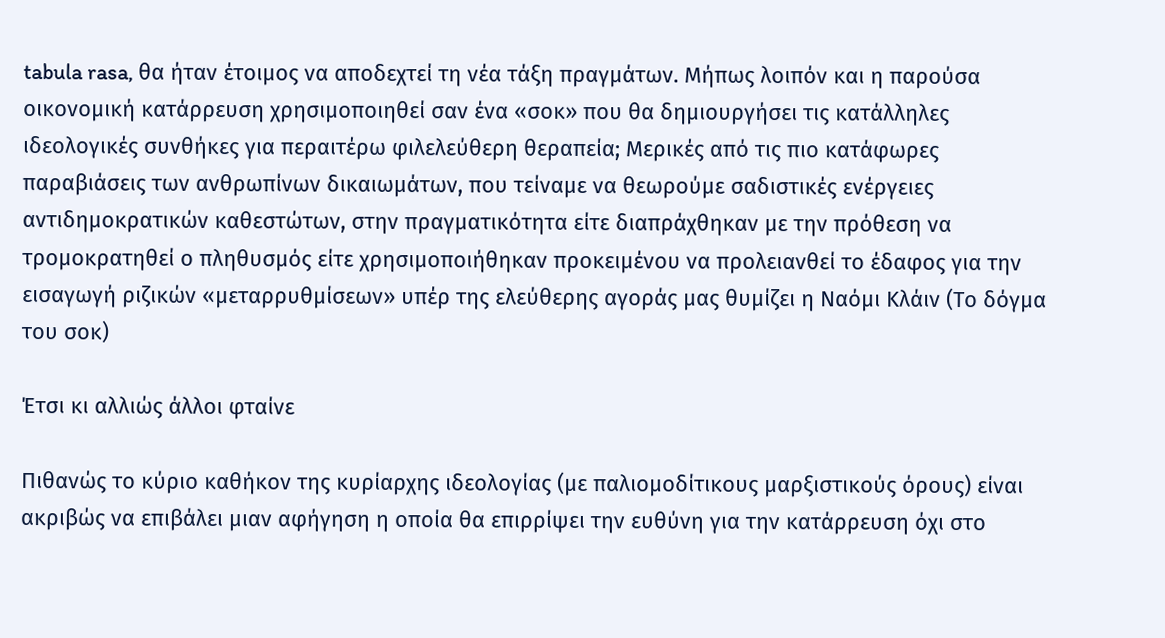tabula rasa, θα ήταν έτοιμος να αποδεχτεί τη νέα τάξη πραγμάτων. Μήπως λοιπόν και η παρούσα οικονομική κατάρρευση χρησιμοποιηθεί σαν ένα «σοκ» που θα δημιουργήσει τις κατάλληλες ιδεολογικές συνθήκες για περαιτέρω φιλελεύθερη θεραπεία; Μερικές από τις πιο κατάφωρες παραβιάσεις των ανθρωπίνων δικαιωμάτων, που τείναμε να θεωρούμε σαδιστικές ενέργειες αντιδημοκρατικών καθεστώτων, στην πραγματικότητα είτε διαπράχθηκαν με την πρόθεση να τρομοκρατηθεί ο πληθυσμός είτε χρησιμοποιήθηκαν προκειμένου να προλειανθεί το έδαφος για την εισαγωγή ριζικών «μεταρρυθμίσεων» υπέρ της ελεύθερης αγοράς μας θυμίζει η Ναόμι Κλάιν (Το δόγμα του σοκ)

Έτσι κι αλλιώς άλλοι φταίνε

Πιθανώς το κύριο καθήκον της κυρίαρχης ιδεολογίας (με παλιομοδίτικους μαρξιστικούς όρους) είναι ακριβώς να επιβάλει μιαν αφήγηση η οποία θα επιρρίψει την ευθύνη για την κατάρρευση όχι στο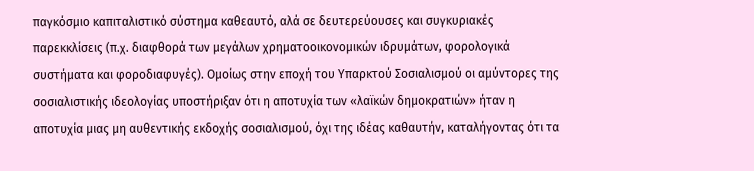παγκόσμιο καπιταλιστικό σύστημα καθεαυτό, αλά σε δευτερεύουσες και συγκυριακές παρεκκλίσεις (π.χ. διαφθορά των μεγάλων χρηματοοικονομικών ιδρυμάτων, φορολογικά συστήματα και φοροδιαφυγές). Ομοίως στην εποχή του Υπαρκτού Σοσιαλισμού οι αμύντορες της σοσιαλιστικής ιδεολογίας υποστήριξαν ότι η αποτυχία των «λαϊκών δημοκρατιών» ήταν η αποτυχία μιας μη αυθεντικής εκδοχής σοσιαλισμού, όχι της ιδέας καθαυτήν, καταλήγοντας ότι τα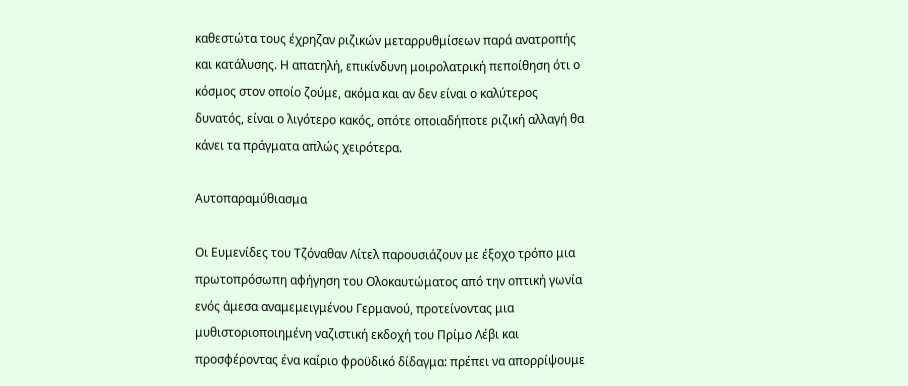καθεστώτα τους έχρηζαν ριζικών μεταρρυθμίσεων παρά ανατροπής και κατάλυσης. Η απατηλή, επικίνδυνη μοιρολατρική πεποίθηση ότι ο κόσμος στον οποίο ζούμε, ακόμα και αν δεν είναι ο καλύτερος δυνατός, είναι ο λιγότερο κακός, οπότε οποιαδήποτε ριζική αλλαγή θα κάνει τα πράγματα απλώς χειρότερα.

Αυτοπαραμύθιασμα

Οι Ευμενίδες του Τζόναθαν Λίτελ παρουσιάζουν με έξοχο τρόπο μια πρωτοπρόσωπη αφήγηση του Ολοκαυτώματος από την οπτική γωνία ενός άμεσα αναμεμειγμένου Γερμανού, προτείνοντας μια μυθιστοριοποιημένη ναζιστική εκδοχή του Πρίμο Λέβι και προσφέροντας ένα καίριο φροϋδικό δίδαγμα: πρέπει να απορρίψουμε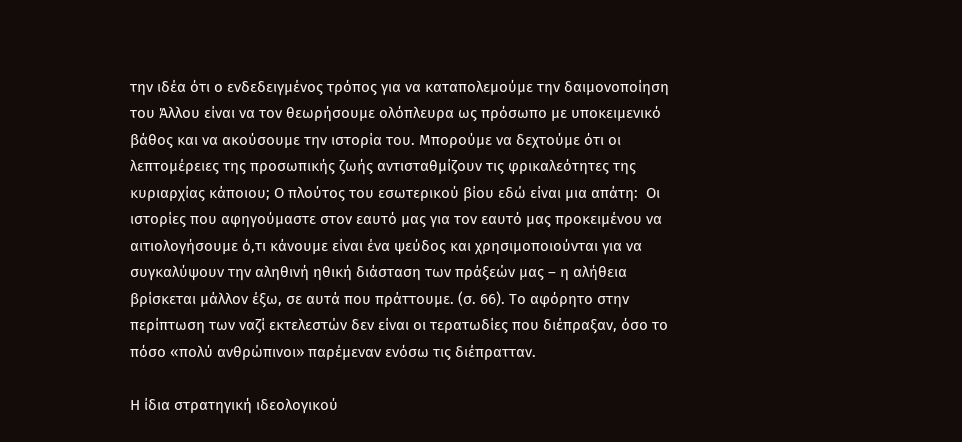την ιδέα ότι ο ενδεδειγμένος τρόπος για να καταπολεμούμε την δαιμονοποίηση του Άλλου είναι να τον θεωρήσουμε ολόπλευρα ως πρόσωπο με υποκειμενικό βάθος και να ακούσουμε την ιστορία του. Μπορούμε να δεχτούμε ότι οι λεπτομέρειες της προσωπικής ζωής αντισταθμίζουν τις φρικαλεότητες της κυριαρχίας κάποιου; Ο πλούτος του εσωτερικού βίου εδώ είναι μια απάτη:  Οι ιστορίες που αφηγούμαστε στον εαυτό μας για τον εαυτό μας προκειμένου να αιτιολογήσουμε ό,τι κάνουμε είναι ένα ψεύδος και χρησιμοποιούνται για να συγκαλύψουν την αληθινή ηθική διάσταση των πράξεών μας – η αλήθεια βρίσκεται μάλλον έξω, σε αυτά που πράττουμε. (σ. 66). Το αφόρητο στην περίπτωση των ναζί εκτελεστών δεν είναι οι τερατωδίες που διέπραξαν, όσο το πόσο «πολύ ανθρώπινοι» παρέμεναν ενόσω τις διέπρατταν.

Η ίδια στρατηγική ιδεολογικού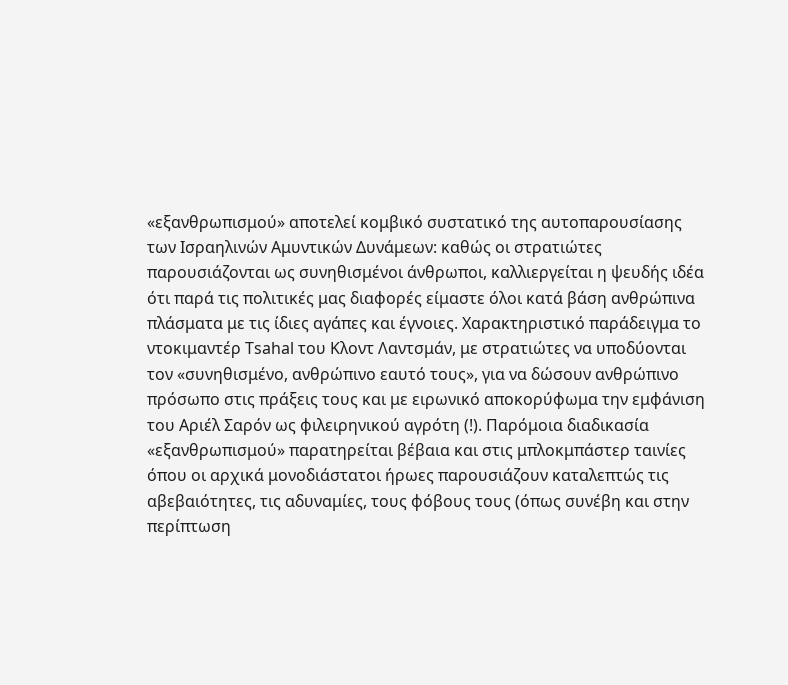«εξανθρωπισμού» αποτελεί κομβικό συστατικό της αυτοπαρουσίασης των Ισραηλινών Αμυντικών Δυνάμεων: καθώς οι στρατιώτες παρουσιάζονται ως συνηθισμένοι άνθρωποι, καλλιεργείται η ψευδής ιδέα ότι παρά τις πολιτικές μας διαφορές είμαστε όλοι κατά βάση ανθρώπινα πλάσματα με τις ίδιες αγάπες και έγνοιες. Χαρακτηριστικό παράδειγμα το ντοκιμαντέρ Tsahal του Κλοντ Λαντσμάν, με στρατιώτες να υποδύονται τον «συνηθισμένο, ανθρώπινο εαυτό τους», για να δώσουν ανθρώπινο πρόσωπο στις πράξεις τους και με ειρωνικό αποκορύφωμα την εμφάνιση του Αριέλ Σαρόν ως φιλειρηνικού αγρότη (!). Παρόμοια διαδικασία «εξανθρωπισμού» παρατηρείται βέβαια και στις μπλοκμπάστερ ταινίες όπου οι αρχικά μονοδιάστατοι ήρωες παρουσιάζουν καταλεπτώς τις αβεβαιότητες, τις αδυναμίες, τους φόβους τους (όπως συνέβη και στην περίπτωση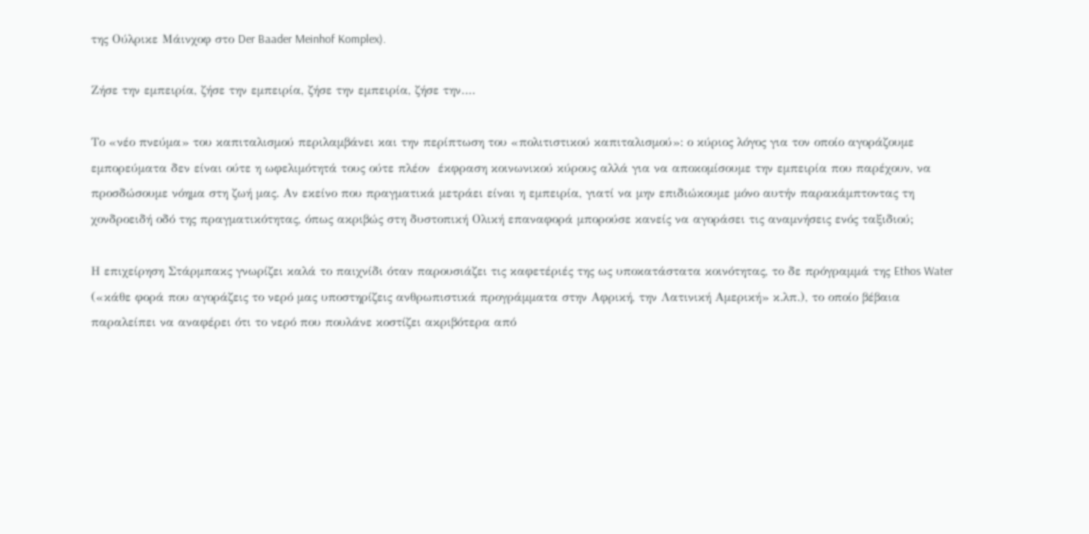της Ούλρικε Μάινχοφ στο Der Baader Meinhof Komplex).

Ζήσε την εμπειρία, ζήσε την εμπειρία, ζήσε την εμπειρία, ζήσε την….

Το «νέο πνεύμα» του καπιταλισμού περιλαμβάνει και την περίπτωση του «πολιτιστικού καπιταλισμού»: ο κύριος λόγος για τον οποίο αγοράζουμε εμπορεύματα δεν είναι ούτε η ωφελιμότητά τους ούτε πλέον  έκφραση κοινωνικού κύρους αλλά για να αποκομίσουμε την εμπειρία που παρέχουν, να προσδώσουμε νόημα στη ζωή μας. Αν εκείνο που πραγματικά μετράει είναι η εμπειρία, γιατί να μην επιδιώκουμε μόνο αυτήν παρακάμπτοντας τη χονδροειδή οδό της πραγματικότητας, όπως ακριβώς στη δυστοπική Ολική επαναφορά μπορούσε κανείς να αγοράσει τις αναμνήσεις ενός ταξιδιού;

Η επιχείρηση Στάρμπακς γνωρίζει καλά το παιχνίδι όταν παρουσιάζει τις καφετέριές της ως υποκατάστατα κοινότητας, το δε πρόγραμμά της Ethos Water («κάθε φορά που αγοράζεις το νερό μας υποστηρίζεις ανθρωπιστικά προγράμματα στην Αφρική, την Λατινική Αμερική» κ.λπ.), το οποίο βέβαια παραλείπει να αναφέρει ότι το νερό που πουλάνε κοστίζει ακριβότερα από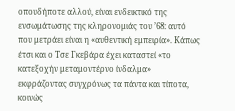οπουδήποτε αλλού, είναι ενδεικτικό της ενσωμάτωσης της κληρονομιάς του ’68: αυτό που μετράει είναι η «αυθεντική εμπειρία». Κάπως έτσι και ο Τσε Γκεβάρα έχει καταστεί «το κατεξοχήν μεταμοντέρνο ίνδαλμα» εκφράζοντας συγχρόνως τα πάντα και τίποτα, κοινώς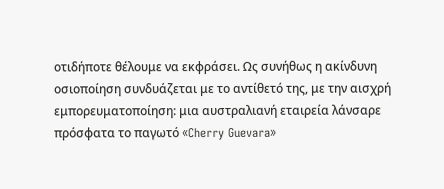οτιδήποτε θέλουμε να εκφράσει. Ως συνήθως η ακίνδυνη οσιοποίηση συνδυάζεται με το αντίθετό της, με την αισχρή εμπορευματοποίηση: μια αυστραλιανή εταιρεία λάνσαρε πρόσφατα το παγωτό «Cherry Guevara»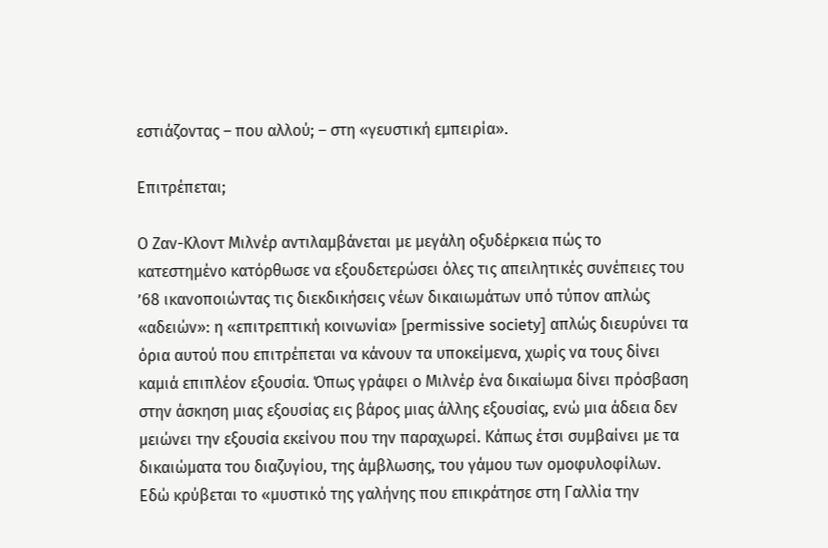εστιάζοντας – που αλλού; – στη «γευστική εμπειρία».

Επιτρέπεται;

Ο Ζαν-Κλοντ Μιλνέρ αντιλαμβάνεται με μεγάλη οξυδέρκεια πώς το κατεστημένο κατόρθωσε να εξουδετερώσει όλες τις απειλητικές συνέπειες του ’68 ικανοποιώντας τις διεκδικήσεις νέων δικαιωμάτων υπό τύπον απλώς «αδειών»: η «επιτρεπτική κοινωνία» [permissive society] απλώς διευρύνει τα όρια αυτού που επιτρέπεται να κάνουν τα υποκείμενα, χωρίς να τους δίνει καμιά επιπλέον εξουσία. Όπως γράφει ο Μιλνέρ ένα δικαίωμα δίνει πρόσβαση στην άσκηση μιας εξουσίας εις βάρος μιας άλλης εξουσίας, ενώ μια άδεια δεν μειώνει την εξουσία εκείνου που την παραχωρεί. Κάπως έτσι συμβαίνει με τα δικαιώματα του διαζυγίου, της άμβλωσης, του γάμου των ομοφυλοφίλων. Εδώ κρύβεται το «μυστικό της γαλήνης που επικράτησε στη Γαλλία την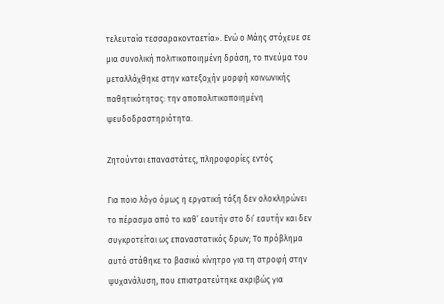τελευταία τεσσαρακονταετία». Ενώ ο Μάης στόχευε σε μια συνολική πολιτικοποιημένη δράση, το πνεύμα του μεταλλάχθηκε στην κατεξοχήν μορφή κοινωνικής παθητικότητας: την αποπολιτικοποιημένη ψευδοδραστηριότητα.

Ζητούνται επαναστάτες, πληροφορίες εντός

Για ποιο λόγο όμως η εργατική τάξη δεν ολοκληρώνει το πέρασμα από το καθ’ εαυτήν στο δι’ εαυτήν και δεν συγκροτείται ως επαναστατικός δρων; Το πρόβλημα αυτό στάθηκε το βασικό κίνητρο για τη στροφή στην ψυχανάλυση, που επιστρατεύτηκε ακριβώς για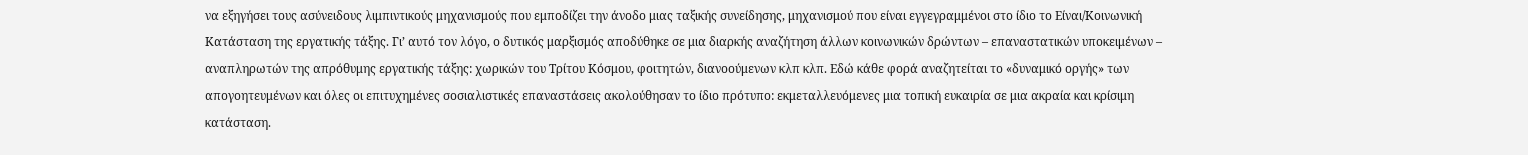να εξηγήσει τους ασύνειδους λιμπιντικούς μηχανισμούς που εμποδίζει την άνοδο μιας ταξικής συνείδησης, μηχανισμού που είναι εγγεγραμμένοι στο ίδιο το Είναι/Κοινωνική Κατάσταση της εργατικής τάξης. Γι’ αυτό τον λόγο, ο δυτικός μαρξισμός αποδύθηκε σε μια διαρκής αναζήτηση άλλων κοινωνικών δρώντων – επαναστατικών υποκειμένων – αναπληρωτών της απρόθυμης εργατικής τάξης: χωρικών του Τρίτου Κόσμου, φοιτητών, διανοούμενων κλπ κλπ. Εδώ κάθε φορά αναζητείται το «δυναμικό οργής» των απογοητευμένων και όλες οι επιτυχημένες σοσιαλιστικές επαναστάσεις ακολούθησαν το ίδιο πρότυπο: εκμεταλλευόμενες μια τοπική ευκαιρία σε μια ακραία και κρίσιμη κατάσταση.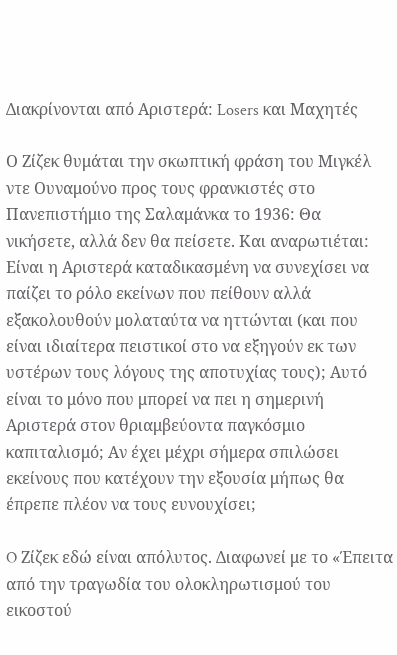Διακρίνονται από Αριστερά: Losers και Μαχητές

Ο Ζίζεκ θυμάται την σκωπτική φράση του Μιγκέλ ντε Ουναμούνο προς τους φρανκιστές στο Πανεπιστήμιο της Σαλαμάνκα το 1936: Θα νικήσετε, αλλά δεν θα πείσετε. Και αναρωτιέται: Είναι η Αριστερά καταδικασμένη να συνεχίσει να παίζει το ρόλο εκείνων που πείθουν αλλά εξακολουθούν μολαταύτα να ηττώνται (και που είναι ιδιαίτερα πειστικοί στο να εξηγούν εκ των υστέρων τους λόγους της αποτυχίας τους); Αυτό είναι το μόνο που μπορεί να πει η σημερινή Αριστερά στον θριαμβεύοντα παγκόσμιο καπιταλισμό; Αν έχει μέχρι σήμερα σπιλώσει εκείνους που κατέχουν την εξουσία μήπως θα έπρεπε πλέον να τους ευνουχίσει;

O Ζίζεκ εδώ είναι απόλυτος. Διαφωνεί με το «Έπειτα από την τραγωδία του ολοκληρωτισμού του εικοστού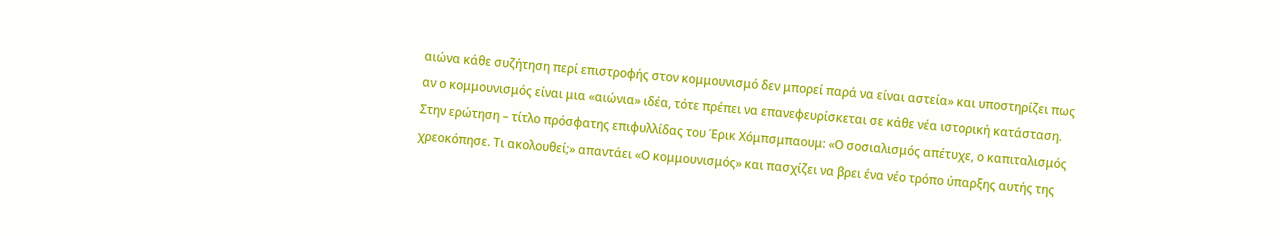αιώνα κάθε συζήτηση περί επιστροφής στον κομμουνισμό δεν μπορεί παρά να είναι αστεία» και υποστηρίζει πως αν ο κομμουνισμός είναι μια «αιώνια» ιδέα, τότε πρέπει να επανεφευρίσκεται σε κάθε νέα ιστορική κατάσταση. Στην ερώτηση – τίτλο πρόσφατης επιφυλλίδας του Έρικ Χόμπσμπαουμ: «Ο σοσιαλισμός απέτυχε, ο καπιταλισμός χρεοκόπησε. Τι ακολουθεί;» απαντάει «Ο κομμουνισμός» και πασχίζει να βρει ένα νέο τρόπο ύπαρξης αυτής της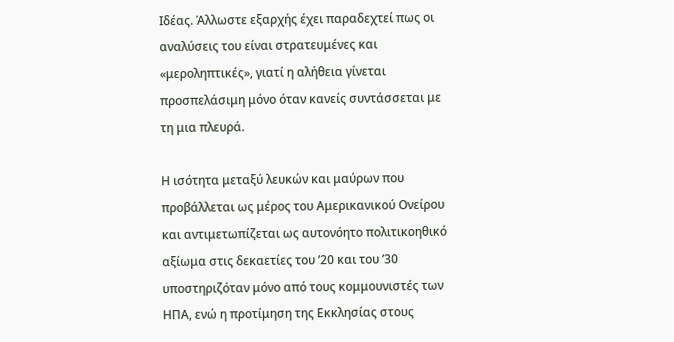Ιδέας. Άλλωστε εξαρχής έχει παραδεχτεί πως οι αναλύσεις του είναι στρατευμένες και «μεροληπτικές», γιατί η αλήθεια γίνεται προσπελάσιμη μόνο όταν κανείς συντάσσεται με τη μια πλευρά.

Η ισότητα μεταξύ λευκών και μαύρων που προβάλλεται ως μέρος του Αμερικανικού Ονείρου και αντιμετωπίζεται ως αυτονόητο πολιτικοηθικό αξίωμα στις δεκαετίες του ’20 και του ’30 υποστηριζόταν μόνο από τους κομμουνιστές των ΗΠΑ, ενώ η προτίμηση της Εκκλησίας στους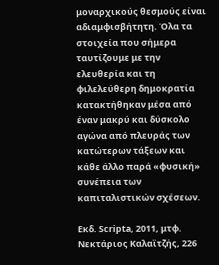μοναρχικούς θεσμούς είναι αδιαμφισβήτητη. Όλα τα στοιχεία που σήμερα ταυτίζουμε με την ελευθερία και τη φιλελεύθερη δημοκρατία κατακτήθηκαν μέσα από έναν μακρύ και δύσκολο αγώνα από πλευράς των κατώτερων τάξεων και κάθε άλλο παρά «φυσική» συνέπεια των καπιταλιστικών σχέσεων.

Εκδ. Scripta, 2011, μτφ. Νεκτάριος Καλαϊτζής, 226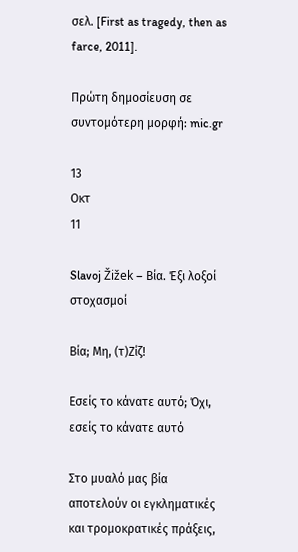σελ. [First as tragedy, then as farce, 2011].

Πρώτη δημοσίευση σε συντομότερη μορφή: mic.gr

13
Οκτ
11

Slavoj Žižek – Βία. Έξι λοξοί στοχασμοί

Βία; Μη, (τ)Ζίζ!

Εσείς το κάνατε αυτό; Όχι, εσείς το κάνατε αυτό

Στο μυαλό μας βία αποτελούν οι εγκληματικές και τρομοκρατικές πράξεις,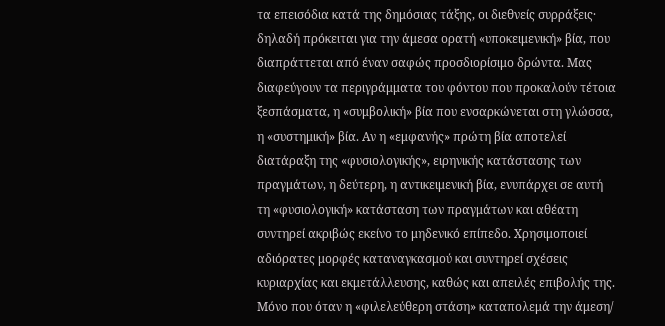τα επεισόδια κατά της δημόσιας τάξης, οι διεθνείς συρράξεις· δηλαδή πρόκειται για την άμεσα ορατή «υποκειμενική» βία, που διαπράττεται από έναν σαφώς προσδιορίσιμο δρώντα. Μας διαφεύγουν τα περιγράμματα του φόντου που προκαλούν τέτοια ξεσπάσματα, η «συμβολική» βία που ενσαρκώνεται στη γλώσσα, η «συστημική» βία. Αν η «εμφανής» πρώτη βία αποτελεί διατάραξη της «φυσιολογικής», ειρηνικής κατάστασης των πραγμάτων, η δεύτερη, η αντικειμενική βία, ενυπάρχει σε αυτή τη «φυσιολογική» κατάσταση των πραγμάτων και αθέατη συντηρεί ακριβώς εκείνο το μηδενικό επίπεδο. Χρησιμοποιεί αδιόρατες μορφές καταναγκασμού και συντηρεί σχέσεις κυριαρχίας και εκμετάλλευσης, καθώς και απειλές επιβολής της. Μόνο που όταν η «φιλελεύθερη στάση» καταπολεμά την άμεση/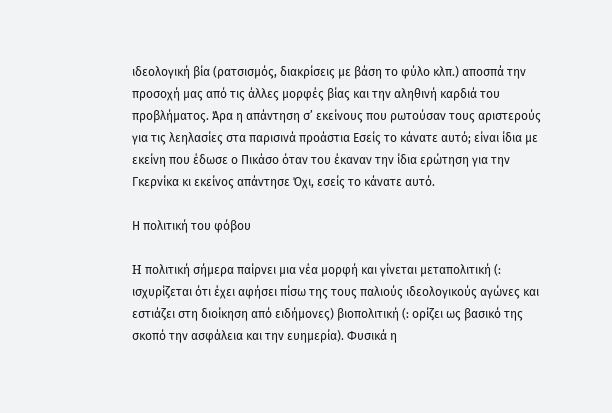ιδεολογική βία (ρατσισμός, διακρίσεις με βάση το φύλο κλπ.) αποσπά την προσοχή μας από τις άλλες μορφές βίας και την αληθινή καρδιά του προβλήματος. Άρα η απάντηση σ’ εκείνους που ρωτούσαν τους αριστερούς για τις λεηλασίες στα παρισινά προάστια Εσείς το κάνατε αυτό; είναι ίδια με εκείνη που έδωσε ο Πικάσο όταν του έκαναν την ίδια ερώτηση για την Γκερνίκα κι εκείνος απάντησε Όχι, εσείς το κάνατε αυτό.

Η πολιτική του φόβου

H πολιτική σήμερα παίρνει μια νέα μορφή και γίνεται μεταπολιτική (: ισχυρίζεται ότι έχει αφήσει πίσω της τους παλιούς ιδεολογικούς αγώνες και εστιάζει στη διοίκηση από ειδήμονες) βιοπολιτική (: ορίζει ως βασικό της σκοπό την ασφάλεια και την ευημερία). Φυσικά η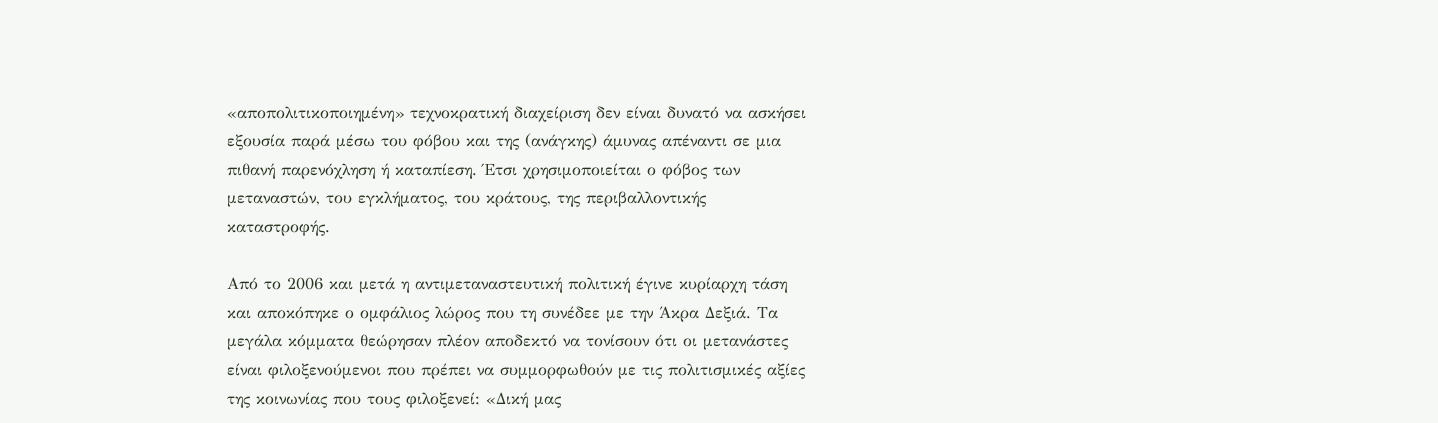«αποπολιτικοποιημένη» τεχνοκρατική διαχείριση δεν είναι δυνατό να ασκήσει εξουσία παρά μέσω του φόβου και της (ανάγκης) άμυνας απέναντι σε μια πιθανή παρενόχληση ή καταπίεση. Έτσι χρησιμοποιείται ο φόβος των μεταναστών, του εγκλήματος, του κράτους, της περιβαλλοντικής καταστροφής.

Από το 2006 και μετά η αντιμεταναστευτική πολιτική έγινε κυρίαρχη τάση και αποκόπηκε ο ομφάλιος λώρος που τη συνέδεε με την Άκρα Δεξιά. Τα μεγάλα κόμματα θεώρησαν πλέον αποδεκτό να τονίσουν ότι οι μετανάστες είναι φιλοξενούμενοι που πρέπει να συμμορφωθούν με τις πολιτισμικές αξίες της κοινωνίας που τους φιλοξενεί: «Δική μας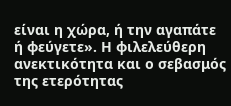είναι η χώρα, ή την αγαπάτε ή φεύγετε». Η φιλελεύθερη ανεκτικότητα και ο σεβασμός της ετερότητας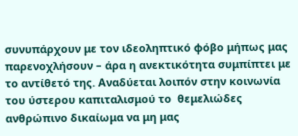συνυπάρχουν με τον ιδεοληπτικό φόβο μήπως μας παρενοχλήσουν – άρα η ανεκτικότητα συμπίπτει με το αντίθετό της. Αναδύεται λοιπόν στην κοινωνία του ύστερου καπιταλισμού το  θεμελιώδες ανθρώπινο δικαίωμα να μη μας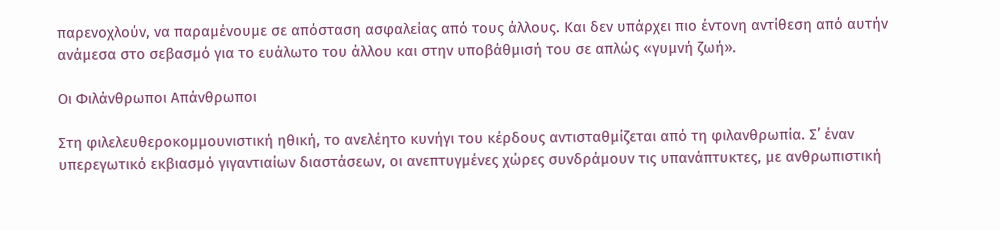παρενοχλούν, να παραμένουμε σε απόσταση ασφαλείας από τους άλλους. Και δεν υπάρχει πιο έντονη αντίθεση από αυτήν ανάμεσα στο σεβασμό για το ευάλωτο του άλλου και στην υποβάθμισή του σε απλώς «γυμνή ζωή».

Οι Φιλάνθρωποι Απάνθρωποι

Στη φιλελευθεροκομμουνιστική ηθική, το ανελέητο κυνήγι του κέρδους αντισταθμίζεται από τη φιλανθρωπία. Σ’ έναν υπερεγωτικό εκβιασμό γιγαντιαίων διαστάσεων, οι ανεπτυγμένες χώρες συνδράμουν τις υπανάπτυκτες, με ανθρωπιστική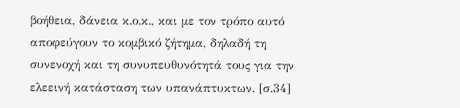βοήθεια, δάνεια κ.ο.κ., και με τον τρόπο αυτό αποφεύγουν το κομβικό ζήτημα, δηλαδή τη συνενοχή και τη συνυπευθυνότητά τους για την ελεεινή κατάσταση των υπανάπτυκτων. [σ.34]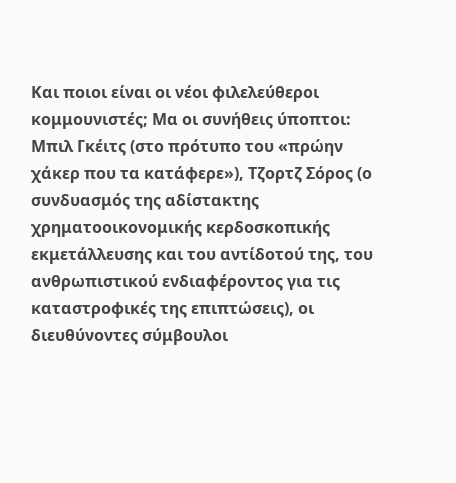Και ποιοι είναι οι νέοι φιλελεύθεροι κομμουνιστές; Μα οι συνήθεις ύποπτοι: Μπιλ Γκέιτς (στο πρότυπο του «πρώην χάκερ που τα κατάφερε»), Τζορτζ Σόρος (ο συνδυασμός της αδίστακτης χρηματοοικονομικής κερδοσκοπικής εκμετάλλευσης και του αντίδοτού της, του ανθρωπιστικού ενδιαφέροντος για τις καταστροφικές της επιπτώσεις), οι διευθύνοντες σύμβουλοι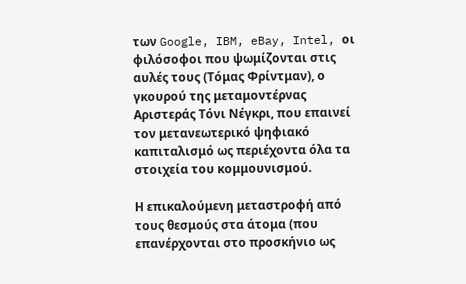των Google, IBM, eBay, Intel, οι φιλόσοφοι που ψωμίζονται στις αυλές τους (Τόμας Φρίντμαν), ο γκουρού της μεταμοντέρνας Αριστεράς Τόνι Νέγκρι, που επαινεί τον μετανεωτερικό ψηφιακό καπιταλισμό ως περιέχοντα όλα τα στοιχεία του κομμουνισμού.

Η επικαλούμενη μεταστροφή από τους θεσμούς στα άτομα (που επανέρχονται στο προσκήνιο ως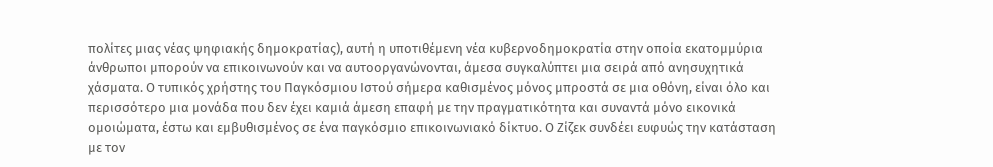πολίτες μιας νέας ψηφιακής δημοκρατίας), αυτή η υποτιθέμενη νέα κυβερνοδημοκρατία στην οποία εκατομμύρια άνθρωποι μπορούν να επικοινωνούν και να αυτοοργανώνονται, άμεσα συγκαλύπτει μια σειρά από ανησυχητικά χάσματα. Ο τυπικός χρήστης του Παγκόσμιου Ιστού σήμερα καθισμένος μόνος μπροστά σε μια οθόνη, είναι όλο και περισσότερο μια μονάδα που δεν έχει καμιά άμεση επαφή με την πραγματικότητα και συναντά μόνο εικονικά ομοιώματα, έστω και εμβυθισμένος σε ένα παγκόσμιο επικοινωνιακό δίκτυο. Ο Ζίζεκ συνδέει ευφυώς την κατάσταση με τον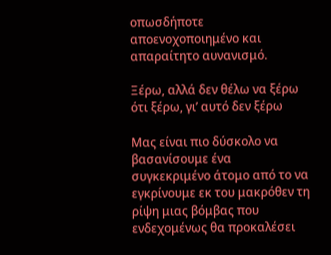οπωσδήποτε αποενοχοποιημένο και απαραίτητο αυνανισμό.

Ξέρω, αλλά δεν θέλω να ξέρω ότι ξέρω, γι’ αυτό δεν ξέρω

Μας είναι πιο δύσκολο να βασανίσουμε ένα συγκεκριμένο άτομο από το να εγκρίνουμε εκ του μακρόθεν τη ρίψη μιας βόμβας που ενδεχομένως θα προκαλέσει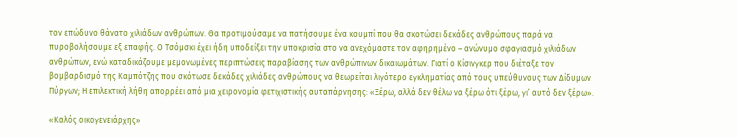τον επώδυνο θάνατο χιλιάδων ανθρώπων. Θα προτιμούσαμε να πατήσουμε ένα κουμπί που θα σκοτώσει δεκάδες ανθρώπους παρά να πυροβολήσουμε εξ επαφής. Ο Τσόμσκι έχει ήδη υποδείξει την υποκρισία στο να ανεχόμαστε τον αφηρημένο – ανώνυμο σφαγιασμό χιλιάδων ανθρώπων, ενώ καταδικάζουμε μεμονωμένες περιπτώσεις παραβίασης των ανθρώπινων δικαιωμάτων. Γιατί ο Κίσινγκερ που διέταξε τον βομβαρδισμό της Καμπότζης που σκότωσε δεκάδες χιλιάδες ανθρώπους να θεωρείται λιγότερο εγκληματίας από τους υπεύθυνους των Δίδυμων Πύργων; Η επιλεκτική λήθη απορρέει από μια χειρονομία φετιχιστικής αυταπάρνησης: «Ξέρω, αλλά δεν θέλω να ξέρω ότι ξέρω, γι’ αυτό δεν ξέρω».

«Καλός οικογενειάρχης»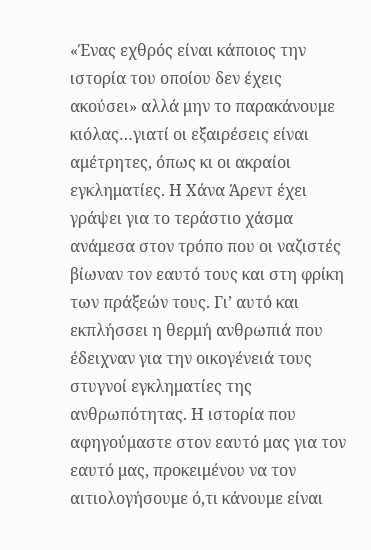«Ένας εχθρός είναι κάποιος την ιστορία του οποίου δεν έχεις ακούσει» αλλά μην το παρακάνουμε κιόλας…γιατί οι εξαιρέσεις είναι αμέτρητες, όπως κι οι ακραίοι εγκληματίες. Η Χάνα Άρεντ έχει γράψει για το τεράστιο χάσμα ανάμεσα στον τρόπο που οι ναζιστές βίωναν τον εαυτό τους και στη φρίκη των πράξεών τους. Γι’ αυτό και εκπλήσσει η θερμή ανθρωπιά που έδειχναν για την οικογένειά τους στυγνοί εγκληματίες της ανθρωπότητας. Η ιστορία που αφηγούμαστε στον εαυτό μας για τον εαυτό μας, προκειμένου να τον αιτιολογήσουμε ό,τι κάνουμε είναι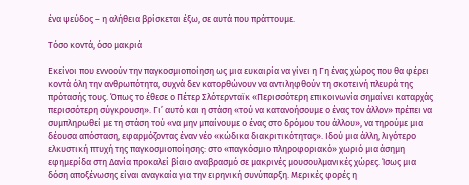ένα ψεύδος – η αλήθεια βρίσκεται έξω, σε αυτά που πράττουμε.

Τόσο κοντά, όσο μακριά

Εκείνοι που εννοούν την παγκοσμιοποίηση ως μια ευκαιρία να γίνει η Γη ένας χώρος που θα φέρει κοντά όλη την ανθρωπότητα, συχνά δεν κατορθώνουν να αντιληφθούν τη σκοτεινή πλευρά της πρότασής τους. Όπως το έθεσε ο Πέτερ Σλότερνταϊκ «Περισσότερη επικοινωνία σημαίνει καταρχάς περισσότερη σύγκρουση». Γι’ αυτό και η στάση «τού να κατανοήσουμε ο ένας τον άλλον» πρέπει να συμπληρωθεί με τη στάση τού «να μην μπαίνουμε ο ένας στο δρόμου του άλλου», να τηρούμε μια δέουσα απόσταση, εφαρμόζοντας έναν νέο «κώδικα διακριτικότητας». Ιδού μια άλλη, λιγότερο ελκυστική πτυχή της παγκοσμιοποίησης: στο «παγκόσμιο πληροφοριακό» χωριό μια άσημη εφημερίδα στη Δανία προκαλεί βίαιο αναβρασμό σε μακρινές μουσουλμανικές χώρες. Ίσως μια δόση αποξένωσης είναι αναγκαία για την ειρηνική συνύπαρξη. Μερικές φορές η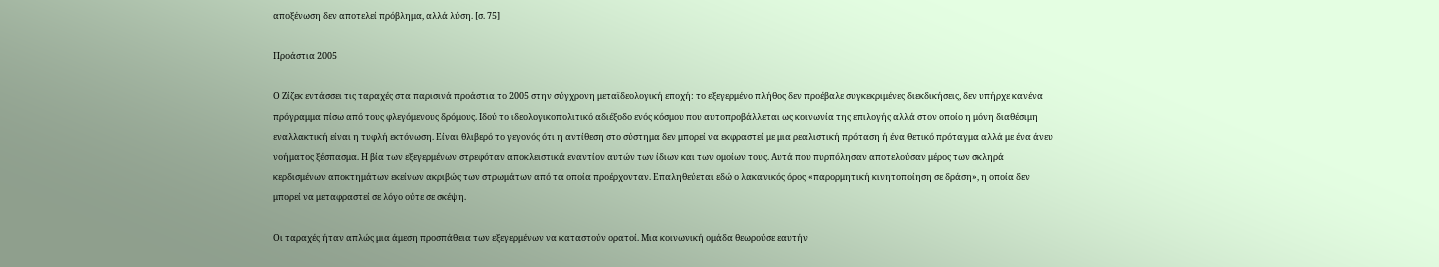αποξένωση δεν αποτελεί πρόβλημα, αλλά λύση. [σ. 75]

Προάστια 2005

Ο Ζίζεκ εντάσσει τις ταραχές στα παρισινά προάστια το 2005 στην σύγχρονη μεταϊδεολογική εποχή: το εξεγερμένο πλήθος δεν προέβαλε συγκεκριμένες διεκδικήσεις, δεν υπήρχε κανένα πρόγραμμα πίσω από τους φλεγόμενους δρόμους. Ιδού το ιδεολογικοπολιτικό αδιέξοδο ενός κόσμου που αυτοπροβάλλεται ως κοινωνία της επιλογής αλλά στον οποίο η μόνη διαθέσιμη εναλλακτική είναι η τυφλή εκτόνωση. Είναι θλιβερό το γεγονός ότι η αντίθεση στο σύστημα δεν μπορεί να εκφραστεί με μια ρεαλιστική πρόταση ή ένα θετικό πρόταγμα αλλά με ένα άνευ νοήματος ξέσπασμα. Η βία των εξεγερμένων στρεφόταν αποκλειστικά εναντίον αυτών των ίδιων και των ομοίων τους. Αυτά που πυρπόλησαν αποτελούσαν μέρος των σκληρά κερδισμένων αποκτημάτων εκείνων ακριβώς των στρωμάτων από τα οποία προέρχονταν. Επαληθεύεται εδώ ο λακανικός όρος «παρορμητική κινητοποίηση σε δράση», η οποία δεν μπορεί να μεταφραστεί σε λόγο ούτε σε σκέψη.

Οι ταραχές ήταν απλώς μια άμεση προσπάθεια των εξεγερμένων να καταστούν ορατοί. Μια κοινωνική ομάδα θεωρούσε εαυτήν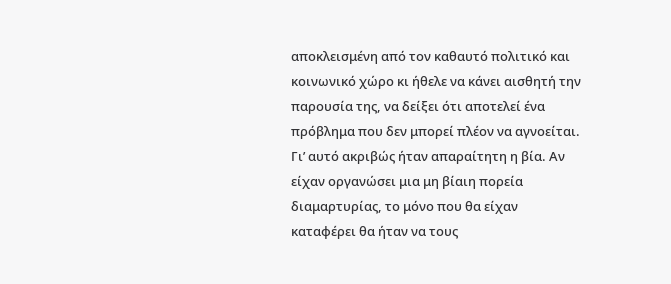αποκλεισμένη από τον καθαυτό πολιτικό και κοινωνικό χώρο κι ήθελε να κάνει αισθητή την παρουσία της, να δείξει ότι αποτελεί ένα πρόβλημα που δεν μπορεί πλέον να αγνοείται. Γι’ αυτό ακριβώς ήταν απαραίτητη η βία. Αν είχαν οργανώσει μια μη βίαιη πορεία διαμαρτυρίας, το μόνο που θα είχαν καταφέρει θα ήταν να τους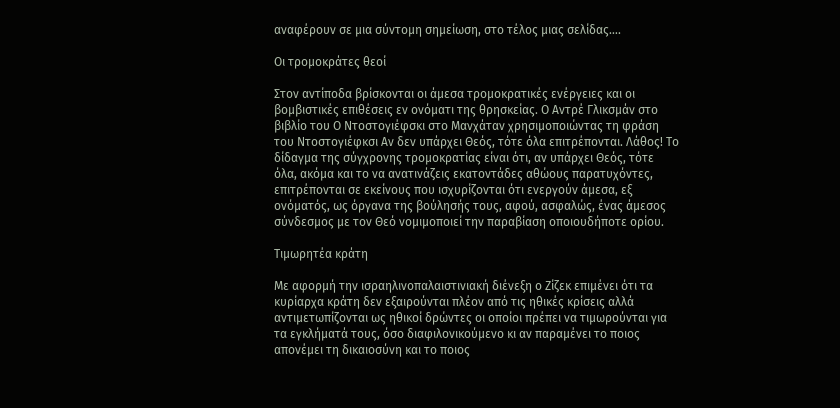αναφέρουν σε μια σύντομη σημείωση, στο τέλος μιας σελίδας….

Οι τρομοκράτες θεοί

Στον αντίποδα βρίσκονται οι άμεσα τρομοκρατικές ενέργειες και οι βομβιστικές επιθέσεις εν ονόματι της θρησκείας. Ο Αντρέ Γλικσμάν στο βιβλίο του Ο Ντοστογιέφσκι στο Μανχάταν χρησιμοποιώντας τη φράση του Ντοστογιέφκσι Αν δεν υπάρχει Θεός, τότε όλα επιτρέπονται. Λάθος! Το δίδαγμα της σύγχρονης τρομοκρατίας είναι ότι, αν υπάρχει Θεός, τότε όλα, ακόμα και το να ανατινάζεις εκατοντάδες αθώους παρατυχόντες, επιτρέπονται σε εκείνους που ισχυρίζονται ότι ενεργούν άμεσα, εξ ονόματός, ως όργανα της βούλησής τους, αφού, ασφαλώς, ένας άμεσος σύνδεσμος με τον Θεό νομιμοποιεί την παραβίαση οποιουδήποτε ορίου.

Τιμωρητέα κράτη

Με αφορμή την ισραηλινοπαλαιστινιακή διένεξη ο Ζίζεκ επιμένει ότι τα κυρίαρχα κράτη δεν εξαιρούνται πλέον από τις ηθικές κρίσεις αλλά αντιμετωπίζονται ως ηθικοί δρώντες οι οποίοι πρέπει να τιμωρούνται για τα εγκλήματά τους, όσο διαφιλονικούμενο κι αν παραμένει το ποιος απονέμει τη δικαιοσύνη και το ποιος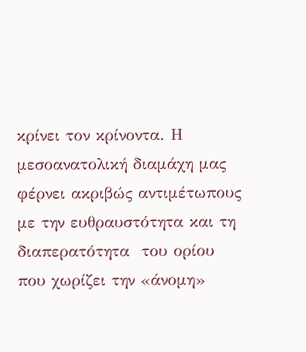κρίνει τον κρίνοντα. Η μεσοανατολική διαμάχη μας φέρνει ακριβώς αντιμέτωπους με την ευθραυστότητα και τη διαπερατότητα  του ορίου που χωρίζει την «άνομη»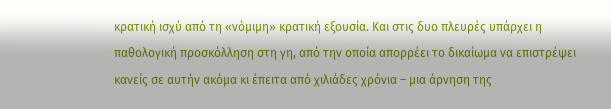κρατική ισχύ από τη «νόμιμη» κρατική εξουσία. Και στις δυο πλευρές υπάρχει η παθολογική προσκόλληση στη γη, από την οποία απορρέει το δικαίωμα να επιστρέψει κανείς σε αυτήν ακόμα κι έπειτα από χιλιάδες χρόνια – μια άρνηση της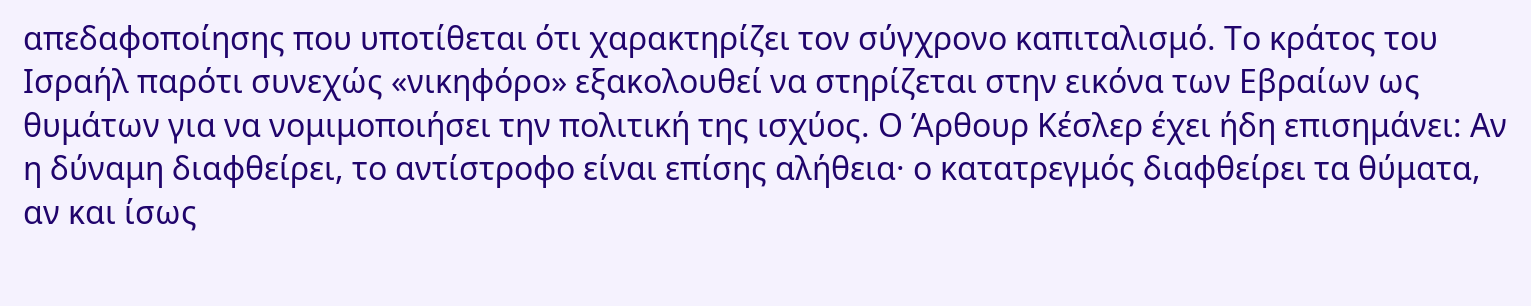απεδαφοποίησης που υποτίθεται ότι χαρακτηρίζει τον σύγχρονο καπιταλισμό. Το κράτος του Ισραήλ παρότι συνεχώς «νικηφόρο» εξακολουθεί να στηρίζεται στην εικόνα των Εβραίων ως θυμάτων για να νομιμοποιήσει την πολιτική της ισχύος. Ο Άρθουρ Κέσλερ έχει ήδη επισημάνει: Αν η δύναμη διαφθείρει, το αντίστροφο είναι επίσης αλήθεια· ο κατατρεγμός διαφθείρει τα θύματα, αν και ίσως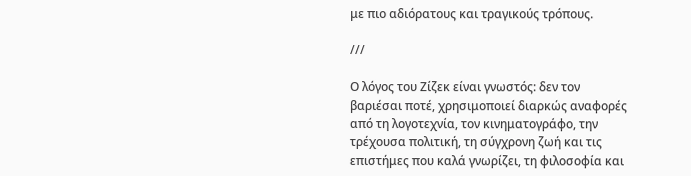με πιο αδιόρατους και τραγικούς τρόπους.

///

Ο λόγος του Ζίζεκ είναι γνωστός: δεν τον βαριέσαι ποτέ, χρησιμοποιεί διαρκώς αναφορές από τη λογοτεχνία, τον κινηματογράφο, την τρέχουσα πολιτική, τη σύγχρονη ζωή και τις επιστήμες που καλά γνωρίζει, τη φιλοσοφία και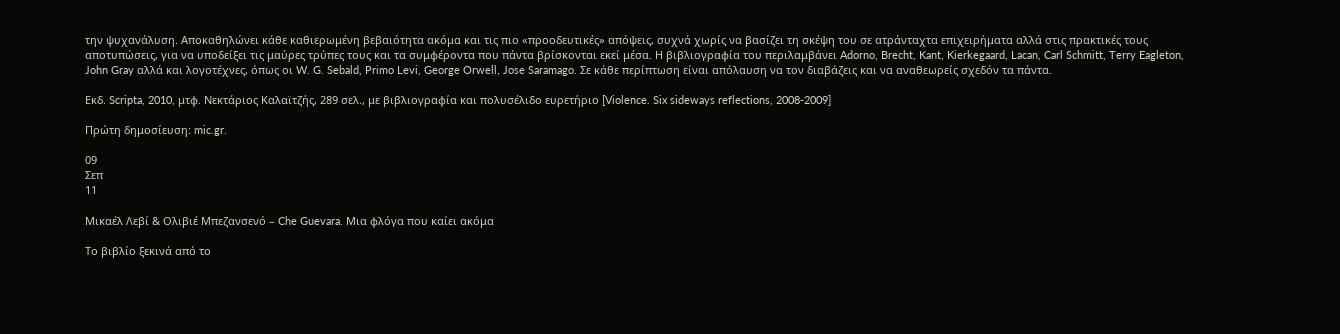την ψυχανάλυση. Αποκαθηλώνει κάθε καθιερωμένη βεβαιότητα ακόμα και τις πιο «προοδευτικές» απόψεις, συχνά χωρίς να βασίζει τη σκέψη του σε ατράνταχτα επιχειρήματα αλλά στις πρακτικές τους αποτυπώσεις, για να υποδείξει τις μαύρες τρύπες τους και τα συμφέροντα που πάντα βρίσκονται εκεί μέσα. Η βιβλιογραφία του περιλαμβάνει Adorno, Brecht, Kant, Kierkegaard, Lacan, Carl Schmitt, Terry Eagleton, John Gray αλλά και λογοτέχνες, όπως οι W. G. Sebald, Primo Levi, George Orwell, Jose Saramago. Σε κάθε περίπτωση είναι απόλαυση να τον διαβάζεις και να αναθεωρείς σχεδόν τα πάντα.

Εκδ. Scripta, 2010, μτφ. Νεκτάριος Καλαϊτζής, 289 σελ., με βιβλιογραφία και πολυσέλιδο ευρετήριο [Violence. Six sideways reflections, 2008-2009]

Πρώτη δημοσίευση: mic.gr.

09
Σεπ
11

Μικαέλ Λεβί & Ολιβιέ Μπεζανσενό – Che Guevara. Μια φλόγα που καίει ακόμα

Το βιβλίο ξεκινά από το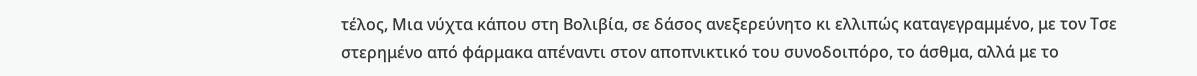τέλος, Μια νύχτα κάπου στη Βολιβία, σε δάσος ανεξερεύνητο κι ελλιπώς καταγεγραμμένο, με τον Τσε στερημένο από φάρμακα απέναντι στον αποπνικτικό του συνοδοιπόρο, το άσθμα, αλλά με το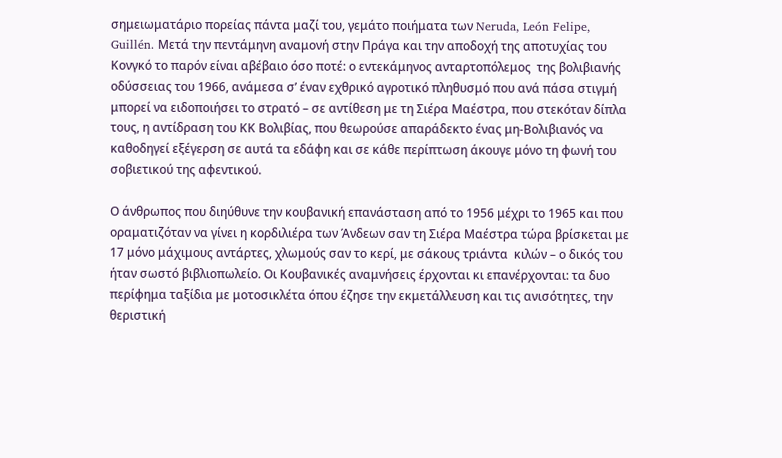σημειωματάριο πορείας πάντα μαζί του, γεμάτο ποιήματα των Neruda, León Felipe, Guillén. Μετά την πεντάμηνη αναμονή στην Πράγα και την αποδοχή της αποτυχίας του Κονγκό το παρόν είναι αβέβαιο όσο ποτέ: ο εντεκάμηνος ανταρτοπόλεμος  της βολιβιανής οδύσσειας του 1966, ανάμεσα σ’ έναν εχθρικό αγροτικό πληθυσμό που ανά πάσα στιγμή μπορεί να ειδοποιήσει το στρατό – σε αντίθεση με τη Σιέρα Μαέστρα, που στεκόταν δίπλα τους, η αντίδραση του ΚΚ Βολιβίας, που θεωρούσε απαράδεκτο ένας μη-Βολιβιανός να καθοδηγεί εξέγερση σε αυτά τα εδάφη και σε κάθε περίπτωση άκουγε μόνο τη φωνή του σοβιετικού της αφεντικού.

Ο άνθρωπος που διηύθυνε την κουβανική επανάσταση από το 1956 μέχρι το 1965 και που οραματιζόταν να γίνει η κορδιλιέρα των Άνδεων σαν τη Σιέρα Μαέστρα τώρα βρίσκεται με 17 μόνο μάχιμους αντάρτες, χλωμούς σαν το κερί, με σάκους τριάντα  κιλών – ο δικός του ήταν σωστό βιβλιοπωλείο. Οι Κουβανικές αναμνήσεις έρχονται κι επανέρχονται: τα δυο περίφημα ταξίδια με μοτοσικλέτα όπου έζησε την εκμετάλλευση και τις ανισότητες, την θεριστική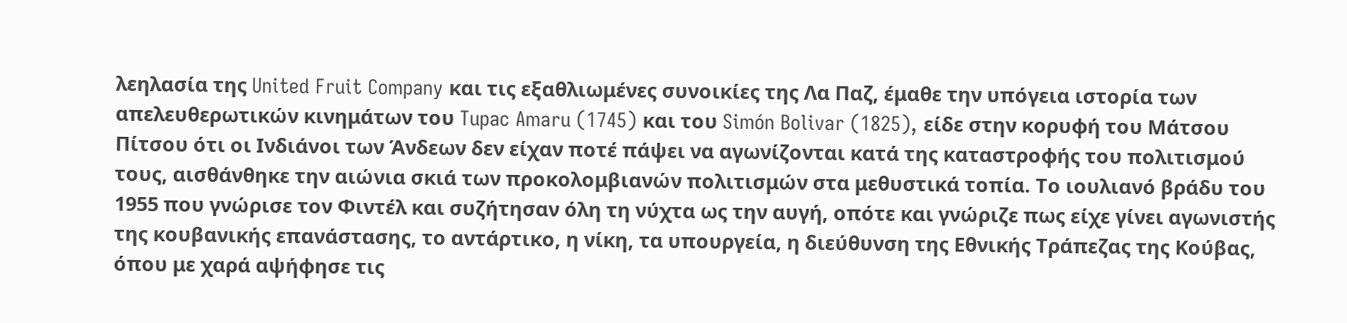λεηλασία της United Fruit Company και τις εξαθλιωμένες συνοικίες της Λα Παζ, έμαθε την υπόγεια ιστορία των απελευθερωτικών κινημάτων του Tupac Amaru (1745) και του Simón Bolivar (1825), είδε στην κορυφή του Μάτσου Πίτσου ότι οι Ινδιάνοι των Άνδεων δεν είχαν ποτέ πάψει να αγωνίζονται κατά της καταστροφής του πολιτισμού τους, αισθάνθηκε την αιώνια σκιά των προκολομβιανών πολιτισμών στα μεθυστικά τοπία. Το ιουλιανό βράδυ του 1955 που γνώρισε τον Φιντέλ και συζήτησαν όλη τη νύχτα ως την αυγή, οπότε και γνώριζε πως είχε γίνει αγωνιστής της κουβανικής επανάστασης, το αντάρτικο, η νίκη, τα υπουργεία, η διεύθυνση της Εθνικής Τράπεζας της Κούβας, όπου με χαρά αψήφησε τις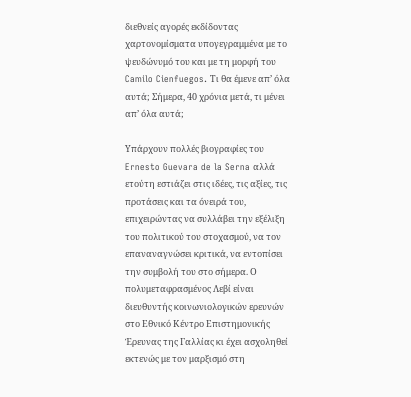διεθνείς αγορές εκδίδοντας χαρτονομίσματα υπογεγραμμένα με το ψευδώνυμό του και με τη μορφή του Camilo Cienfuegos. Τι θα έμενε απ’ όλα αυτά; Σήμερα, 40 χρόνια μετά, τι μένει απ’ όλα αυτά;

Υπάρχουν πολλές βιογραφίες του Ernesto Guevara de la Serna αλλά ετούτη εστιάζει στις ιδέες, τις αξίες, τις προτάσεις και τα όνειρά του, επιχειρώντας να συλλάβει την εξέλιξη του πολιτικού του στοχασμού, να τον επαναναγνώσει κριτικά, να εντοπίσει την συμβολή του στο σήμερα. Ο πολυμεταφρασμένος Λεβί είναι διευθυντής κοινωνιολογικών ερευνών στο Εθνικό Κέντρο Επιστημονικής Έρευνας της Γαλλίας κι έχει ασχοληθεί εκτενώς με τον μαρξισμό στη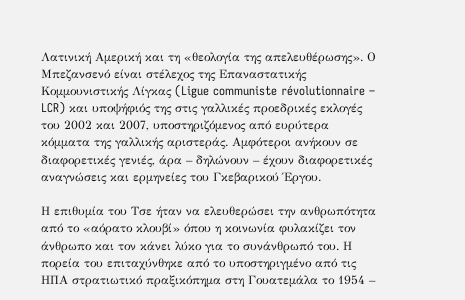Λατινική Αμερική και τη «θεολογία της απελευθέρωσης». Ο Μπεζανσενό είναι στέλεχος της Επαναστατικής Κομμουνιστικής Λίγκας (Ligue communiste révolutionnaire – LCR) και υποψήφιός της στις γαλλικές προεδρικές εκλογές του 2002 και 2007, υποστηριζόμενος από ευρύτερα κόμματα της γαλλικής αριστεράς. Αμφότεροι ανήκουν σε διαφορετικές γενιές, άρα – δηλώνουν – έχουν διαφορετικές αναγνώσεις και ερμηνείες του Γκεβαρικού Έργου.

Η επιθυμία του Τσε ήταν να ελευθερώσει την ανθρωπότητα από το «αόρατο κλουβί» όπου η κοινωνία φυλακίζει τον άνθρωπο και τον κάνει λύκο για το συνάνθρωπό του. Η πορεία του επιταχύνθηκε από το υποστηριγμένο από τις ΗΠΑ στρατιωτικό πραξικόπημα στη Γουατεμάλα το 1954 –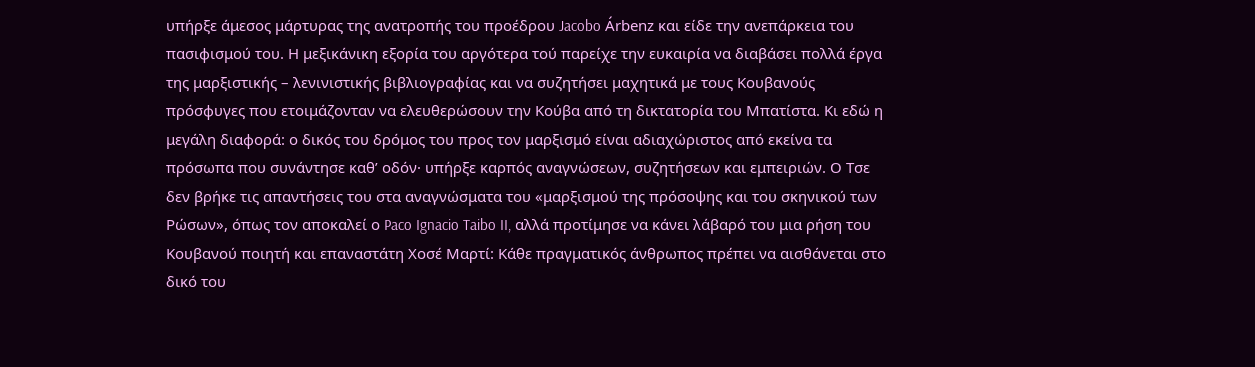υπήρξε άμεσος μάρτυρας της ανατροπής του προέδρου Jacobo Árbenz και είδε την ανεπάρκεια του πασιφισμού του. Η μεξικάνικη εξορία του αργότερα τού παρείχε την ευκαιρία να διαβάσει πολλά έργα της μαρξιστικής – λενινιστικής βιβλιογραφίας και να συζητήσει μαχητικά με τους Κουβανούς πρόσφυγες που ετοιμάζονταν να ελευθερώσουν την Κούβα από τη δικτατορία του Μπατίστα. Κι εδώ η μεγάλη διαφορά: ο δικός του δρόμος του προς τον μαρξισμό είναι αδιαχώριστος από εκείνα τα πρόσωπα που συνάντησε καθ’ οδόν· υπήρξε καρπός αναγνώσεων, συζητήσεων και εμπειριών. Ο Τσε δεν βρήκε τις απαντήσεις του στα αναγνώσματα του «μαρξισμού της πρόσοψης και του σκηνικού των Ρώσων», όπως τον αποκαλεί ο Paco Ignacio Taibo II, αλλά προτίμησε να κάνει λάβαρό του μια ρήση του Κουβανού ποιητή και επαναστάτη Χοσέ Μαρτί: Κάθε πραγματικός άνθρωπος πρέπει να αισθάνεται στο δικό του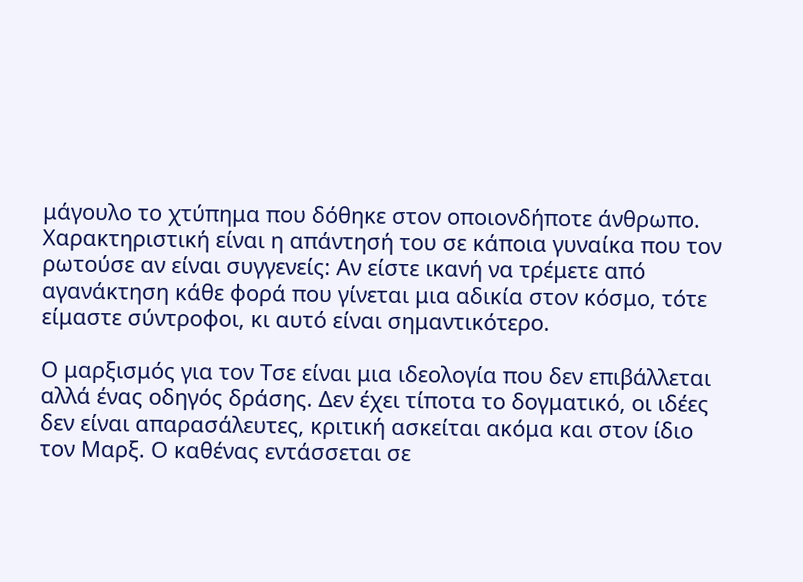μάγουλο το χτύπημα που δόθηκε στον οποιονδήποτε άνθρωπο. Χαρακτηριστική είναι η απάντησή του σε κάποια γυναίκα που τον ρωτούσε αν είναι συγγενείς: Αν είστε ικανή να τρέμετε από αγανάκτηση κάθε φορά που γίνεται μια αδικία στον κόσμο, τότε είμαστε σύντροφοι, κι αυτό είναι σημαντικότερο.

Ο μαρξισμός για τον Τσε είναι μια ιδεολογία που δεν επιβάλλεται αλλά ένας οδηγός δράσης. Δεν έχει τίποτα το δογματικό, οι ιδέες δεν είναι απαρασάλευτες, κριτική ασκείται ακόμα και στον ίδιο τον Μαρξ. Ο καθένας εντάσσεται σε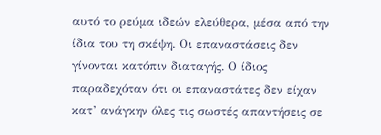αυτό το ρεύμα ιδεών ελεύθερα, μέσα από την ίδια του τη σκέψη. Οι επαναστάσεις δεν γίνονται κατόπιν διαταγής. Ο ίδιος παραδεχόταν ότι οι επαναστάτες δεν είχαν κατ’ ανάγκην όλες τις σωστές απαντήσεις σε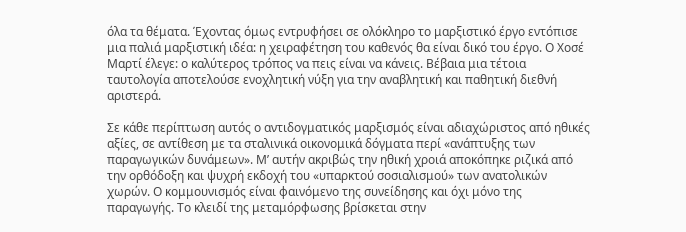όλα τα θέματα. Έχοντας όμως εντρυφήσει σε ολόκληρο το μαρξιστικό έργο εντόπισε μια παλιά μαρξιστική ιδέα: η χειραφέτηση του καθενός θα είναι δικό του έργο. Ο Χοσέ Μαρτί έλεγε: ο καλύτερος τρόπος να πεις είναι να κάνεις. Βέβαια μια τέτοια ταυτολογία αποτελούσε ενοχλητική νύξη για την αναβλητική και παθητική διεθνή αριστερά.

Σε κάθε περίπτωση αυτός ο αντιδογματικός μαρξισμός είναι αδιαχώριστος από ηθικές αξίες, σε αντίθεση με τα σταλινικά οικονομικά δόγματα περί «ανάπτυξης των παραγωγικών δυνάμεων». Μ’ αυτήν ακριβώς την ηθική χροιά αποκόπηκε ριζικά από την ορθόδοξη και ψυχρή εκδοχή του «υπαρκτού σοσιαλισμού» των ανατολικών χωρών. Ο κομμουνισμός είναι φαινόμενο της συνείδησης και όχι μόνο της παραγωγής. Το κλειδί της μεταμόρφωσης βρίσκεται στην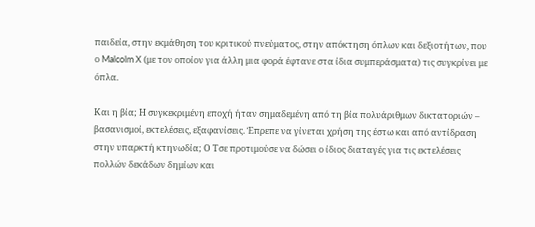παιδεία, στην εκμάθηση του κριτικού πνεύματος, στην απόκτηση όπλων και δεξιοτήτων, που ο Malcolm X (με τον οποίον για άλλη μια φορά έφτανε στα ίδια συμπεράσματα) τις συγκρίνει με όπλα.

Και η βία; Η συγκεκριμένη εποχή ήταν σημαδεμένη από τη βία πολυάριθμων δικτατοριών – βασανισμοί, εκτελέσεις, εξαφανίσεις. Έπρεπε να γίνεται χρήση της έστω και από αντίδραση στην υπαρκτή κτηνωδία; Ο Τσε προτιμούσε να δώσει ο ίδιος διαταγές για τις εκτελέσεις πολλών δεκάδων δημίων και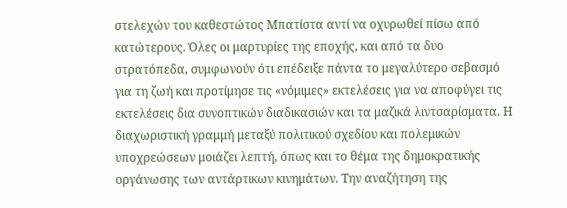στελεχών του καθεστώτος Μπατίστα αντί να οχυρωθεί πίσω από κατώτερους. Όλες οι μαρτυρίες της εποχής, και από τα δυο στρατόπεδα, συμφωνούν ότι επέδειξε πάντα το μεγαλύτερο σεβασμό για τη ζωή και προτίμησε τις «νόμιμες» εκτελέσεις για να αποφύγει τις εκτελέσεις δια συνοπτικών διαδικασιών και τα μαζικά λιντσαρίσματα. Η διαχωριστική γραμμή μεταξύ πολιτικού σχεδίου και πολεμικών υποχρεώσεων μοιάζει λεπτή, όπως και το θέμα της δημοκρατικής οργάνωσης των αντάρτικων κινημάτων. Την αναζήτηση της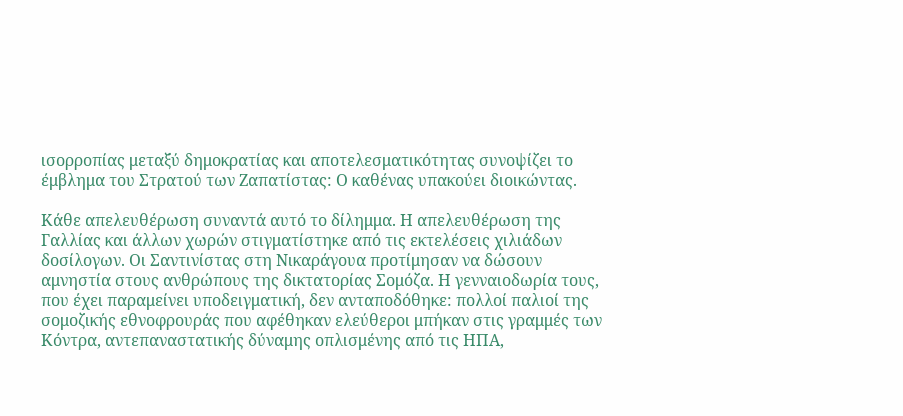ισορροπίας μεταξύ δημοκρατίας και αποτελεσματικότητας συνοψίζει το έμβλημα του Στρατού των Ζαπατίστας: Ο καθένας υπακούει διοικώντας.

Κάθε απελευθέρωση συναντά αυτό το δίλημμα. Η απελευθέρωση της Γαλλίας και άλλων χωρών στιγματίστηκε από τις εκτελέσεις χιλιάδων δοσίλογων. Οι Σαντινίστας στη Νικαράγουα προτίμησαν να δώσουν αμνηστία στους ανθρώπους της δικτατορίας Σομόζα. Η γενναιοδωρία τους, που έχει παραμείνει υποδειγματική, δεν ανταποδόθηκε: πολλοί παλιοί της σομοζικής εθνοφρουράς που αφέθηκαν ελεύθεροι μπήκαν στις γραμμές των Κόντρα, αντεπαναστατικής δύναμης οπλισμένης από τις ΗΠΑ,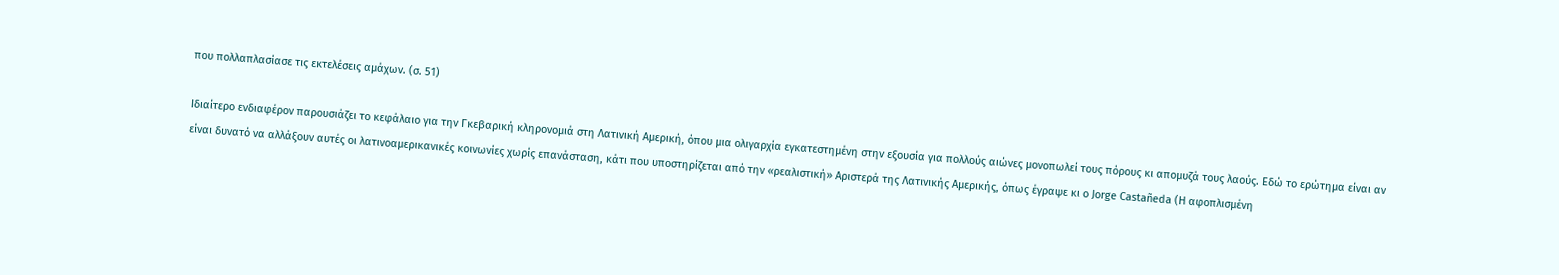που πολλαπλασίασε τις εκτελέσεις αμάχων. (σ. 51)

Ιδιαίτερο ενδιαφέρον παρουσιάζει το κεφάλαιο για την Γκεβαρική κληρονομιά στη Λατινική Αμερική, όπου μια ολιγαρχία εγκατεστημένη στην εξουσία για πολλούς αιώνες μονοπωλεί τους πόρους κι απομυζά τους λαούς. Εδώ το ερώτημα είναι αν είναι δυνατό να αλλάξουν αυτές οι λατινοαμερικανικές κοινωνίες χωρίς επανάσταση, κάτι που υποστηρίζεται από την «ρεαλιστική» Αριστερά της Λατινικής Αμερικής, όπως έγραψε κι ο Jorge Castañeda (Η αφοπλισμένη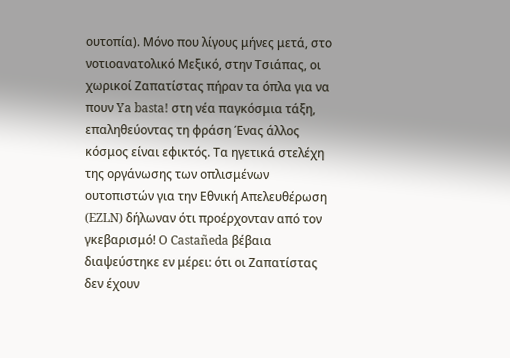ουτοπία). Μόνο που λίγους μήνες μετά, στο νοτιοανατολικό Μεξικό, στην Τσιάπας, οι χωρικοί Ζαπατίστας πήραν τα όπλα για να πουν Ya basta! στη νέα παγκόσμια τάξη, επαληθεύοντας τη φράση Ένας άλλος κόσμος είναι εφικτός. Τα ηγετικά στελέχη της οργάνωσης των οπλισμένων ουτοπιστών για την Εθνική Απελευθέρωση (EZLN) δήλωναν ότι προέρχονταν από τον γκεβαρισμό! O Castañeda βέβαια διαψεύστηκε εν μέρει: ότι οι Ζαπατίστας δεν έχουν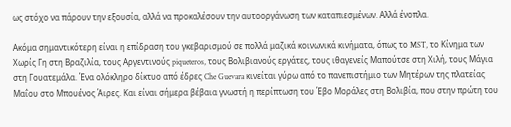ως στόχο να πάρουν την εξουσία, αλλά να προκαλέσουν την αυτοοργάνωση των καταπιεσμένων. Αλλά ένοπλα.

Ακόμα σημαντικότερη είναι η επίδραση του γκεβαρισμού σε πολλά μαζικά κοινωνικά κινήματα, όπως το MST, το Κίνημα των Χωρίς Γη στη Βραζιλία, τους Αργεντινούς piqueteros, τους Βολιβιανούς εργάτες, τους ιθαγενείς Μαπούτσε στη Χιλή, τους Μάγια στη Γουατεμάλα. Ένα ολόκληρο δίκτυο από έδρες Che Guevara κινείται γύρω από το πανεπιστήμιο των Μητέρων της πλατείας Μαΐου στο Μπουένος Άιρες. Και είναι σήμερα βέβαια γνωστή η περίπτωση του Έβο Μοράλες στη Βολιβία, που στην πρώτη του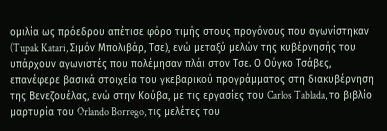ομιλία ως πρόεδρου απέτισε φόρο τιμής στους προγόνους που αγωνίστηκαν (Tupak Katari, Σιμόν Μπολιβάρ, Τσε), ενώ μεταξύ μελών της κυβέρνησής του υπάρχουν αγωνιστές που πολέμησαν πλάι στον Τσε. Ο Ούγκο Τσάβες, επανέφερε βασικά στοιχεία του γκεβαρικού προγράμματος στη διακυβέρνηση της Βενεζουέλας, ενώ στην Κούβα, με τις εργασίες του Carlos Tablada, το βιβλίο μαρτυρία του Orlando Borrego, τις μελέτες του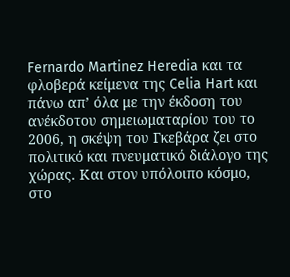Fernardo Martinez Heredia και τα φλοβερά κείμενα της Celia Hart και πάνω απ’ όλα με την έκδοση του ανέκδοτου σημειωματαρίου του το 2006, η σκέψη του Γκεβάρα ζει στο πολιτικό και πνευματικό διάλογο της χώρας. Και στον υπόλοιπο κόσμο, στο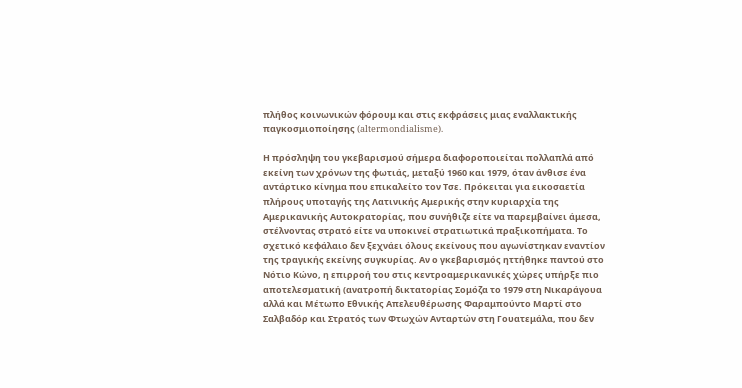πλήθος κοινωνικών φόρουμ και στις εκφράσεις μιας εναλλακτικής παγκοσμιοποίησης (altermondialisme).

Η πρόσληψη του γκεβαρισμού σήμερα διαφοροποιείται πολλαπλά από εκείνη των χρόνων της φωτιάς, μεταξύ 1960 και 1979, όταν άνθισε ένα αντάρτικο κίνημα που επικαλείτο τον Τσε. Πρόκειται για εικοσαετία πλήρους υποταγής της Λατινικής Αμερικής στην κυριαρχία της Αμερικανικής Αυτοκρατορίας, που συνήθιζε είτε να παρεμβαίνει άμεσα, στέλνοντας στρατό είτε να υποκινεί στρατιωτικά πραξικοπήματα. Το σχετικό κεφάλαιο δεν ξεχνάει όλους εκείνους που αγωνίστηκαν εναντίον της τραγικής εκείνης συγκυρίας. Αν ο γκεβαρισμός ηττήθηκε παντού στο Νότιο Κώνο, η επιρροή του στις κεντροαμερικανικές χώρες υπήρξε πιο αποτελεσματική (ανατροπή δικτατορίας Σομόζα το 1979 στη Νικαράγουα αλλά και Μέτωπο Εθνικής Απελευθέρωσης Φαραμπούντο Μαρτί στο Σαλβαδόρ και Στρατός των Φτωχών Ανταρτών στη Γουατεμάλα, που δεν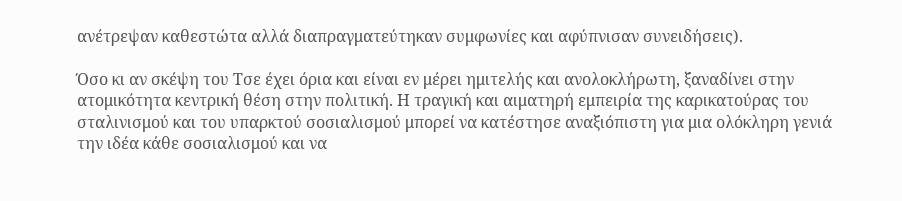ανέτρεψαν καθεστώτα αλλά διαπραγματεύτηκαν συμφωνίες και αφύπνισαν συνειδήσεις).

Όσο κι αν σκέψη του Τσε έχει όρια και είναι εν μέρει ημιτελής και ανολοκλήρωτη, ξαναδίνει στην ατομικότητα κεντρική θέση στην πολιτική. Η τραγική και αιματηρή εμπειρία της καρικατούρας του σταλινισμού και του υπαρκτού σοσιαλισμού μπορεί να κατέστησε αναξιόπιστη για μια ολόκληρη γενιά την ιδέα κάθε σοσιαλισμού και να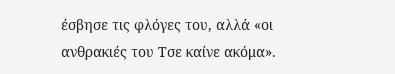έσβησε τις φλόγες του, αλλά «οι ανθρακιές του Τσε καίνε ακόμα».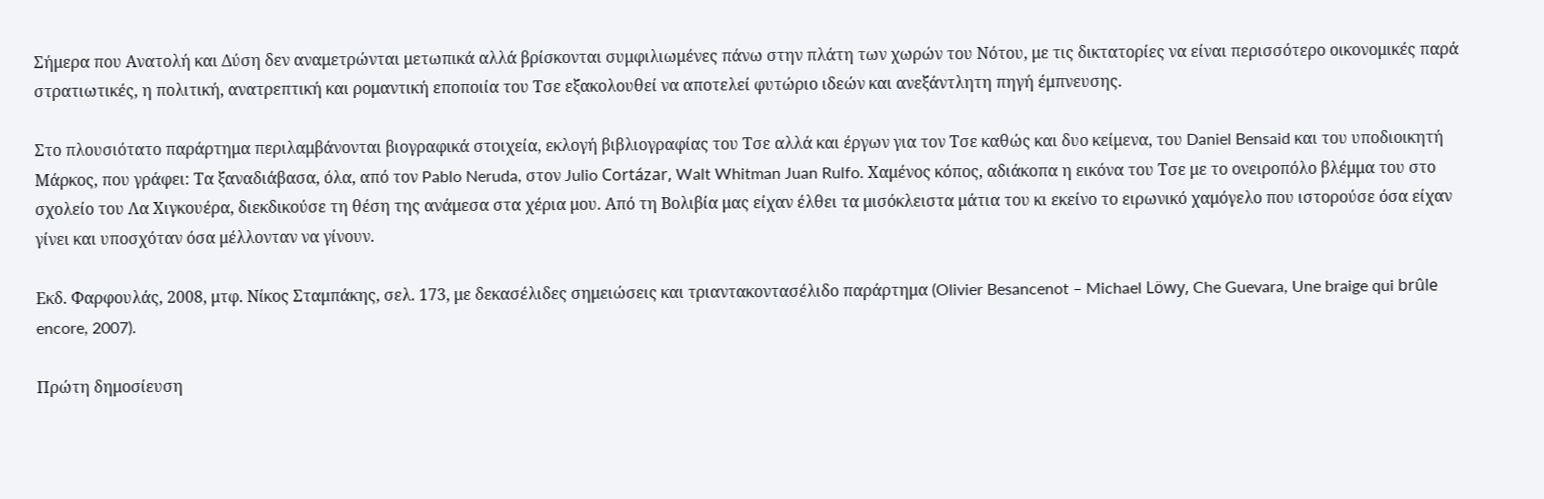Σήμερα που Ανατολή και Δύση δεν αναμετρώνται μετωπικά αλλά βρίσκονται συμφιλιωμένες πάνω στην πλάτη των χωρών του Νότου, με τις δικτατορίες να είναι περισσότερο οικονομικές παρά στρατιωτικές, η πολιτική, ανατρεπτική και ρομαντική εποποιία του Τσε εξακολουθεί να αποτελεί φυτώριο ιδεών και ανεξάντλητη πηγή έμπνευσης.

Στο πλουσιότατο παράρτημα περιλαμβάνονται βιογραφικά στοιχεία, εκλογή βιβλιογραφίας του Τσε αλλά και έργων για τον Τσε καθώς και δυο κείμενα, του Daniel Bensaid και του υποδιοικητή Μάρκος, που γράφει: Τα ξαναδιάβασα, όλα, από τον Pablo Neruda, στον Julio Cortázar, Walt Whitman Juan Rulfo. Χαμένος κόπος, αδιάκοπα η εικόνα του Τσε με το ονειροπόλο βλέμμα του στο σχολείο του Λα Χιγκουέρα, διεκδικούσε τη θέση της ανάμεσα στα χέρια μου. Από τη Βολιβία μας είχαν έλθει τα μισόκλειστα μάτια του κι εκείνο το ειρωνικό χαμόγελο που ιστορούσε όσα είχαν γίνει και υποσχόταν όσα μέλλονταν να γίνουν.

Εκδ. Φαρφουλάς, 2008, μτφ. Νίκος Σταμπάκης, σελ. 173, με δεκασέλιδες σημειώσεις και τριαντακοντασέλιδο παράρτημα (Olivier Besancenot – Michael Löwy, Che Guevara, Une braige qui brûle encore, 2007).

Πρώτη δημοσίευση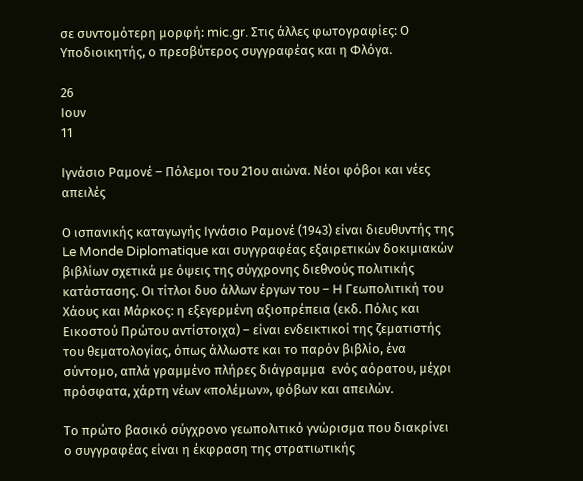σε συντομότερη μορφή: mic.gr. Στις άλλες φωτογραφίες: Ο Υποδιοικητής, ο πρεσβύτερος συγγραφέας και η Φλόγα.

26
Ιουν
11

Ιγνάσιο Ραμονέ – Πόλεμοι του 21ου αιώνα. Νέοι φόβοι και νέες απειλές

Ο ισπανικής καταγωγής Ιγνάσιο Ραμονέ (1943) είναι διευθυντής της Le Monde Diplomatique και συγγραφέας εξαιρετικών δοκιμιακών βιβλίων σχετικά με όψεις της σύγχρονης διεθνούς πολιτικής κατάστασης. Οι τίτλοι δυο άλλων έργων του – H Γεωπολιτική του Χάους και Μάρκος: η εξεγερμένη αξιοπρέπεια (εκδ. Πόλις και Εικοστού Πρώτου αντίστοιχα) – είναι ενδεικτικοί της ζεματιστής του θεματολογίας, όπως άλλωστε και το παρόν βιβλίο, ένα σύντομο, απλά γραμμένο πλήρες διάγραμμα  ενός αόρατου, μέχρι πρόσφατα, χάρτη νέων «πολέμων», φόβων και απειλών.

Το πρώτο βασικό σύγχρονο γεωπολιτικό γνώρισμα που διακρίνει ο συγγραφέας είναι η έκφραση της στρατιωτικής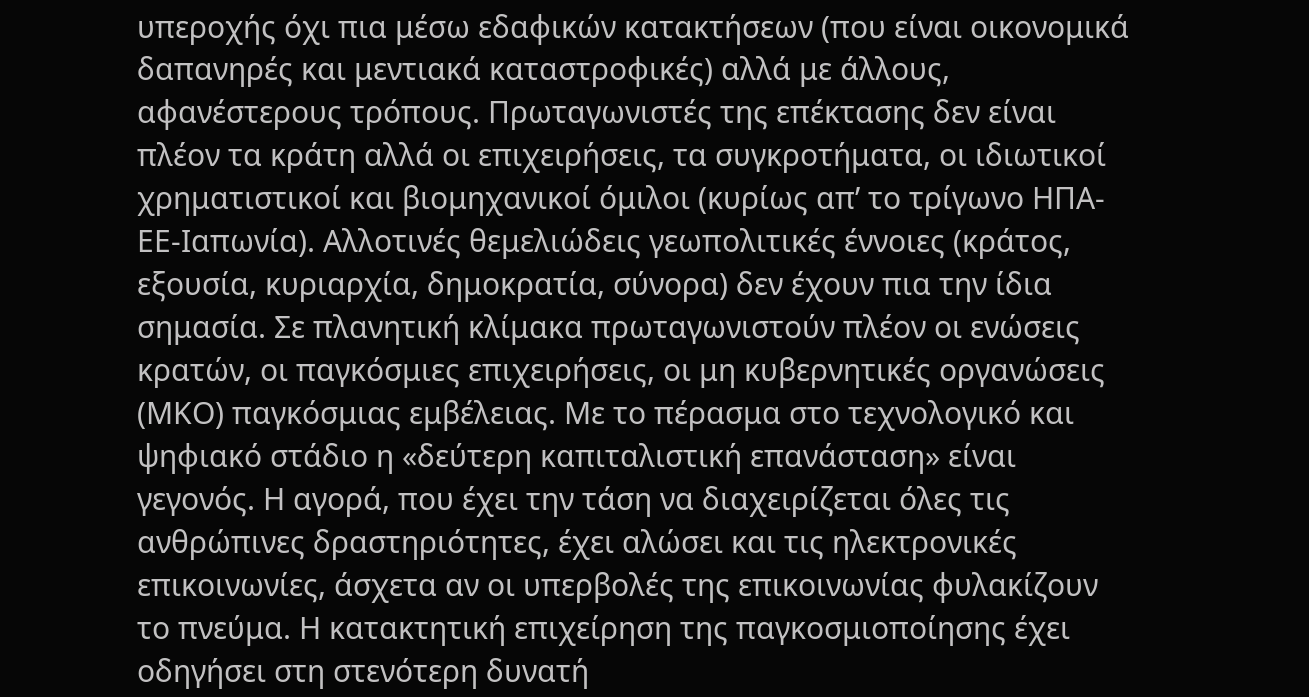υπεροχής όχι πια μέσω εδαφικών κατακτήσεων (που είναι οικονομικά δαπανηρές και μεντιακά καταστροφικές) αλλά με άλλους, αφανέστερους τρόπους. Πρωταγωνιστές της επέκτασης δεν είναι πλέον τα κράτη αλλά οι επιχειρήσεις, τα συγκροτήματα, οι ιδιωτικοί χρηματιστικοί και βιομηχανικοί όμιλοι (κυρίως απ’ το τρίγωνο ΗΠΑ-ΕΕ-Ιαπωνία). Αλλοτινές θεμελιώδεις γεωπολιτικές έννοιες (κράτος, εξουσία, κυριαρχία, δημοκρατία, σύνορα) δεν έχουν πια την ίδια σημασία. Σε πλανητική κλίμακα πρωταγωνιστούν πλέον οι ενώσεις κρατών, οι παγκόσμιες επιχειρήσεις, οι μη κυβερνητικές οργανώσεις (ΜΚΟ) παγκόσμιας εμβέλειας. Με το πέρασμα στο τεχνολογικό και ψηφιακό στάδιο η «δεύτερη καπιταλιστική επανάσταση» είναι γεγονός. Η αγορά, που έχει την τάση να διαχειρίζεται όλες τις ανθρώπινες δραστηριότητες, έχει αλώσει και τις ηλεκτρονικές επικοινωνίες, άσχετα αν οι υπερβολές της επικοινωνίας φυλακίζουν το πνεύμα. Η κατακτητική επιχείρηση της παγκοσμιοποίησης έχει οδηγήσει στη στενότερη δυνατή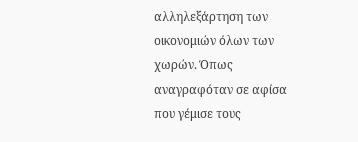αλληλεξάρτηση των οικονομιών όλων των χωρών. Όπως αναγραφόταν σε αφίσα που γέμισε τους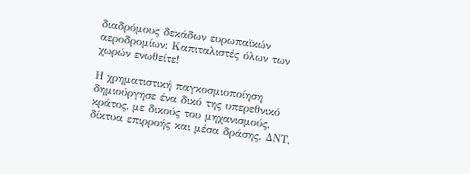διαδρόμους δεκάδων ευρωπαϊκών αεροδρομίων: Καπιταλιστές όλων των χωρών ενωθείτε!

Η χρηματιστική παγκοσμιοποίηση δημιούργησε ένα δικό της υπερεθνικό κράτος, με δικούς του μηχανισμούς, δίκτυα επιρροής και μέσα δράσης. ΔΝΤ,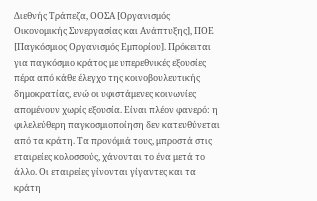Διεθνής Τράπεζα, ΟΟΣΑ [Οργανισμός Οικονομικής Συνεργασίας και Ανάπτυξης], ΠΟΕ [Παγκόσμιος Οργανισμός Εμπορίου]. Πρόκειται για παγκόσμιο κράτος με υπερεθνικές εξουσίες πέρα από κάθε έλεγχο της κοινοβουλευτικής δημοκρατίας, ενώ οι υφιστάμενες κοινωνίες απομένουν χωρίς εξουσία. Είναι πλέον φανερό: η φιλελεύθερη παγκοσμιοποίηση δεν κατευθύνεται από τα κράτη. Τα προνόμιά τους, μπροστά στις εταιρείες κολοσσούς, χάνονται το ένα μετά το άλλο. Οι εταιρείες γίνονται γίγαντες και τα κράτη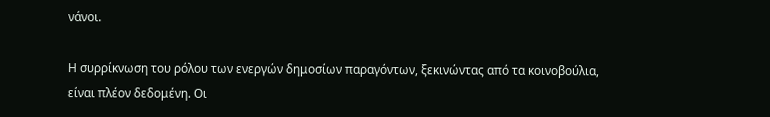νάνοι.

Η συρρίκνωση του ρόλου των ενεργών δημοσίων παραγόντων, ξεκινώντας από τα κοινοβούλια, είναι πλέον δεδομένη. Οι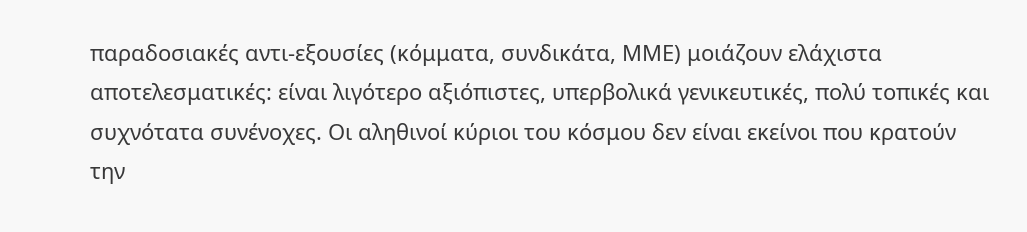παραδοσιακές αντι-εξουσίες (κόμματα, συνδικάτα, ΜΜΕ) μοιάζουν ελάχιστα αποτελεσματικές: είναι λιγότερο αξιόπιστες, υπερβολικά γενικευτικές, πολύ τοπικές και συχνότατα συνένοχες. Οι αληθινοί κύριοι του κόσμου δεν είναι εκείνοι που κρατούν την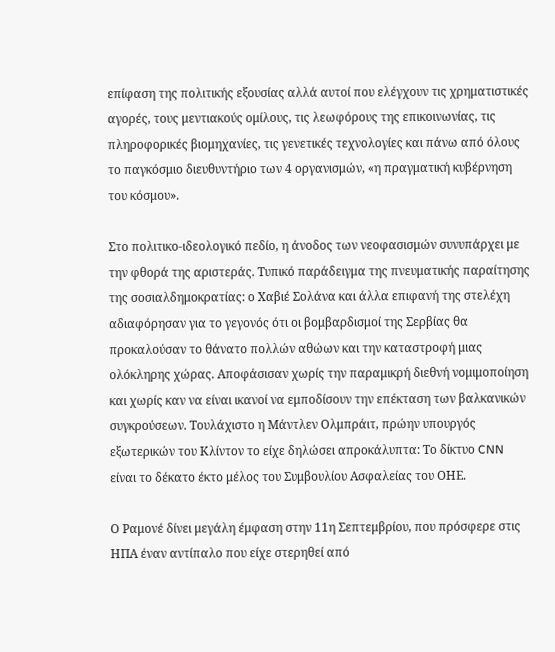επίφαση της πολιτικής εξουσίας αλλά αυτοί που ελέγχουν τις χρηματιστικές αγορές, τους μεντιακούς ομίλους, τις λεωφόρους της επικοινωνίας, τις πληροφορικές βιομηχανίες, τις γενετικές τεχνολογίες και πάνω από όλους το παγκόσμιο διευθυντήριο των 4 οργανισμών, «η πραγματική κυβέρνηση του κόσμου».

Στο πολιτικο-ιδεολογικό πεδίο, η άνοδος των νεοφασισμών συνυπάρχει με την φθορά της αριστεράς. Τυπικό παράδειγμα της πνευματικής παραίτησης της σοσιαλδημοκρατίας: ο Χαβιέ Σολάνα και άλλα επιφανή της στελέχη αδιαφόρησαν για το γεγονός ότι οι βομβαρδισμοί της Σερβίας θα προκαλούσαν το θάνατο πολλών αθώων και την καταστροφή μιας ολόκληρης χώρας. Αποφάσισαν χωρίς την παραμικρή διεθνή νομιμοποίηση και χωρίς καν να είναι ικανοί να εμποδίσουν την επέκταση των βαλκανικών συγκρούσεων. Τουλάχιστο η Μάντλεν Ολμπράιτ, πρώην υπουργός εξωτερικών του Κλίντον το είχε δηλώσει απροκάλυπτα: Το δίκτυο CNN είναι το δέκατο έκτο μέλος του Συμβουλίου Ασφαλείας του ΟΗΕ.

Ο Ραμονέ δίνει μεγάλη έμφαση στην 11η Σεπτεμβρίου, που πρόσφερε στις ΗΠΑ έναν αντίπαλο που είχε στερηθεί από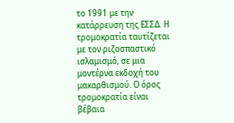το 1991 με την κατάρρευση της ΕΣΣΔ. Η τρομοκρατία ταυτίζεται με τον ριζοσπαστικό ισλαμισμό, σε μια μοντέρνα εκδοχή του μακαρθισμού. Ο όρος τρομοκρατία είναι βέβαια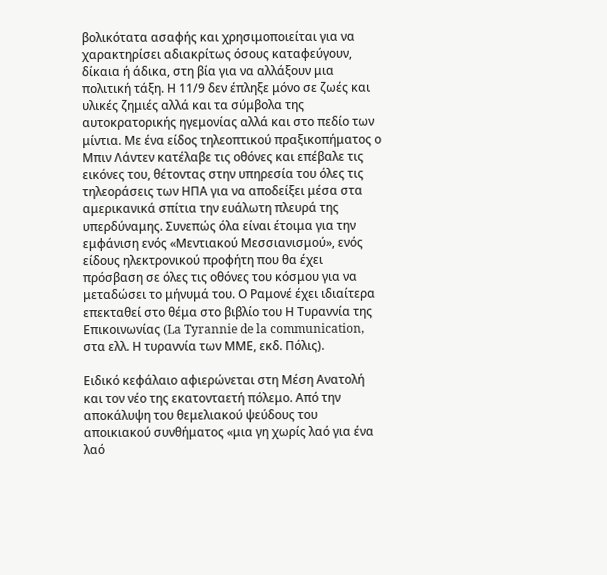βολικότατα ασαφής και χρησιμοποιείται για να χαρακτηρίσει αδιακρίτως όσους καταφεύγουν, δίκαια ή άδικα, στη βία για να αλλάξουν μια πολιτική τάξη. Η 11/9 δεν έπληξε μόνο σε ζωές και υλικές ζημιές αλλά και τα σύμβολα της αυτοκρατορικής ηγεμονίας αλλά και στο πεδίο των μίντια. Με ένα είδος τηλεοπτικού πραξικοπήματος ο Μπιν Λάντεν κατέλαβε τις οθόνες και επέβαλε τις εικόνες του, θέτοντας στην υπηρεσία του όλες τις τηλεοράσεις των ΗΠΑ για να αποδείξει μέσα στα αμερικανικά σπίτια την ευάλωτη πλευρά της υπερδύναμης. Συνεπώς όλα είναι έτοιμα για την εμφάνιση ενός «Μεντιακού Μεσσιανισμού», ενός είδους ηλεκτρονικού προφήτη που θα έχει πρόσβαση σε όλες τις οθόνες του κόσμου για να μεταδώσει το μήνυμά του. Ο Ραμονέ έχει ιδιαίτερα επεκταθεί στο θέμα στο βιβλίο του Η Τυραννία της Επικοινωνίας (La Tyrannie de la communication, στα ελλ. Η τυραννία των ΜΜΕ, εκδ. Πόλις).

Ειδικό κεφάλαιο αφιερώνεται στη Μέση Ανατολή και τον νέο της εκατονταετή πόλεμο. Από την αποκάλυψη του θεμελιακού ψεύδους του αποικιακού συνθήματος «μια γη χωρίς λαό για ένα λαό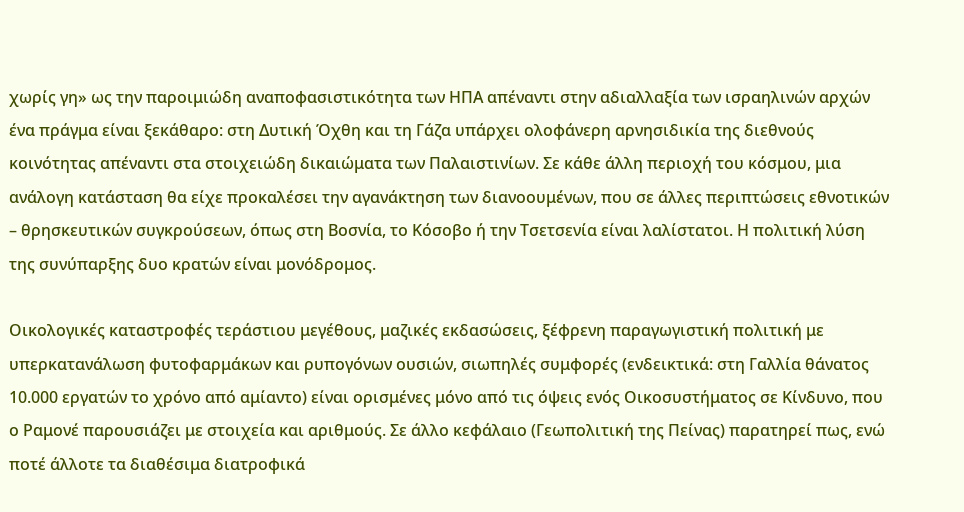χωρίς γη» ως την παροιμιώδη αναποφασιστικότητα των ΗΠΑ απέναντι στην αδιαλλαξία των ισραηλινών αρχών ένα πράγμα είναι ξεκάθαρο: στη Δυτική Όχθη και τη Γάζα υπάρχει ολοφάνερη αρνησιδικία της διεθνούς κοινότητας απέναντι στα στοιχειώδη δικαιώματα των Παλαιστινίων. Σε κάθε άλλη περιοχή του κόσμου, μια ανάλογη κατάσταση θα είχε προκαλέσει την αγανάκτηση των διανοουμένων, που σε άλλες περιπτώσεις εθνοτικών – θρησκευτικών συγκρούσεων, όπως στη Βοσνία, το Κόσοβο ή την Τσετσενία είναι λαλίστατοι. Η πολιτική λύση της συνύπαρξης δυο κρατών είναι μονόδρομος.

Οικολογικές καταστροφές τεράστιου μεγέθους, μαζικές εκδασώσεις, ξέφρενη παραγωγιστική πολιτική με υπερκατανάλωση φυτοφαρμάκων και ρυπογόνων ουσιών, σιωπηλές συμφορές (ενδεικτικά: στη Γαλλία θάνατος 10.000 εργατών το χρόνο από αμίαντο) είναι ορισμένες μόνο από τις όψεις ενός Οικοσυστήματος σε Κίνδυνο, που ο Ραμονέ παρουσιάζει με στοιχεία και αριθμούς. Σε άλλο κεφάλαιο (Γεωπολιτική της Πείνας) παρατηρεί πως, ενώ ποτέ άλλοτε τα διαθέσιμα διατροφικά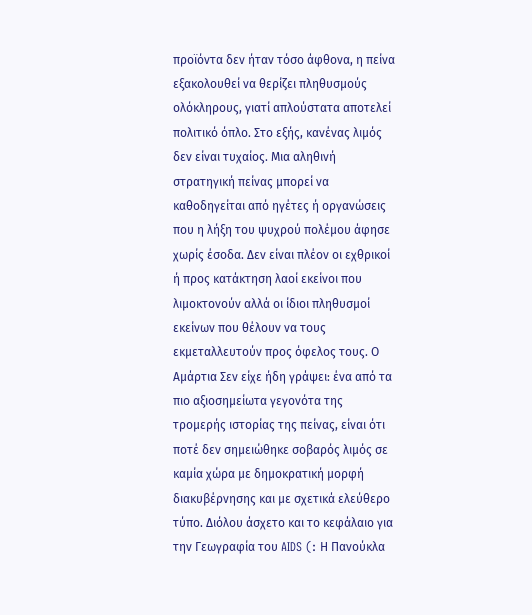προϊόντα δεν ήταν τόσο άφθονα, η πείνα εξακολουθεί να θερίζει πληθυσμούς ολόκληρους, γιατί απλούστατα αποτελεί πολιτικό όπλο. Στο εξής, κανένας λιμός δεν είναι τυχαίος. Μια αληθινή στρατηγική πείνας μπορεί να καθοδηγείται από ηγέτες ή οργανώσεις που η λήξη του ψυχρού πολέμου άφησε χωρίς έσοδα. Δεν είναι πλέον οι εχθρικοί ή προς κατάκτηση λαοί εκείνοι που λιμοκτονούν αλλά οι ίδιοι πληθυσμοί εκείνων που θέλουν να τους εκμεταλλευτούν προς όφελος τους. Ο Αμάρτια Σεν είχε ήδη γράψει: ένα από τα πιο αξιοσημείωτα γεγονότα της τρομερής ιστορίας της πείνας, είναι ότι ποτέ δεν σημειώθηκε σοβαρός λιμός σε καμία χώρα με δημοκρατική μορφή διακυβέρνησης και με σχετικά ελεύθερο τύπο. Διόλου άσχετο και το κεφάλαιο για την Γεωγραφία του AIDS (: Η Πανούκλα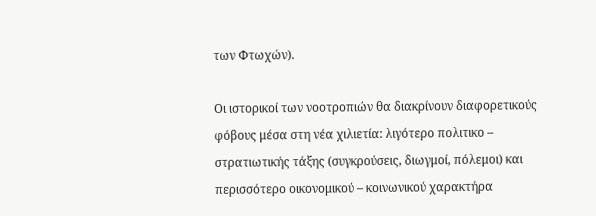των Φτωχών).

Οι ιστορικοί των νοοτροπιών θα διακρίνουν διαφορετικούς φόβους μέσα στη νέα χιλιετία: λιγότερο πολιτικο – στρατιωτικής τάξης (συγκρούσεις, διωγμοί, πόλεμοι) και περισσότερο οικονομικού – κοινωνικού χαρακτήρα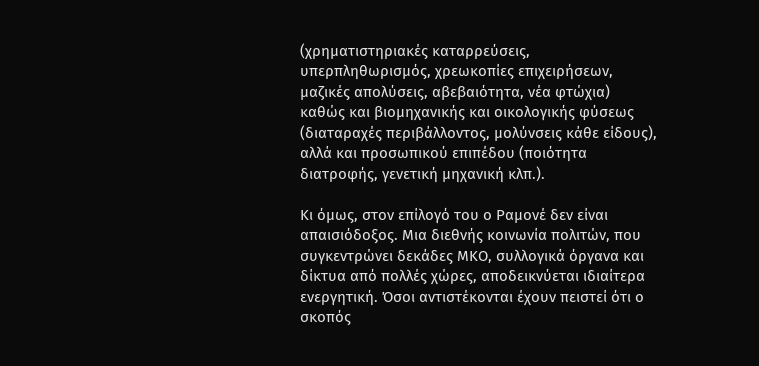(χρηματιστηριακές καταρρεύσεις, υπερπληθωρισμός, χρεωκοπίες επιχειρήσεων, μαζικές απολύσεις, αβεβαιότητα, νέα φτώχια) καθώς και βιομηχανικής και οικολογικής φύσεως (διαταραχές περιβάλλοντος, μολύνσεις κάθε είδους), αλλά και προσωπικού επιπέδου (ποιότητα διατροφής, γενετική μηχανική κλπ.).

Κι όμως, στον επίλογό του ο Ραμονέ δεν είναι απαισιόδοξος. Μια διεθνής κοινωνία πολιτών, που συγκεντρώνει δεκάδες ΜΚΟ, συλλογικά όργανα και δίκτυα από πολλές χώρες, αποδεικνύεται ιδιαίτερα ενεργητική. Όσοι αντιστέκονται έχουν πειστεί ότι ο σκοπός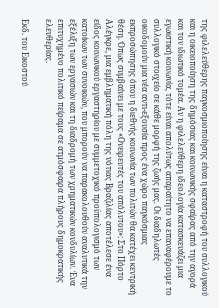της φιλελεύθερης παγκοσμιοποίησης είναι η καταστροφή του συλλογικού και η οικειοποίηση της δημόσιας και κοινωνικής σφαίρας από την αγορά και τον ιδιωτικό τομέα. Αν η φιλελεύθερη ιδεολογία κατασκευάζει μια εγωιστική κοινωνία, τότε είναι απολύτως απαραίτητο να επαναφέρουμε το συλλογικό στοιχείο σε κάθε μορφή της ζωής μας. Οι διαδηλωτές οικοδομούν μια νέα αντι-εξουσία προς ένα χώρο παγκόσμιας εκπροσώπησης όπου η διεθνής κοινωνία των πολιτών θα κατέχει κεντρική θέση. Όπως συμβαίνει με τους «Ονειρευτές του απόλυτου»: Στο Πόρτο Αλέγκρε, μια εμβληματική πόλη της νότιας Βραζιλίας αποτέλεσε ένα είδος κοινωνικού εργαστηρίου με συμμετοχικό προϋπολογισμό των κατοίκων των συνοικιών, που μπορούν να παρακολουθούν αναλυτικά την εξέλιξη των εργασιών και τη διαδρομή των χρηματικών κονδυλίων. Ένα επιτυχημένο πολιτικό πείραμα σε ατμόσφαιρα πλήρους δημοκρατικής ελευθερίας.

Εκδ. του Εικοστού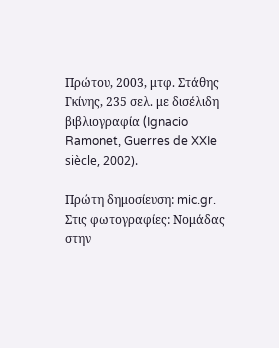Πρώτου, 2003, μτφ. Στάθης Γκίνης, 235 σελ. με δισέλιδη βιβλιογραφία (Ignacio Ramonet, Guerres de XXIe siècle, 2002).

Πρώτη δημοσίευση: mic.gr. Στις φωτογραφίες: Νομάδας στην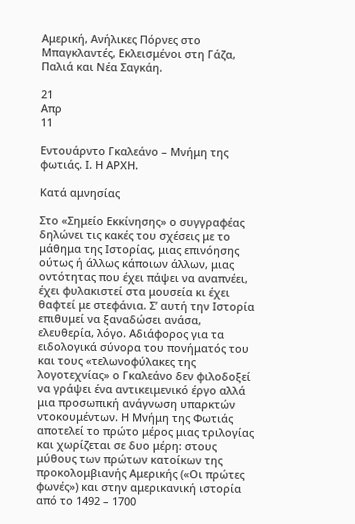Αμερική, Ανήλικες Πόρνες στο Μπαγκλαντές, Εκλεισμένοι στη Γάζα, Παλιά και Νέα Σαγκάη.

21
Απρ
11

Εντουάρντο Γκαλεάνο – Μνήμη της φωτιάς. Ι. Η ΑΡΧΗ.

Κατά αμνησίας

Στο «Σημείο Εκκίνησης» ο συγγραφέας δηλώνει τις κακές του σχέσεις με το μάθημα της Ιστορίας, μιας επινόησης ούτως ή άλλως κάποιων άλλων, μιας οντότητας που έχει πάψει να αναπνέει, έχει φυλακιστεί στα μουσεία κι έχει θαφτεί με στεφάνια. Σ’ αυτή την Ιστορία επιθυμεί να ξαναδώσει ανάσα, ελευθερία, λόγο. Αδιάφορος για τα ειδολογικά σύνορα του πονήματός του και τους «τελωνοφύλακες της λογοτεχνίας» ο Γκαλεάνο δεν φιλοδοξεί να γράψει ένα αντικειμενικό έργο αλλά μια προσωπική ανάγνωση υπαρκτών ντοκουμέντων. Η Μνήμη της Φωτιάς αποτελεί το πρώτο μέρος μιας τριλογίας και χωρίζεται σε δυο μέρη: στους μύθους των πρώτων κατοίκων της προκολομβιανής Αμερικής («Οι πρώτες φωνές») και στην αμερικανική ιστορία από το 1492 – 1700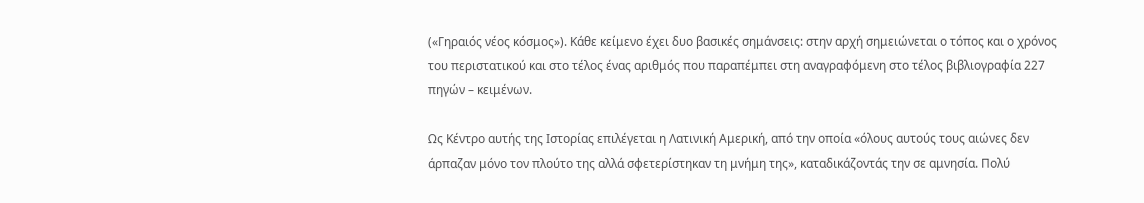(«Γηραιός νέος κόσμος»). Κάθε κείμενο έχει δυο βασικές σημάνσεις: στην αρχή σημειώνεται ο τόπος και ο χρόνος του περιστατικού και στο τέλος ένας αριθμός που παραπέμπει στη αναγραφόμενη στο τέλος βιβλιογραφία 227 πηγών – κειμένων.

Ως Κέντρο αυτής της Ιστορίας επιλέγεται η Λατινική Αμερική, από την οποία «όλους αυτούς τους αιώνες δεν άρπαζαν μόνο τον πλούτο της αλλά σφετερίστηκαν τη μνήμη της», καταδικάζοντάς την σε αμνησία. Πολύ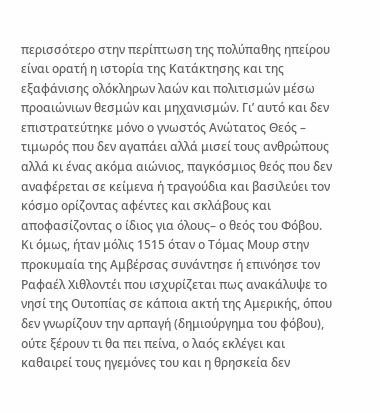περισσότερο στην περίπτωση της πολύπαθης ηπείρου είναι ορατή η ιστορία της Κατάκτησης και της εξαφάνισης ολόκληρων λαών και πολιτισμών μέσω προαιώνιων θεσμών και μηχανισμών. Γι’ αυτό και δεν επιστρατεύτηκε μόνο ο γνωστός Ανώτατος Θεός – τιμωρός που δεν αγαπάει αλλά μισεί τους ανθρώπους αλλά κι ένας ακόμα αιώνιος, παγκόσμιος θεός που δεν αναφέρεται σε κείμενα ή τραγούδια και βασιλεύει τον κόσμο ορίζοντας αφέντες και σκλάβους και αποφασίζοντας ο ίδιος για όλους– ο θεός του Φόβου. Κι όμως, ήταν μόλις 1515 όταν ο Τόμας Μουρ στην προκυμαία της Αμβέρσας συνάντησε ή επινόησε τον Ραφαέλ Χιθλοντέι που ισχυρίζεται πως ανακάλυψε το νησί της Ουτοπίας σε κάποια ακτή της Αμερικής, όπου δεν γνωρίζουν την αρπαγή (δημιούργημα του φόβου), ούτε ξέρουν τι θα πει πείνα, ο λαός εκλέγει και καθαιρεί τους ηγεμόνες του και η θρησκεία δεν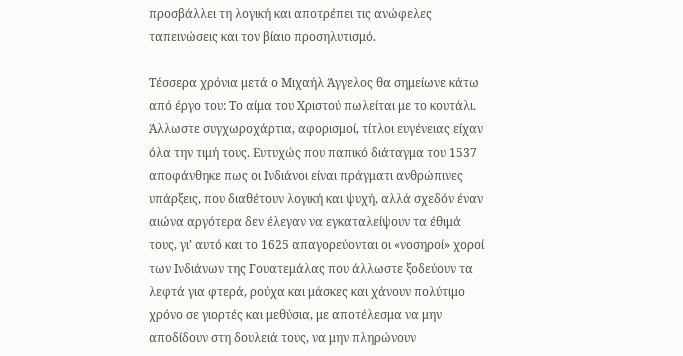προσβάλλει τη λογική και αποτρέπει τις ανώφελες ταπεινώσεις και τον βίαιο προσηλυτισμό.

Τέσσερα χρόνια μετά ο Μιχαήλ Άγγελος θα σημείωνε κάτω από έργο του: Το αίμα του Χριστού πωλείται με το κουτάλι. Άλλωστε συγχωροχάρτια, αφορισμοί, τίτλοι ευγένειας είχαν όλα την τιμή τους. Ευτυχώς που παπικό διάταγμα του 1537 αποφάνθηκε πως οι Ινδιάνοι είναι πράγματι ανθρώπινες υπάρξεις, που διαθέτουν λογική και ψυχή, αλλά σχεδόν έναν αιώνα αργότερα δεν έλεγαν να εγκαταλείψουν τα έθιμά τους, γι’ αυτό και το 1625 απαγορεύονται οι «νοσηροί» χοροί των Ινδιάνων της Γουατεμάλας που άλλωστε ξοδεύουν τα λεφτά για φτερά, ρούχα και μάσκες και χάνουν πολύτιμο χρόνο σε γιορτές και μεθύσια, με αποτέλεσμα να μην αποδίδουν στη δουλειά τους, να μην πληρώνουν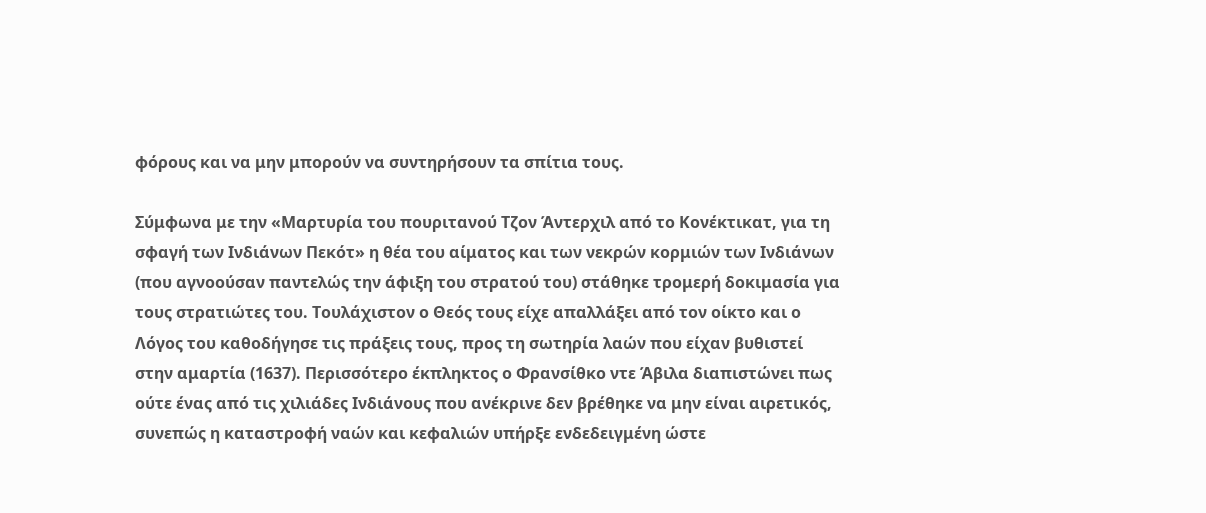φόρους και να μην μπορούν να συντηρήσουν τα σπίτια τους.

Σύμφωνα με την «Μαρτυρία του πουριτανού Τζον Άντερχιλ από το Κονέκτικατ, για τη σφαγή των Ινδιάνων Πεκότ» η θέα του αίματος και των νεκρών κορμιών των Ινδιάνων (που αγνοούσαν παντελώς την άφιξη του στρατού του) στάθηκε τρομερή δοκιμασία για τους στρατιώτες του. Τουλάχιστον ο Θεός τους είχε απαλλάξει από τον οίκτο και ο Λόγος του καθοδήγησε τις πράξεις τους, προς τη σωτηρία λαών που είχαν βυθιστεί στην αμαρτία (1637). Περισσότερο έκπληκτος ο Φρανσίθκο ντε Άβιλα διαπιστώνει πως ούτε ένας από τις χιλιάδες Ινδιάνους που ανέκρινε δεν βρέθηκε να μην είναι αιρετικός, συνεπώς η καταστροφή ναών και κεφαλιών υπήρξε ενδεδειγμένη ώστε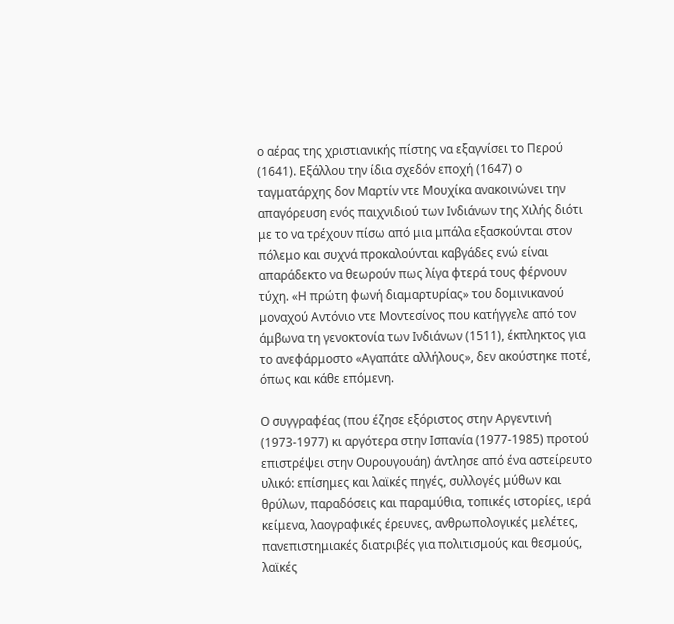ο αέρας της χριστιανικής πίστης να εξαγνίσει το Περού (1641). Εξάλλου την ίδια σχεδόν εποχή (1647) ο ταγματάρχης δον Μαρτίν ντε Μουχίκα ανακοινώνει την απαγόρευση ενός παιχνιδιού των Ινδιάνων της Χιλής διότι με το να τρέχουν πίσω από μια μπάλα εξασκούνται στον πόλεμο και συχνά προκαλούνται καβγάδες ενώ είναι απαράδεκτο να θεωρούν πως λίγα φτερά τους φέρνουν τύχη. «Η πρώτη φωνή διαμαρτυρίας» του δομινικανού μοναχού Αντόνιο ντε Μοντεσίνος που κατήγγελε από τον άμβωνα τη γενοκτονία των Ινδιάνων (1511), έκπληκτος για το ανεφάρμοστο «Αγαπάτε αλλήλους», δεν ακούστηκε ποτέ, όπως και κάθε επόμενη.

Ο συγγραφέας (που έζησε εξόριστος στην Αργεντινή (1973-1977) κι αργότερα στην Ισπανία (1977-1985) προτού επιστρέψει στην Ουρουγουάη) άντλησε από ένα αστείρευτο υλικό: επίσημες και λαϊκές πηγές, συλλογές μύθων και θρύλων, παραδόσεις και παραμύθια, τοπικές ιστορίες, ιερά κείμενα, λαογραφικές έρευνες, ανθρωπολογικές μελέτες, πανεπιστημιακές διατριβές για πολιτισμούς και θεσμούς, λαϊκές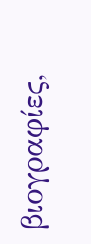βιογραφίες,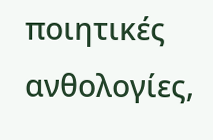ποιητικές ανθολογίες,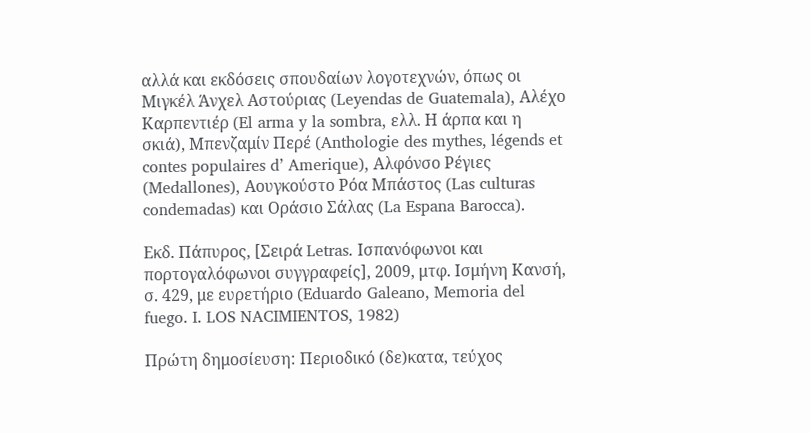αλλά και εκδόσεις σπουδαίων λογοτεχνών, όπως οι Μιγκέλ Άνχελ Αστούριας (Leyendas de Guatemala), Αλέχο Καρπεντιέρ (El arma y la sombra, ελλ. Η άρπα και η σκιά), Μπενζαμίν Περέ (Anthologie des mythes, légends et contes populaires d’ Amerique), Αλφόνσο Ρέγιες (Medallones), Αουγκούστο Ρόα Μπάστος (Las culturas condemadas) και Οράσιο Σάλας (La Espana Barocca).

Εκδ. Πάπυρος, [Σειρά Letras. Ισπανόφωνοι και πορτογαλόφωνοι συγγραφείς], 2009, μτφ. Ισμήνη Κανσή, σ. 429, με ευρετήριο (Eduardo Galeano, Memoria del fuego. I. LOS NACIMIENTOS, 1982)

Πρώτη δημοσίευση: Περιοδικό (δε)κατα, τεύχος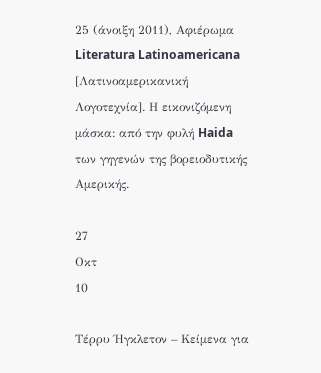25 (άνοιξη 2011), Αφιέρωμα Literatura Latinoamericana [Λατινοαμερικανική Λογοτεχνία]. Η εικονιζόμενη μάσκα: από την φυλή Haida των γηγενών της βορειοδυτικής Αμερικής.

27
Οκτ
10

Τέρρυ Ήγκλετον – Κείμενα για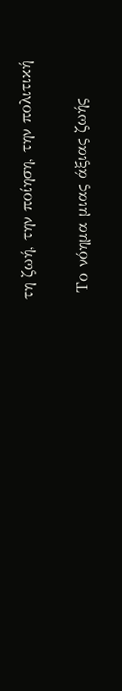τη ζωή, την ποίηση, την πολιτική

 Το νόημα μιας άξιας ζωής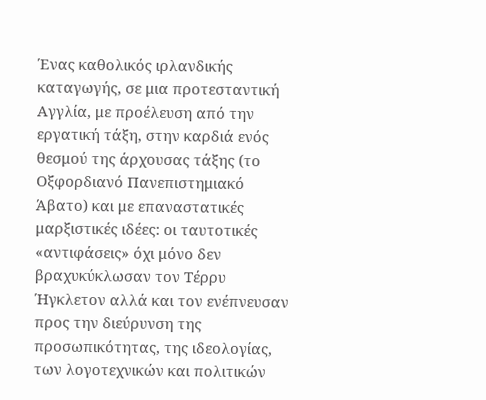Ένας καθολικός ιρλανδικής καταγωγής, σε μια προτεσταντική Αγγλία, με προέλευση από την εργατική τάξη, στην καρδιά ενός θεσμού της άρχουσας τάξης (το Οξφορδιανό Πανεπιστημιακό Άβατο) και με επαναστατικές μαρξιστικές ιδέες: οι ταυτοτικές «αντιφάσεις» όχι μόνο δεν βραχυκύκλωσαν τον Τέρρυ Ήγκλετον αλλά και τον ενέπνευσαν προς την διεύρυνση της προσωπικότητας, της ιδεολογίας, των λογοτεχνικών και πολιτικών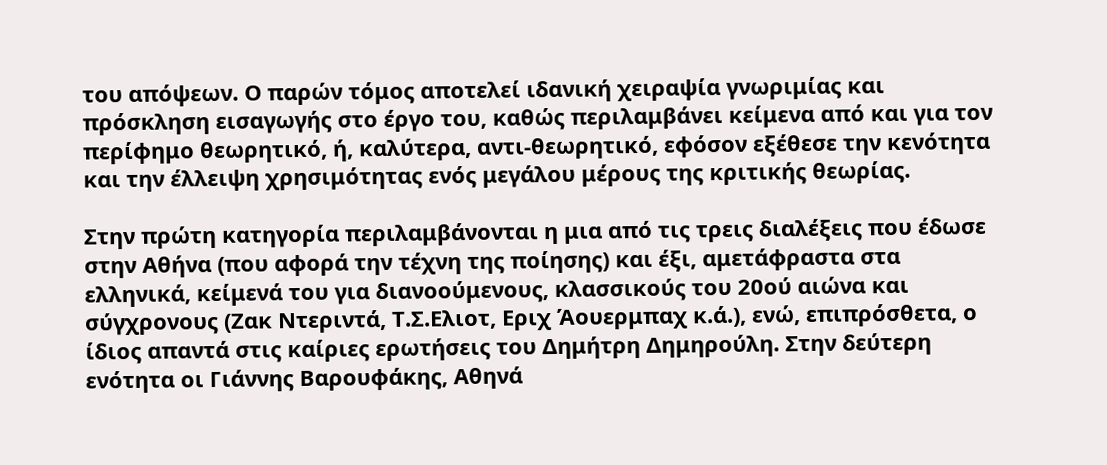του απόψεων. Ο παρών τόμος αποτελεί ιδανική χειραψία γνωριμίας και πρόσκληση εισαγωγής στο έργο του, καθώς περιλαμβάνει κείμενα από και για τον περίφημο θεωρητικό, ή, καλύτερα, αντι-θεωρητικό, εφόσον εξέθεσε την κενότητα και την έλλειψη χρησιμότητας ενός μεγάλου μέρους της κριτικής θεωρίας.

Στην πρώτη κατηγορία περιλαμβάνονται η μια από τις τρεις διαλέξεις που έδωσε στην Αθήνα (που αφορά την τέχνη της ποίησης) και έξι, αμετάφραστα στα ελληνικά, κείμενά του για διανοούμενους, κλασσικούς του 20ού αιώνα και σύγχρονους (Ζακ Ντεριντά, Τ.Σ.Ελιοτ, Εριχ Άουερμπαχ κ.ά.), ενώ, επιπρόσθετα, ο ίδιος απαντά στις καίριες ερωτήσεις του Δημήτρη Δημηρούλη. Στην δεύτερη ενότητα οι Γιάννης Βαρουφάκης, Αθηνά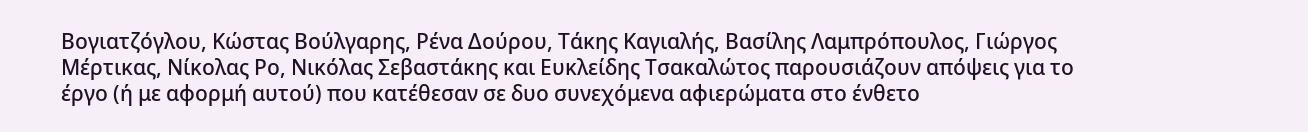Bογιατζόγλου, Κώστας Βούλγαρης, Ρένα Δούρου, Τάκης Καγιαλής, Βασίλης Λαμπρόπουλος, Γιώργος Μέρτικας, Νίκολας Ρο, Νικόλας Σεβαστάκης και Ευκλείδης Τσακαλώτος παρουσιάζουν απόψεις για το έργο (ή με αφορμή αυτού) που κατέθεσαν σε δυο συνεχόμενα αφιερώματα στο ένθετο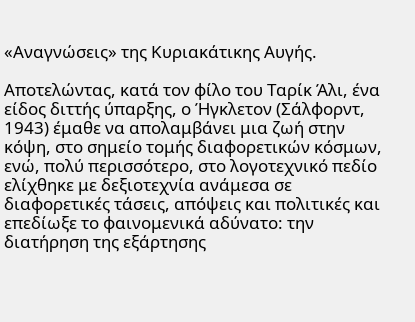«Αναγνώσεις» της Κυριακάτικης Αυγής.

Αποτελώντας, κατά τον φίλο του Ταρίκ Άλι, ένα είδος διττής ύπαρξης, ο Ήγκλετον (Σάλφορντ, 1943) έμαθε να απολαμβάνει μια ζωή στην κόψη, στο σημείο τομής διαφορετικών κόσμων, ενώ, πολύ περισσότερο, στο λογοτεχνικό πεδίο ελίχθηκε με δεξιοτεχνία ανάμεσα σε διαφορετικές τάσεις, απόψεις και πολιτικές και επεδίωξε το φαινομενικά αδύνατο: την διατήρηση της εξάρτησης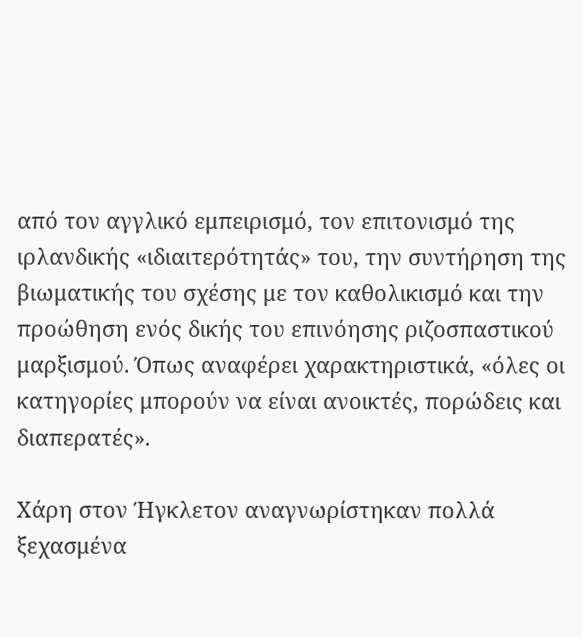από τον αγγλικό εμπειρισμό, τον επιτονισμό της ιρλανδικής «ιδιαιτερότητάς» του, την συντήρηση της βιωματικής του σχέσης με τον καθολικισμό και την προώθηση ενός δικής του επινόησης ριζοσπαστικού μαρξισμού. Όπως αναφέρει χαρακτηριστικά, «όλες οι κατηγορίες μπορούν να είναι ανοικτές, πορώδεις και διαπερατές».

Χάρη στον Ήγκλετον αναγνωρίστηκαν πολλά ξεχασμένα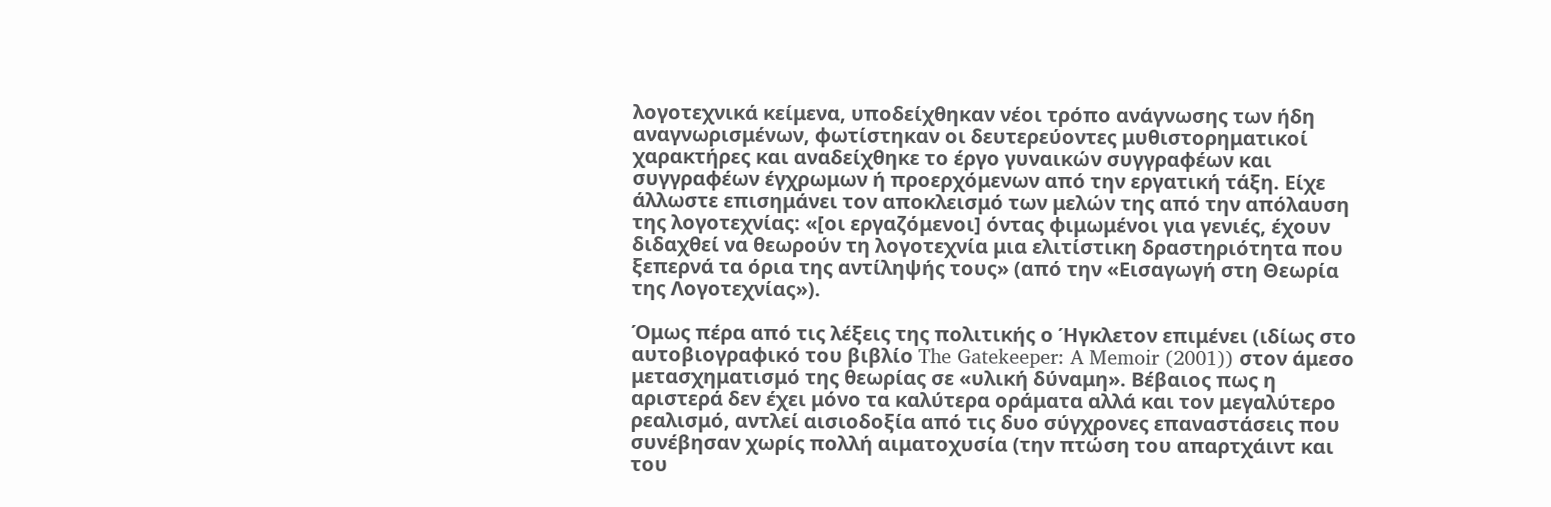λογοτεχνικά κείμενα, υποδείχθηκαν νέοι τρόπο ανάγνωσης των ήδη αναγνωρισμένων, φωτίστηκαν οι δευτερεύοντες μυθιστορηματικοί χαρακτήρες και αναδείχθηκε το έργο γυναικών συγγραφέων και συγγραφέων έγχρωμων ή προερχόμενων από την εργατική τάξη. Είχε άλλωστε επισημάνει τον αποκλεισμό των μελών της από την απόλαυση της λογοτεχνίας: «[οι εργαζόμενοι] όντας φιμωμένοι για γενιές, έχουν διδαχθεί να θεωρούν τη λογοτεχνία μια ελιτίστικη δραστηριότητα που ξεπερνά τα όρια της αντίληψής τους» (από την «Εισαγωγή στη Θεωρία της Λογοτεχνίας»).

Όμως πέρα από τις λέξεις της πολιτικής ο Ήγκλετον επιμένει (ιδίως στο αυτοβιογραφικό του βιβλίο The Gatekeeper: A Memoir (2001)) στον άμεσο μετασχηματισμό της θεωρίας σε «υλική δύναμη». Βέβαιος πως η αριστερά δεν έχει μόνο τα καλύτερα οράματα αλλά και τον μεγαλύτερο ρεαλισμό, αντλεί αισιοδοξία από τις δυο σύγχρονες επαναστάσεις που συνέβησαν χωρίς πολλή αιματοχυσία (την πτώση του απαρτχάιντ και του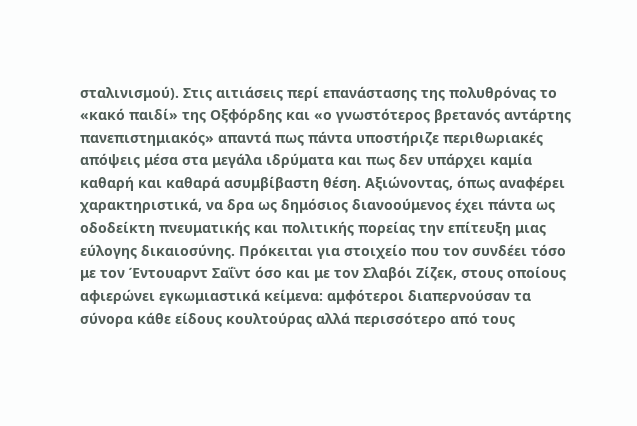σταλινισμού). Στις αιτιάσεις περί επανάστασης της πολυθρόνας το «κακό παιδί» της Οξφόρδης και «ο γνωστότερος βρετανός αντάρτης πανεπιστημιακός» απαντά πως πάντα υποστήριζε περιθωριακές απόψεις μέσα στα μεγάλα ιδρύματα και πως δεν υπάρχει καμία καθαρή και καθαρά ασυμβίβαστη θέση. Αξιώνοντας, όπως αναφέρει χαρακτηριστικά, να δρα ως δημόσιος διανοούμενος έχει πάντα ως οδοδείκτη πνευματικής και πολιτικής πορείας την επίτευξη μιας εύλογης δικαιοσύνης. Πρόκειται για στοιχείο που τον συνδέει τόσο με τον Έντουαρντ Σαΐντ όσο και με τον Σλαβόι Ζίζεκ, στους οποίους αφιερώνει εγκωμιαστικά κείμενα: αμφότεροι διαπερνούσαν τα σύνορα κάθε είδους κουλτούρας αλλά περισσότερο από τους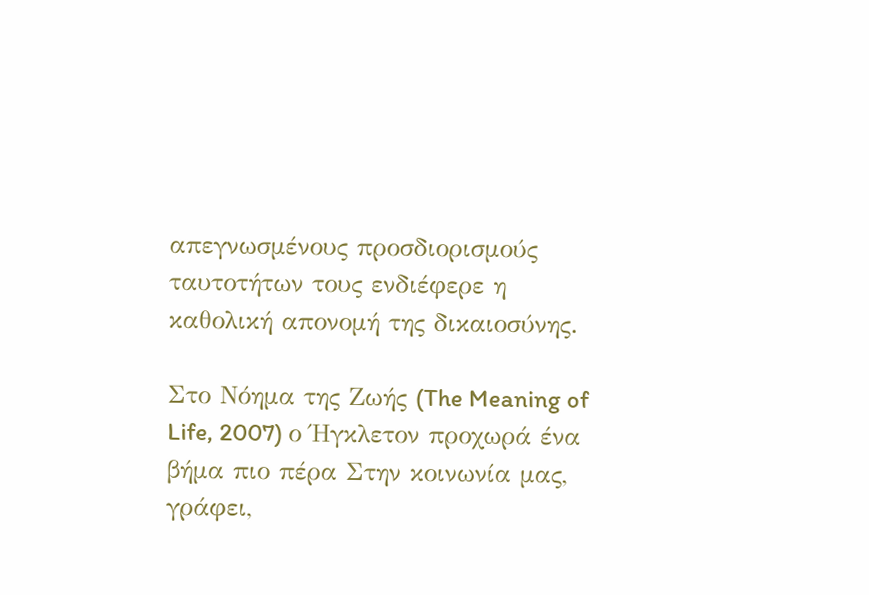απεγνωσμένους προσδιορισμούς ταυτοτήτων τους ενδιέφερε η καθολική απονομή της δικαιοσύνης.

Στο Νόημα της Ζωής (The Meaning of Life, 2007) ο Ήγκλετον προχωρά ένα βήμα πιο πέρα Στην κοινωνία μας, γράφει,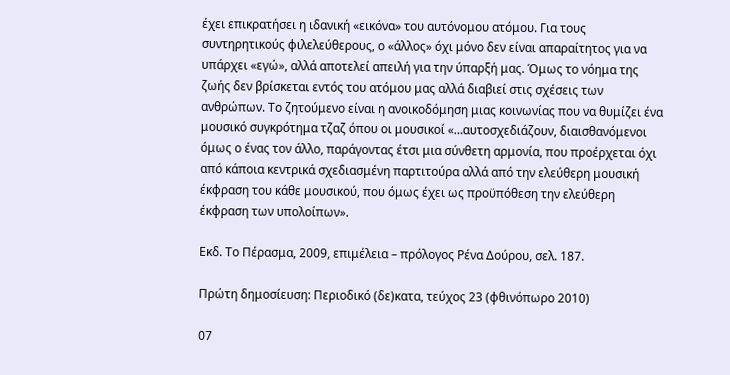έχει επικρατήσει η ιδανική «εικόνα» του αυτόνομου ατόμου. Για τους συντηρητικούς φιλελεύθερους, ο «άλλος» όχι μόνο δεν είναι απαραίτητος για να υπάρχει «εγώ», αλλά αποτελεί απειλή για την ύπαρξή μας. Όμως το νόημα της ζωής δεν βρίσκεται εντός του ατόμου μας αλλά διαβιεί στις σχέσεις των ανθρώπων. Το ζητούμενο είναι η ανοικοδόμηση μιας κοινωνίας που να θυμίζει ένα μουσικό συγκρότημα τζαζ όπου οι μουσικοί «…αυτοσχεδιάζουν, διαισθανόμενοι όμως ο ένας τον άλλο, παράγοντας έτσι μια σύνθετη αρμονία, που προέρχεται όχι από κάποια κεντρικά σχεδιασμένη παρτιτούρα αλλά από την ελεύθερη μουσική έκφραση του κάθε μουσικού, που όμως έχει ως προϋπόθεση την ελεύθερη έκφραση των υπολοίπων».

Εκδ. Το Πέρασμα, 2009, επιμέλεια – πρόλογος Ρένα Δούρου, σελ. 187.

Πρώτη δημοσίευση: Περιοδικό (δε)κατα, τεύχος 23 (φθινόπωρο 2010)

07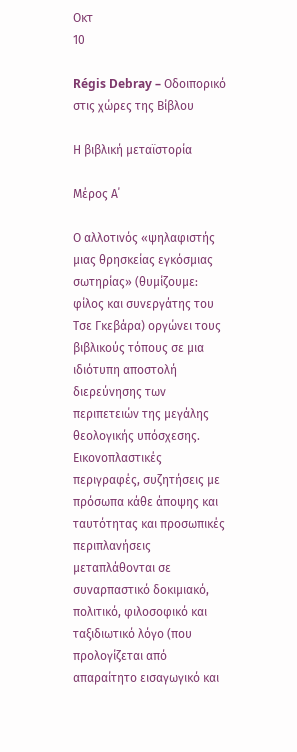Οκτ
10

Régis Debray – Οδοιπορικό στις χώρες της Βίβλου

Η βιβλική μεταϊστορία

Μέρος Α΄

Ο αλλοτινός «ψηλαφιστής μιας θρησκείας εγκόσμιας σωτηρίας» (θυμίζουμε: φίλος και συνεργάτης του Τσε Γκεβάρα) οργώνει τους βιβλικούς τόπους σε μια ιδιότυπη αποστολή διερεύνησης των περιπετειών της μεγάλης θεολογικής υπόσχεσης. Εικονοπλαστικές περιγραφές, συζητήσεις με πρόσωπα κάθε άποψης και ταυτότητας και προσωπικές περιπλανήσεις μεταπλάθονται σε συναρπαστικό δοκιμιακό, πολιτικό, φιλοσοφικό και ταξιδιωτικό λόγο (που προλογίζεται από απαραίτητο εισαγωγικό και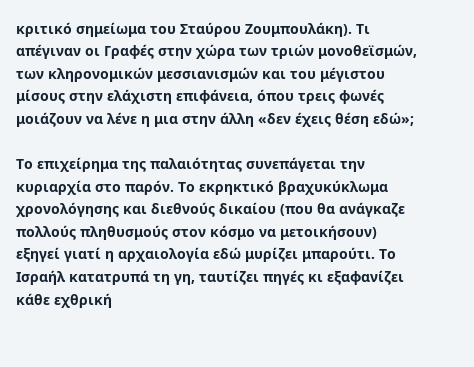κριτικό σημείωμα του Σταύρου Ζουμπουλάκη). Τι απέγιναν οι Γραφές στην χώρα των τριών μονοθεϊσμών, των κληρονομικών μεσσιανισμών και του μέγιστου μίσους στην ελάχιστη επιφάνεια, όπου τρεις φωνές μοιάζουν να λένε η μια στην άλλη «δεν έχεις θέση εδώ»;

Το επιχείρημα της παλαιότητας συνεπάγεται την κυριαρχία στο παρόν. Το εκρηκτικό βραχυκύκλωμα χρονολόγησης και διεθνούς δικαίου (που θα ανάγκαζε πολλούς πληθυσμούς στον κόσμο να μετοικήσουν) εξηγεί γιατί η αρχαιολογία εδώ μυρίζει μπαρούτι. Το Ισραήλ κατατρυπά τη γη, ταυτίζει πηγές κι εξαφανίζει κάθε εχθρική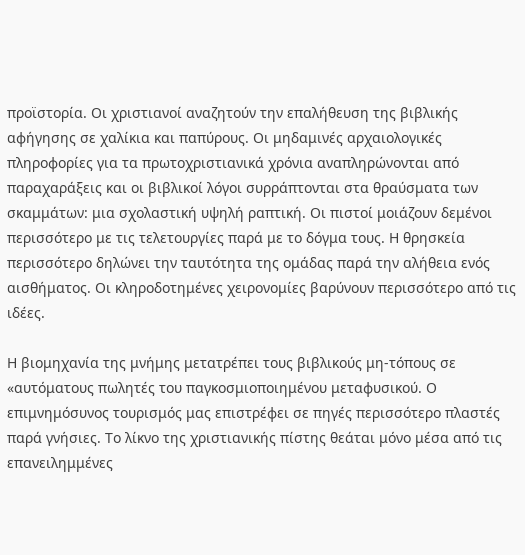προϊστορία. Οι χριστιανοί αναζητούν την επαλήθευση της βιβλικής αφήγησης σε χαλίκια και παπύρους. Οι μηδαμινές αρχαιολογικές πληροφορίες για τα πρωτοχριστιανικά χρόνια αναπληρώνονται από παραχαράξεις και οι βιβλικοί λόγοι συρράπτονται στα θραύσματα των σκαμμάτων: μια σχολαστική υψηλή ραπτική. Οι πιστοί μοιάζουν δεμένοι περισσότερο με τις τελετουργίες παρά με το δόγμα τους. Η θρησκεία περισσότερο δηλώνει την ταυτότητα της ομάδας παρά την αλήθεια ενός αισθήματος. Οι κληροδοτημένες χειρονομίες βαρύνουν περισσότερο από τις ιδέες.

Η βιομηχανία της μνήμης μετατρέπει τους βιβλικούς μη-τόπους σε «αυτόματους πωλητές του παγκοσμιοποιημένου μεταφυσικού. Ο επιμνημόσυνος τουρισμός μας επιστρέφει σε πηγές περισσότερο πλαστές παρά γνήσιες. Το λίκνο της χριστιανικής πίστης θεάται μόνο μέσα από τις επανειλημμένες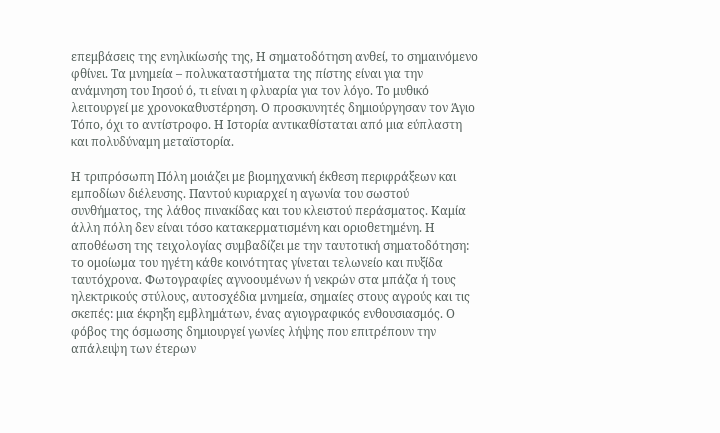επεμβάσεις της ενηλικίωσής της, Η σηματοδότηση ανθεί, το σημαινόμενο φθίνει. Τα μνημεία – πολυκαταστήματα της πίστης είναι για την ανάμνηση του Ιησού ό, τι είναι η φλυαρία για τον λόγο. Το μυθικό λειτουργεί με χρονοκαθυστέρηση. Ο προσκυνητές δημιούργησαν τον Άγιο Τόπο, όχι το αντίστροφο. Η Ιστορία αντικαθίσταται από μια εύπλαστη και πολυδύναμη μεταϊστορία.

Η τριπρόσωπη Πόλη μοιάζει με βιομηχανική έκθεση περιφράξεων και εμποδίων διέλευσης. Παντού κυριαρχεί η αγωνία του σωστού συνθήματος, της λάθος πινακίδας και του κλειστού περάσματος. Καμία άλλη πόλη δεν είναι τόσο κατακερματισμένη και οριοθετημένη. Η αποθέωση της τειχολογίας συμβαδίζει με την ταυτοτική σηματοδότηση: το ομοίωμα του ηγέτη κάθε κοινότητας γίνεται τελωνείο και πυξίδα ταυτόχρονα. Φωτογραφίες αγνοουμένων ή νεκρών στα μπάζα ή τους ηλεκτρικούς στύλους, αυτοσχέδια μνημεία, σημαίες στους αγρούς και τις σκεπές: μια έκρηξη εμβλημάτων, ένας αγιογραφικός ενθουσιασμός. Ο φόβος της όσμωσης δημιουργεί γωνίες λήψης που επιτρέπουν την απάλειψη των έτερων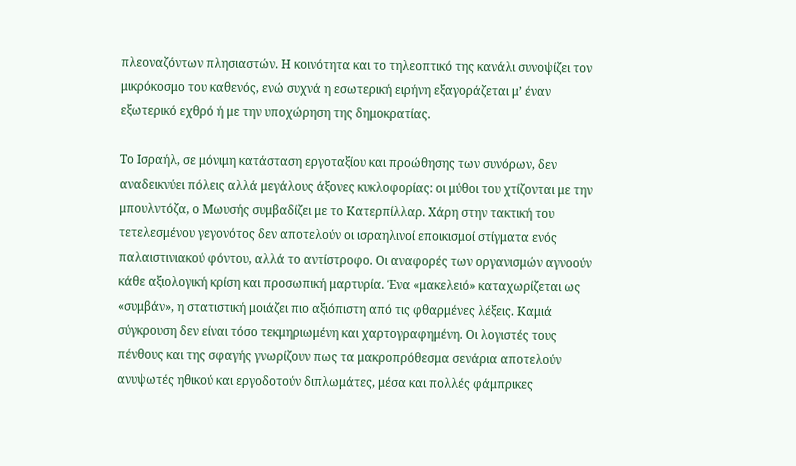πλεοναζόντων πλησιαστών. Η κοινότητα και το τηλεοπτικό της κανάλι συνοψίζει τον μικρόκοσμο του καθενός, ενώ συχνά η εσωτερική ειρήνη εξαγοράζεται μ’ έναν εξωτερικό εχθρό ή με την υποχώρηση της δημοκρατίας.

Το Ισραήλ, σε μόνιμη κατάσταση εργοταξίου και προώθησης των συνόρων, δεν αναδεικνύει πόλεις αλλά μεγάλους άξονες κυκλοφορίας: οι μύθοι του χτίζονται με την μπουλντόζα, ο Μωυσής συμβαδίζει με το Κατερπίλλαρ. Χάρη στην τακτική του τετελεσμένου γεγονότος δεν αποτελούν οι ισραηλινοί εποικισμοί στίγματα ενός παλαιστινιακού φόντου, αλλά το αντίστροφο. Οι αναφορές των οργανισμών αγνοούν κάθε αξιολογική κρίση και προσωπική μαρτυρία. Ένα «μακελειό» καταχωρίζεται ως «συμβάν», η στατιστική μοιάζει πιο αξιόπιστη από τις φθαρμένες λέξεις. Καμιά σύγκρουση δεν είναι τόσο τεκμηριωμένη και χαρτογραφημένη. Οι λογιστές τους πένθους και της σφαγής γνωρίζουν πως τα μακροπρόθεσμα σενάρια αποτελούν ανυψωτές ηθικού και εργοδοτούν διπλωμάτες, μέσα και πολλές φάμπρικες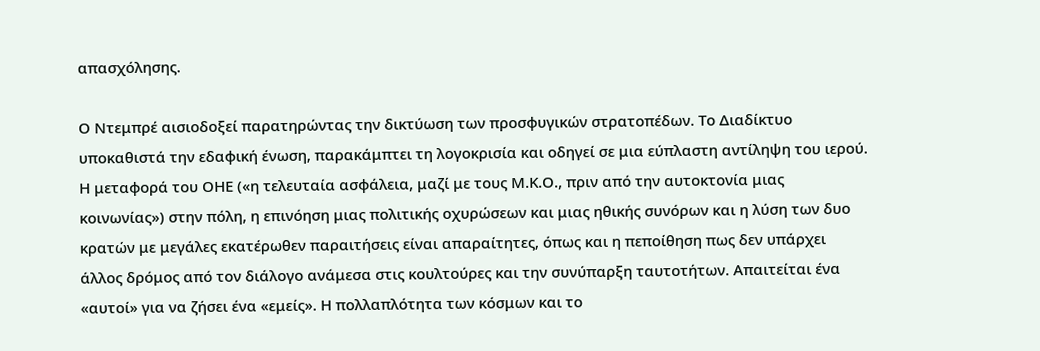απασχόλησης.

Ο Ντεμπρέ αισιοδοξεί παρατηρώντας την δικτύωση των προσφυγικών στρατοπέδων. Το Διαδίκτυο υποκαθιστά την εδαφική ένωση, παρακάμπτει τη λογοκρισία και οδηγεί σε μια εύπλαστη αντίληψη του ιερού. Η μεταφορά του ΟΗΕ («η τελευταία ασφάλεια, μαζί με τους Μ.Κ.Ο., πριν από την αυτοκτονία μιας κοινωνίας») στην πόλη, η επινόηση μιας πολιτικής οχυρώσεων και μιας ηθικής συνόρων και η λύση των δυο κρατών με μεγάλες εκατέρωθεν παραιτήσεις είναι απαραίτητες, όπως και η πεποίθηση πως δεν υπάρχει άλλος δρόμος από τον διάλογο ανάμεσα στις κουλτούρες και την συνύπαρξη ταυτοτήτων. Απαιτείται ένα «αυτοί» για να ζήσει ένα «εμείς». Η πολλαπλότητα των κόσμων και το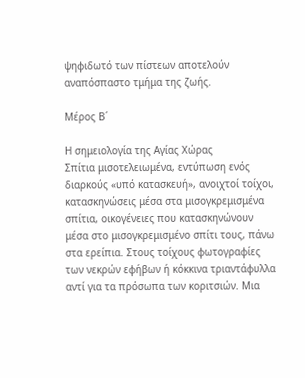ψηφιδωτό των πίστεων αποτελούν αναπόσπαστο τμήμα της ζωής.

Μέρος Β΄

Η σημειολογία της Αγίας Χώρας
Σπίτια μισοτελειωμένα, εντύπωση ενός διαρκούς «υπό κατασκευή», ανοιχτοί τοίχοι, κατασκηνώσεις μέσα στα μισογκρεμισμένα σπίτια, οικογένειες που κατασκηνώνουν μέσα στο μισογκρεμισμένο σπίτι τους, πάνω στα ερείπια. Στους τοίχους φωτογραφίες των νεκρών εφήβων ή κόκκινα τριαντάφυλλα αντί για τα πρόσωπα των κοριτσιών. Μια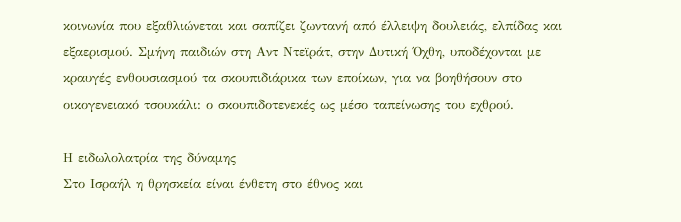κοινωνία που εξαθλιώνεται και σαπίζει ζωντανή από έλλειψη δουλειάς, ελπίδας και εξαερισμού. Σμήνη παιδιών στη Αντ Ντεϊράτ, στην Δυτική Όχθη, υποδέχονται με κραυγές ενθουσιασμού τα σκουπιδιάρικα των εποίκων, για να βοηθήσουν στο οικογενειακό τσουκάλι: ο σκουπιδοτενεκές ως μέσο ταπείνωσης του εχθρού.

Η ειδωλολατρία της δύναμης
Στο Ισραήλ η θρησκεία είναι ένθετη στο έθνος και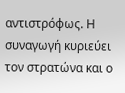αντιστρόφως. Η συναγωγή κυριεύει τον στρατώνα και ο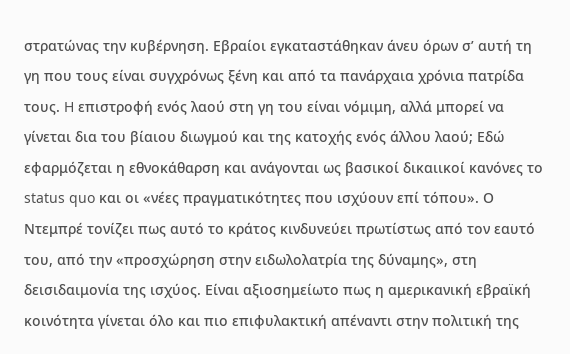στρατώνας την κυβέρνηση. Εβραίοι εγκαταστάθηκαν άνευ όρων σ’ αυτή τη γη που τους είναι συγχρόνως ξένη και από τα πανάρχαια χρόνια πατρίδα τους. H επιστροφή ενός λαού στη γη του είναι νόμιμη, αλλά μπορεί να γίνεται δια του βίαιου διωγμού και της κατοχής ενός άλλου λαού; Εδώ εφαρμόζεται η εθνοκάθαρση και ανάγονται ως βασικοί δικαιικοί κανόνες το status quo και οι «νέες πραγματικότητες που ισχύουν επί τόπου». Ο Ντεμπρέ τονίζει πως αυτό το κράτος κινδυνεύει πρωτίστως από τον εαυτό του, από την «προσχώρηση στην ειδωλολατρία της δύναμης», στη δεισιδαιμονία της ισχύος. Είναι αξιοσημείωτο πως η αμερικανική εβραϊκή κοινότητα γίνεται όλο και πιο επιφυλακτική απέναντι στην πολιτική της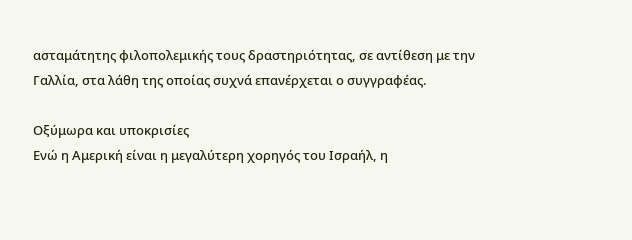ασταμάτητης φιλοπολεμικής τους δραστηριότητας, σε αντίθεση με την Γαλλία, στα λάθη της οποίας συχνά επανέρχεται ο συγγραφέας.

Οξύμωρα και υποκρισίες
Ενώ η Αμερική είναι η μεγαλύτερη χορηγός του Ισραήλ, η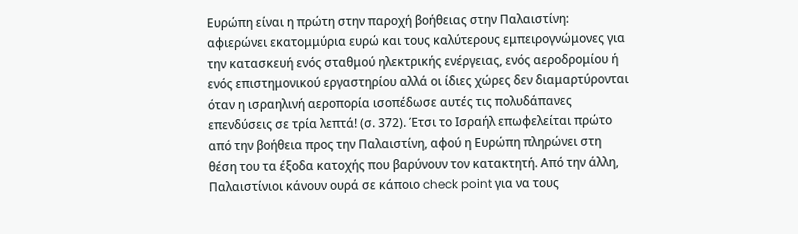Ευρώπη είναι η πρώτη στην παροχή βοήθειας στην Παλαιστίνη: αφιερώνει εκατομμύρια ευρώ και τους καλύτερους εμπειρογνώμονες για την κατασκευή ενός σταθμού ηλεκτρικής ενέργειας, ενός αεροδρομίου ή ενός επιστημονικού εργαστηρίου αλλά οι ίδιες χώρες δεν διαμαρτύρονται όταν η ισραηλινή αεροπορία ισοπέδωσε αυτές τις πολυδάπανες επενδύσεις σε τρία λεπτά! (σ. 372). Έτσι το Ισραήλ επωφελείται πρώτο από την βοήθεια προς την Παλαιστίνη, αφού η Ευρώπη πληρώνει στη θέση του τα έξοδα κατοχής που βαρύνουν τον κατακτητή. Από την άλλη, Παλαιστίνιοι κάνουν ουρά σε κάποιο check point για να τους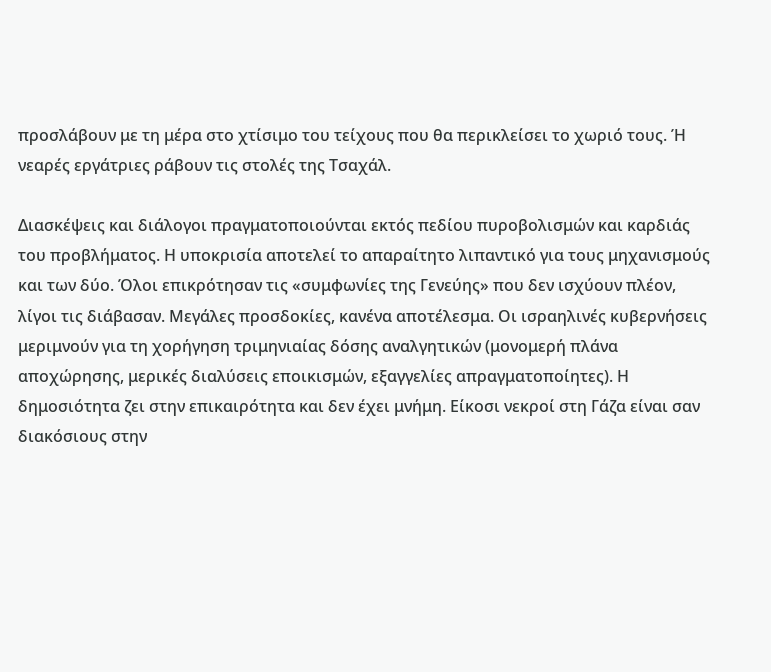προσλάβουν με τη μέρα στο χτίσιμο του τείχους που θα περικλείσει το χωριό τους. Ή νεαρές εργάτριες ράβουν τις στολές της Τσαχάλ.

Διασκέψεις και διάλογοι πραγματοποιούνται εκτός πεδίου πυροβολισμών και καρδιάς του προβλήματος. Η υποκρισία αποτελεί το απαραίτητο λιπαντικό για τους μηχανισμούς και των δύο. Όλοι επικρότησαν τις «συμφωνίες της Γενεύης» που δεν ισχύουν πλέον, λίγοι τις διάβασαν. Μεγάλες προσδοκίες, κανένα αποτέλεσμα. Οι ισραηλινές κυβερνήσεις μεριμνούν για τη χορήγηση τριμηνιαίας δόσης αναλγητικών (μονομερή πλάνα αποχώρησης, μερικές διαλύσεις εποικισμών, εξαγγελίες απραγματοποίητες). Η δημοσιότητα ζει στην επικαιρότητα και δεν έχει μνήμη. Είκοσι νεκροί στη Γάζα είναι σαν διακόσιους στην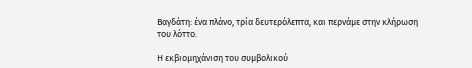Βαγδάτη: ένα πλάνο, τρία δευτερόλεπτα, και περνάμε στην κλήρωση του λόττο.

Η εκβιομηχάνιση του συμβολικού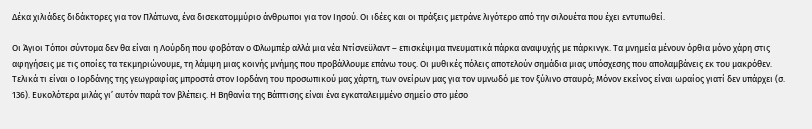Δέκα χιλιάδες διδάκτορες για τον Πλάτωνα, ένα δισεκατομμύριο άνθρωποι για τον Ιησού. Οι ιδέες και οι πράξεις μετράνε λιγότερο από την σιλουέτα που έχει εντυπωθεί.

Οι Άγιοι Τόποι σύντομα δεν θα είναι η Λούρδη που φοβόταν ο Φλωμπέρ αλλά μια νέα Ντίσνεϋλαντ – επισκέψιμα πνευματικά πάρκα αναψυχής με πάρκινγκ. Τα μνημεία μένουν όρθια μόνο χάρη στις αφηγήσεις με τις οποίες τα τεκμηριώνουμε, τη λάμψη μιας κοινής μνήμης που προβάλλουμε επάνω τους. Οι μυθικές πόλεις αποτελούν σημάδια μιας υπόσχεσης που απολαμβάνεις εκ του μακρόθεν. Τελικά τι είναι ο Ιορδάνης της γεωγραφίας μπροστά στον Ιορδάνη του προσωπικού μας χάρτη, των ονείρων μας για τον υμνωδό με τον ξύλινο σταυρό; Μόνον εκείνος είναι ωραίος γιατί δεν υπάρχει (σ. 136). Ευκολότερα μιλάς γι’ αυτόν παρά τον βλέπεις. Η Βηθανία της Βάπτισης είναι ένα εγκαταλειμμένο σημείο στο μέσο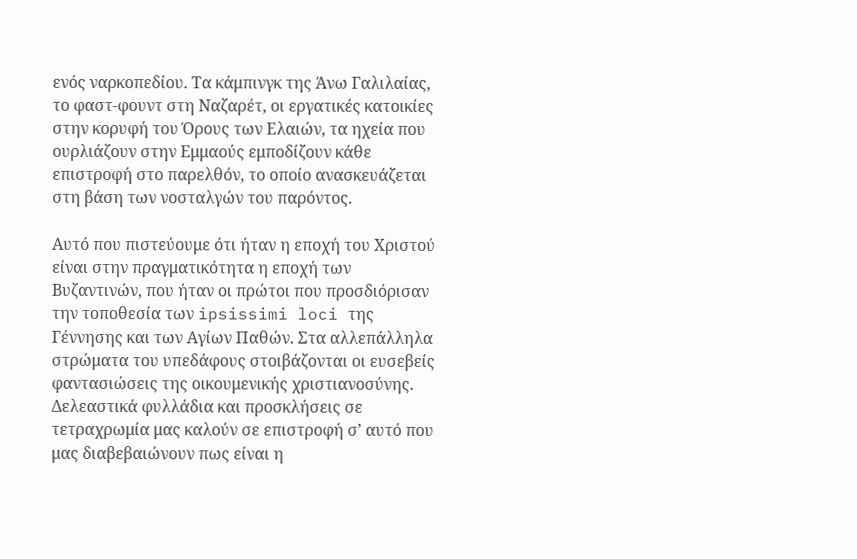ενός ναρκοπεδίου. Τα κάμπινγκ της Άνω Γαλιλαίας, το φαστ-φουντ στη Ναζαρέτ, οι εργατικές κατοικίες στην κορυφή του Όρους των Ελαιών, τα ηχεία που ουρλιάζουν στην Εμμαούς εμποδίζουν κάθε επιστροφή στο παρελθόν, το οποίο ανασκευάζεται στη βάση των νοσταλγών του παρόντος.

Αυτό που πιστεύουμε ότι ήταν η εποχή του Χριστού είναι στην πραγματικότητα η εποχή των Βυζαντινών, που ήταν οι πρώτοι που προσδιόρισαν την τοποθεσία των ipsissimi loci της Γέννησης και των Αγίων Παθών. Στα αλλεπάλληλα στρώματα του υπεδάφους στοιβάζονται οι ευσεβείς φαντασιώσεις της οικουμενικής χριστιανοσύνης. Δελεαστικά φυλλάδια και προσκλήσεις σε τετραχρωμία μας καλούν σε επιστροφή σ’ αυτό που μας διαβεβαιώνουν πως είναι η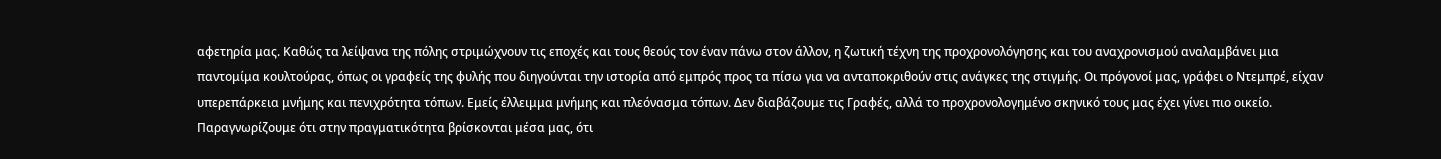αφετηρία μας. Καθώς τα λείψανα της πόλης στριμώχνουν τις εποχές και τους θεούς τον έναν πάνω στον άλλον, η ζωτική τέχνη της προχρονολόγησης και του αναχρονισμού αναλαμβάνει μια παντομίμα κουλτούρας, όπως οι γραφείς της φυλής που διηγούνται την ιστορία από εμπρός προς τα πίσω για να ανταποκριθούν στις ανάγκες της στιγμής. Οι πρόγονοί μας, γράφει ο Ντεμπρέ, είχαν υπερεπάρκεια μνήμης και πενιχρότητα τόπων. Εμείς έλλειμμα μνήμης και πλεόνασμα τόπων. Δεν διαβάζουμε τις Γραφές, αλλά το προχρονολογημένο σκηνικό τους μας έχει γίνει πιο οικείο. Παραγνωρίζουμε ότι στην πραγματικότητα βρίσκονται μέσα μας, ότι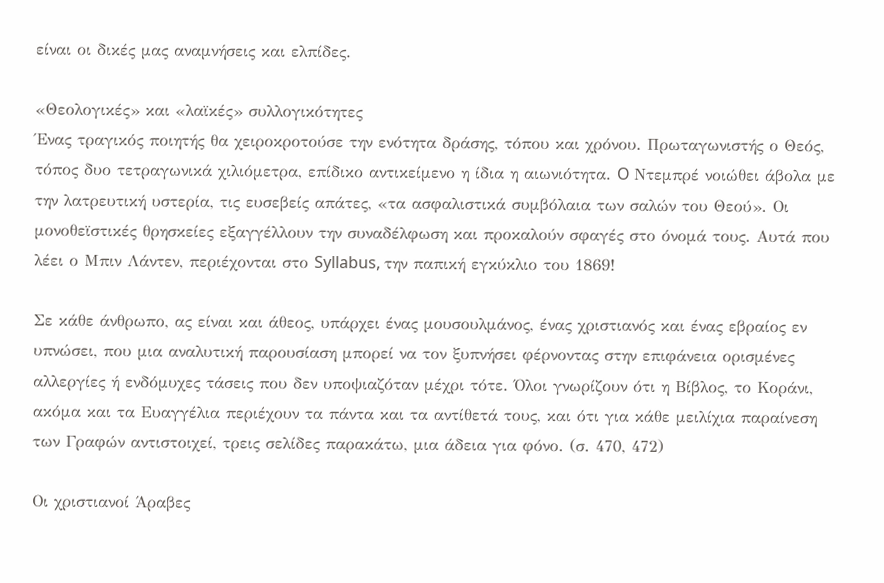είναι οι δικές μας αναμνήσεις και ελπίδες.

«Θεολογικές» και «λαϊκές» συλλογικότητες
Ένας τραγικός ποιητής θα χειροκροτούσε την ενότητα δράσης, τόπου και χρόνου. Πρωταγωνιστής ο Θεός, τόπος δυο τετραγωνικά χιλιόμετρα, επίδικο αντικείμενο η ίδια η αιωνιότητα. O Ντεμπρέ νοιώθει άβολα με την λατρευτική υστερία, τις ευσεβείς απάτες, «τα ασφαλιστικά συμβόλαια των σαλών του Θεού». Οι μονοθεϊστικές θρησκείες εξαγγέλλουν την συναδέλφωση και προκαλούν σφαγές στο όνομά τους. Αυτά που λέει ο Μπιν Λάντεν, περιέχονται στο Syllabus, την παπική εγκύκλιο του 1869!

Σε κάθε άνθρωπο, ας είναι και άθεος, υπάρχει ένας μουσουλμάνος, ένας χριστιανός και ένας εβραίος εν υπνώσει, που μια αναλυτική παρουσίαση μπορεί να τον ξυπνήσει φέρνοντας στην επιφάνεια ορισμένες αλλεργίες ή ενδόμυχες τάσεις που δεν υποψιαζόταν μέχρι τότε. Όλοι γνωρίζουν ότι η Βίβλος, το Κοράνι, ακόμα και τα Ευαγγέλια περιέχουν τα πάντα και τα αντίθετά τους, και ότι για κάθε μειλίχια παραίνεση των Γραφών αντιστοιχεί, τρεις σελίδες παρακάτω, μια άδεια για φόνο. (σ. 470, 472)

Οι χριστιανοί Άραβες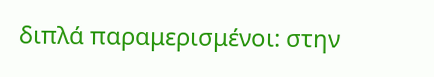διπλά παραμερισμένοι: στην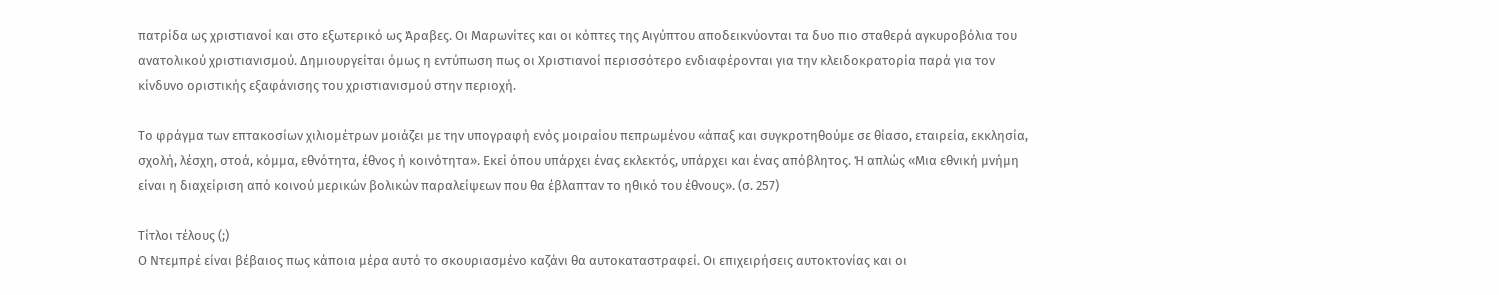πατρίδα ως χριστιανοί και στο εξωτερικό ως Άραβες. Οι Μαρωνίτες και οι κόπτες της Αιγύπτου αποδεικνύονται τα δυο πιο σταθερά αγκυροβόλια του ανατολικού χριστιανισμού. Δημιουργείται όμως η εντύπωση πως οι Χριστιανοί περισσότερο ενδιαφέρονται για την κλειδοκρατορία παρά για τον κίνδυνο οριστικής εξαφάνισης του χριστιανισμού στην περιοχή.

Το φράγμα των επτακοσίων χιλιομέτρων μοιάζει με την υπογραφή ενός μοιραίου πεπρωμένου «άπαξ και συγκροτηθούμε σε θίασο, εταιρεία, εκκλησία, σχολή, λέσχη, στοά, κόμμα, εθνότητα, έθνος ή κοινότητα». Εκεί όπου υπάρχει ένας εκλεκτός, υπάρχει και ένας απόβλητος. Ή απλώς «Μια εθνική μνήμη είναι η διαχείριση από κοινού μερικών βολικών παραλείψεων που θα έβλαπταν το ηθικό του έθνους». (σ. 257)

Τίτλοι τέλους (;)
Ο Ντεμπρέ είναι βέβαιος πως κάποια μέρα αυτό το σκουριασμένο καζάνι θα αυτοκαταστραφεί. Οι επιχειρήσεις αυτοκτονίας και οι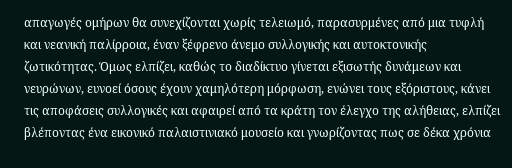απαγωγές ομήρων θα συνεχίζονται χωρίς τελειωμό, παρασυρμένες από μια τυφλή και νεανική παλίρροια, έναν ξέφρενο άνεμο συλλογικής και αυτοκτονικής ζωτικότητας. Όμως ελπίζει, καθώς το διαδίκτυο γίνεται εξισωτής δυνάμεων και νευρώνων, ευνοεί όσους έχουν χαμηλότερη μόρφωση, ενώνει τους εξόριστους, κάνει τις αποφάσεις συλλογικές και αφαιρεί από τα κράτη τον έλεγχο της αλήθειας, ελπίζει βλέποντας ένα εικονικό παλαιστινιακό μουσείο και γνωρίζοντας πως σε δέκα χρόνια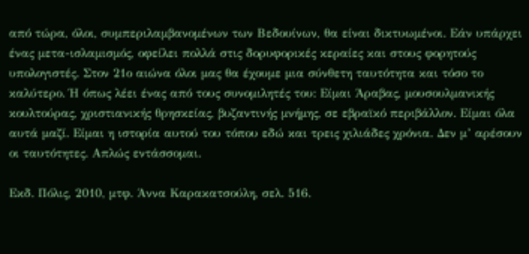από τώρα, όλοι, συμπεριλαμβανομένων των Βεδουίνων, θα είναι δικτυωμένοι. Εάν υπάρχει ένας μετα-ισλαμισμός, οφείλει πολλά στις δορυφορικές κεραίες και στους φορητούς υπολογιστές. Στον 21ο αιώνα όλοι μας θα έχουμε μια σύνθετη ταυτότητα και τόσο το καλύτερο. Ή όπως λέει ένας από τους συνομιλητές του: Είμαι Άραβας, μουσουλμανικής κουλτούρας, χριστιανικής θρησκείας, βυζαντινής μνήμης, σε εβραϊκό περιβάλλον. Είμαι όλα αυτά μαζί. Είμαι η ιστορία αυτού του τόπου εδώ και τρεις χιλιάδες χρόνια. Δεν μ’ αρέσουν οι ταυτότητες. Απλώς εντάσσομαι.

Εκδ. Πόλις, 2010, μτφ. Άννα Καρακατσούλη, σελ. 516.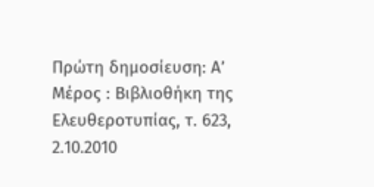Πρώτη δημοσίευση: Α’ Μέρος : Βιβλιοθήκη της Ελευθεροτυπίας, τ. 623, 2.10.2010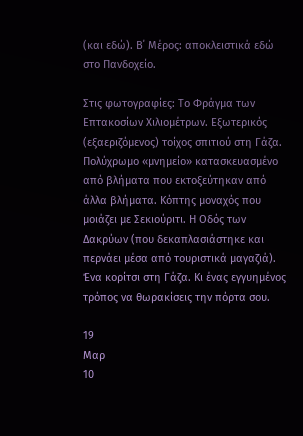(και εδώ). Β΄ Μέρος: αποκλειστικά εδώ στο Πανδοχείο.

Στις φωτογραφίες: Το Φράγμα των Επτακοσίων Χιλιομέτρων. Εξωτερικός (εξαεριζόμενος) τοίχος σπιτιού στη Γάζα. Πολύχρωμο «μνημείο» κατασκευασμένο από βλήματα που εκτοξεύτηκαν από άλλα βλήματα. Κόπτης μοναχός που μοιάζει με Σεκιούριτι. Η Οδός των Δακρύων (που δεκαπλασιάστηκε και περνάει μέσα από τουριστικά μαγαζιά). Ένα κορίτσι στη Γάζα. Κι ένας εγγυημένος τρόπος να θωρακίσεις την πόρτα σου.

19
Μαρ
10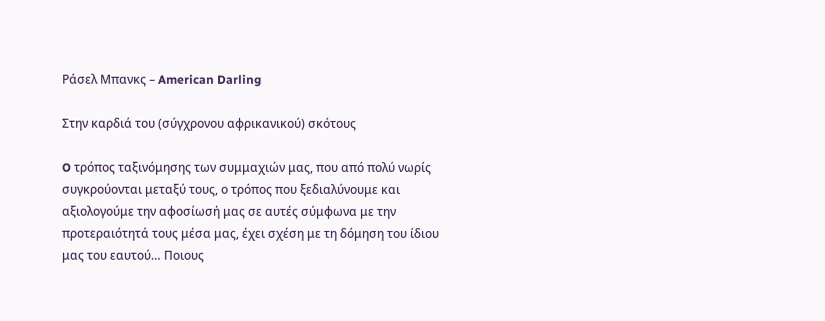Ράσελ Μπανκς – American Darling

Στην καρδιά του (σύγχρονου αφρικανικού) σκότους

O τρόπος ταξινόμησης των συμμαχιών μας, που από πολύ νωρίς συγκρούονται μεταξύ τους, ο τρόπος που ξεδιαλύνουμε και αξιολογούμε την αφοσίωσή μας σε αυτές σύμφωνα με την προτεραιότητά τους μέσα μας, έχει σχέση με τη δόμηση του ίδιου μας του εαυτού… Ποιους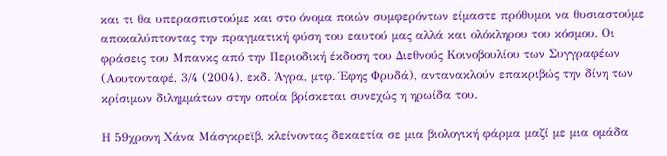και τι θα υπερασπιστούμε και στο όνομα ποιών συμφερόντων είμαστε πρόθυμοι να θυσιαστούμε αποκαλύπτοντας την πραγματική φύση του εαυτού μας αλλά και ολόκληρου του κόσμου. Οι φράσεις του Μπανκς από την Περιοδική έκδοση του Διεθνούς Κοινοβουλίου των Συγγραφέων (Αουτονταφέ, 3/4 (2004), εκδ. Άγρα, μτφ. Έφης Φρυδά), αντανακλούν επακριβώς την δίνη των κρίσιμων διλημμάτων στην οποία βρίσκεται συνεχώς η ηρωίδα του.

Η 59χρονη Χάνα Μάσγκρεϊβ, κλείνοντας δεκαετία σε μια βιολογική φάρμα μαζί με μια ομάδα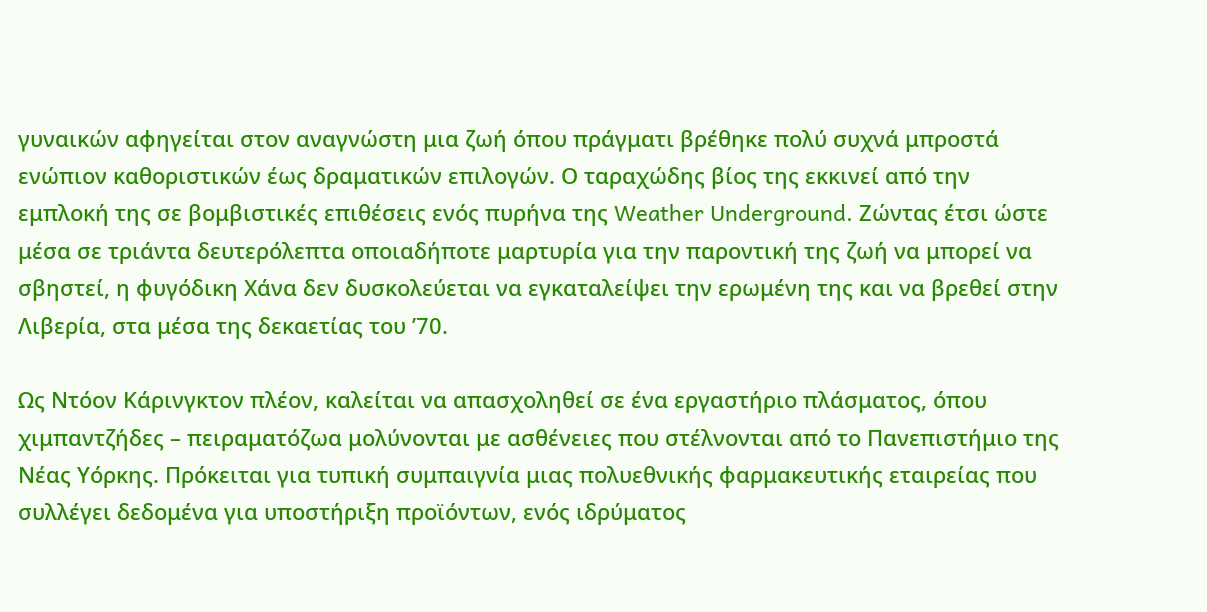γυναικών αφηγείται στον αναγνώστη μια ζωή όπου πράγματι βρέθηκε πολύ συχνά μπροστά ενώπιον καθοριστικών έως δραματικών επιλογών. Ο ταραχώδης βίος της εκκινεί από την εμπλοκή της σε βομβιστικές επιθέσεις ενός πυρήνα της Weather Underground. Ζώντας έτσι ώστε μέσα σε τριάντα δευτερόλεπτα οποιαδήποτε μαρτυρία για την παροντική της ζωή να μπορεί να σβηστεί, η φυγόδικη Χάνα δεν δυσκολεύεται να εγκαταλείψει την ερωμένη της και να βρεθεί στην Λιβερία, στα μέσα της δεκαετίας του ’70.

Ως Ντόον Κάρινγκτον πλέον, καλείται να απασχοληθεί σε ένα εργαστήριο πλάσματος, όπου χιμπαντζήδες – πειραματόζωα μολύνονται με ασθένειες που στέλνονται από το Πανεπιστήμιο της Νέας Υόρκης. Πρόκειται για τυπική συμπαιγνία μιας πολυεθνικής φαρμακευτικής εταιρείας που συλλέγει δεδομένα για υποστήριξη προϊόντων, ενός ιδρύματος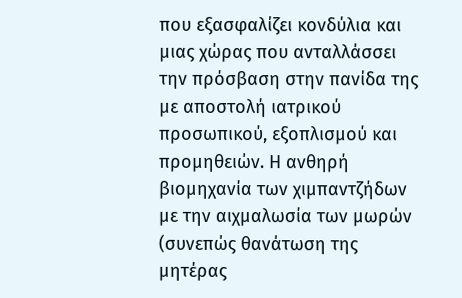που εξασφαλίζει κονδύλια και μιας χώρας που ανταλλάσσει την πρόσβαση στην πανίδα της με αποστολή ιατρικού προσωπικού, εξοπλισμού και προμηθειών. Η ανθηρή βιομηχανία των χιμπαντζήδων με την αιχμαλωσία των μωρών (συνεπώς θανάτωση της μητέρας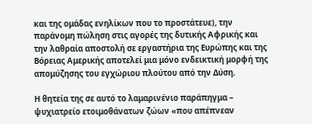και της ομάδας ενηλίκων που το προστάτευε), την παράνομη πώληση στις αγορές της δυτικής Αφρικής και την λαθραία αποστολή σε εργαστήρια της Ευρώπης και της Βόρειας Αμερικής αποτελεί μια μόνο ενδεικτική μορφή της απομύζησης του εγχώριου πλούτου από την Δύση.

Η θητεία της σε αυτό το λαμαρινένιο παράπηγμα – ψυχιατρείο ετοιμοθάνατων ζώων «που απέπνεαν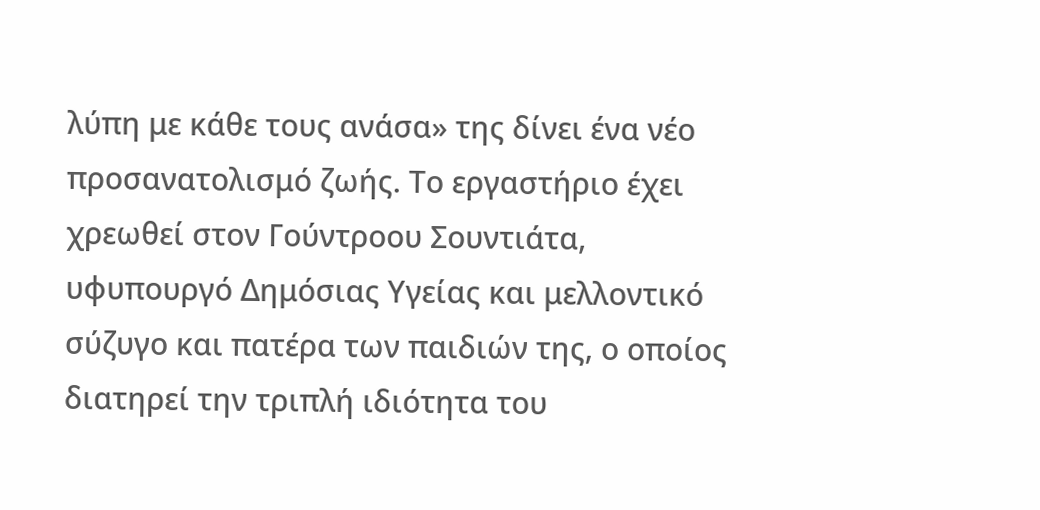λύπη με κάθε τους ανάσα» της δίνει ένα νέο προσανατολισμό ζωής. Το εργαστήριο έχει χρεωθεί στον Γούντροου Σουντιάτα, υφυπουργό Δημόσιας Υγείας και μελλοντικό σύζυγο και πατέρα των παιδιών της, ο οποίος διατηρεί την τριπλή ιδιότητα του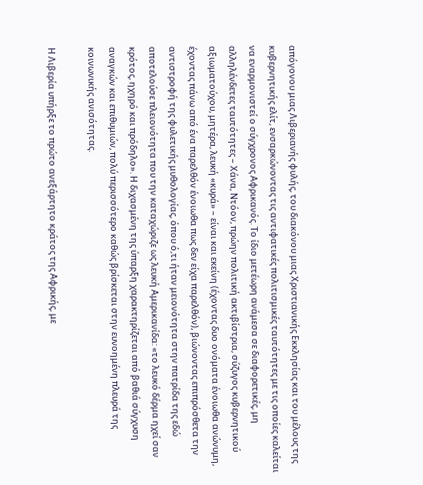απόγονου μιας Λιβεριανής φυλής, του διακόνου μιας Χριστιανικής Εκκλησίας και του μέλους της κυβερνητικής ελίτ, ενσαρκώνοντας τις αντιφατικές πολιτισμικές ταυτότητες με τις οποίες καλείται να εναρμονιστεί ο σύγχρονος Αφρικανός. Το ίδιο μετέωρη ανάμεσα σε διαφορετικές, μη αλληλένδετες ταυτότητες – Χάνα, Ντόον, πρώην πολιτική ακτιβίστρια, σύζυγος κυβερνητικού αξιωματούχου, μητέρα, λευκή «κυρά» – είναι και εκείνη (έχοντας δυο ονόματα ένοιωθα ανώνυμη, έχοντας πάνω από ένα παρελθόν ένοιωθα πως δεν είχα παρελθόν), βιώνοντας επιπρόσθετα την αντιστροφή της φυλετικής μυθολογίας, όπου ό,τι ήταν μειονότητα στην πατρίδα της εδώ αποτελούσε πλειονότητα που την καταχώριζε ως λευκή Αμερικανίδα: «το λευκό δέρμα ηχεί σαν κρότος, ηχηρό και πρόδηλο». Η διχασμένη της ύπαρξη χαρακτηρίζεται από βαθιά σύγχυση αναγκών και επιθυμιών, πολύ περισσότερο καθώς βρίσκεται στην ευνοημένη πλευρά της κοινωνικής ανισότητας.

Η Λιβερία υπήρξε το πρώτο ανεξάρτητο κράτος της Αφρικής, με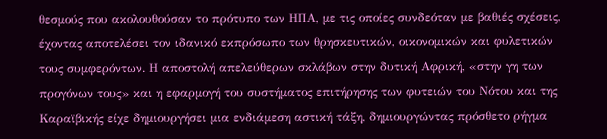θεσμούς που ακολουθούσαν το πρότυπο των ΗΠΑ, με τις οποίες συνδεόταν με βαθιές σχέσεις, έχοντας αποτελέσει τον ιδανικό εκπρόσωπο των θρησκευτικών, οικονομικών και φυλετικών τους συμφερόντων. Η αποστολή απελεύθερων σκλάβων στην δυτική Αφρική, «στην γη των προγόνων τους» και η εφαρμογή του συστήματος επιτήρησης των φυτειών του Νότου και της Καραϊβικής είχε δημιουργήσει μια ενδιάμεση αστική τάξη, δημιουργώντας πρόσθετο ρήγμα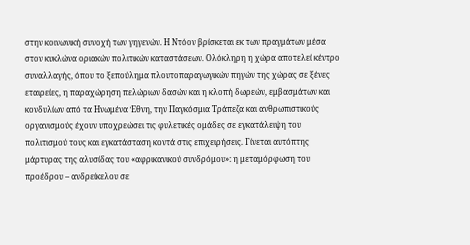στην κοινωνική συνοχή των γηγενών. Η Ντόον βρίσκεται εκ των πραγμάτων μέσα στον κυκλώνα οριακών πολιτικών καταστάσεων. Ολόκληρη η χώρα αποτελεί κέντρο συναλλαγής, όπου το ξεπούλημα πλουτοπαραγωγικών πηγών της χώρας σε ξένες εταιρείες, η παραχώρηση πελώριων δασών και η κλοπή δωρεών, εμβασμάτων και κονδυλίων από τα Ηνωμένα Έθνη, την Παγκόσμια Τράπεζα και ανθρωπιστικούς οργανισμούς έχουν υποχρεώσει τις φυλετικές ομάδες σε εγκατάλειψη του πολιτισμού τους και εγκατάσταση κοντά στις επιχειρήσεις. Γίνεται αυτόπτης μάρτυρας της αλυσίδας του «αφρικανικού συνδρόμου»: η μεταμόρφωση του προέδρου – ανδρείκελου σε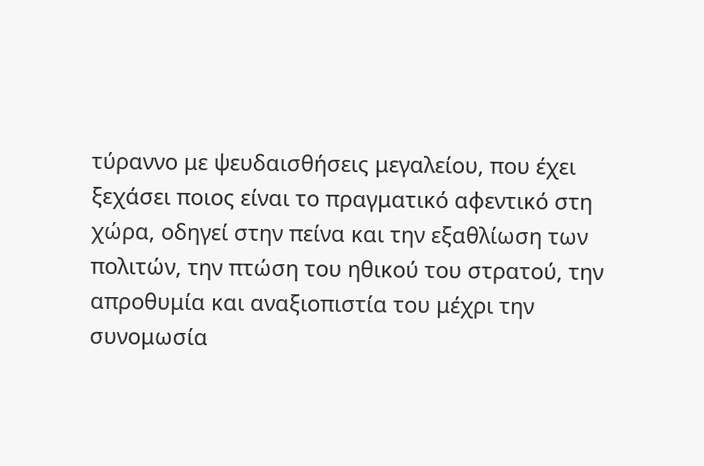τύραννο με ψευδαισθήσεις μεγαλείου, που έχει ξεχάσει ποιος είναι το πραγματικό αφεντικό στη χώρα, οδηγεί στην πείνα και την εξαθλίωση των πολιτών, την πτώση του ηθικού του στρατού, την απροθυμία και αναξιοπιστία του μέχρι την συνομωσία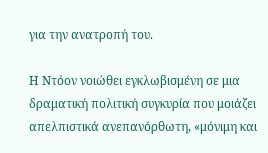για την ανατροπή του.

Η Ντόον νοιώθει εγκλωβισμένη σε μια δραματική πολιτική συγκυρία που μοιάζει απελπιστικά ανεπανόρθωτη, «μόνιμη και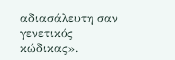αδιασάλευτη σαν γενετικός κώδικας».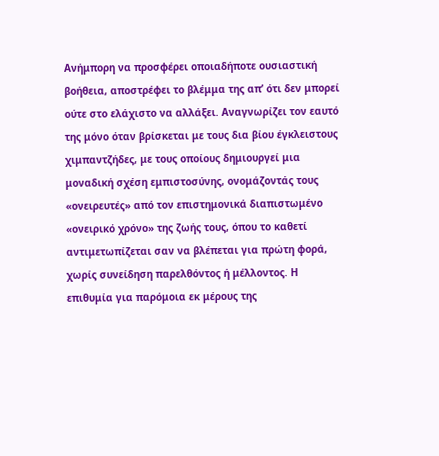Ανήμπορη να προσφέρει οποιαδήποτε ουσιαστική βοήθεια, αποστρέφει το βλέμμα της απ’ ότι δεν μπορεί ούτε στο ελάχιστο να αλλάξει. Αναγνωρίζει τον εαυτό της μόνο όταν βρίσκεται με τους δια βίου έγκλειστους χιμπαντζήδες, με τους οποίους δημιουργεί μια μοναδική σχέση εμπιστοσύνης, ονομάζοντάς τους «ονειρευτές» από τον επιστημονικά διαπιστωμένο «ονειρικό χρόνο» της ζωής τους, όπου το καθετί αντιμετωπίζεται σαν να βλέπεται για πρώτη φορά, χωρίς συνείδηση παρελθόντος ή μέλλοντος. Η επιθυμία για παρόμοια εκ μέρους της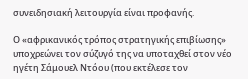συνειδησιακή λειτουργία είναι προφανής.

Ο «αφρικανικός τρόπος στρατηγικής επιβίωσης» υποχρεώνει τον σύζυγό της να υποταχθεί στον νέο ηγέτη Σάμουελ Ντόου (που εκτέλεσε τον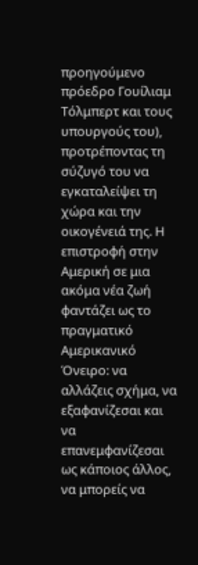προηγούμενο πρόεδρο Γουίλιαμ Τόλμπερτ και τους υπουργούς του), προτρέποντας τη σύζυγό του να εγκαταλείψει τη χώρα και την οικογένειά της. Η επιστροφή στην Αμερική σε μια ακόμα νέα ζωή φαντάζει ως το πραγματικό Αμερικανικό Όνειρο: να αλλάζεις σχήμα, να εξαφανίζεσαι και να επανεμφανίζεσαι ως κάποιος άλλος, να μπορείς να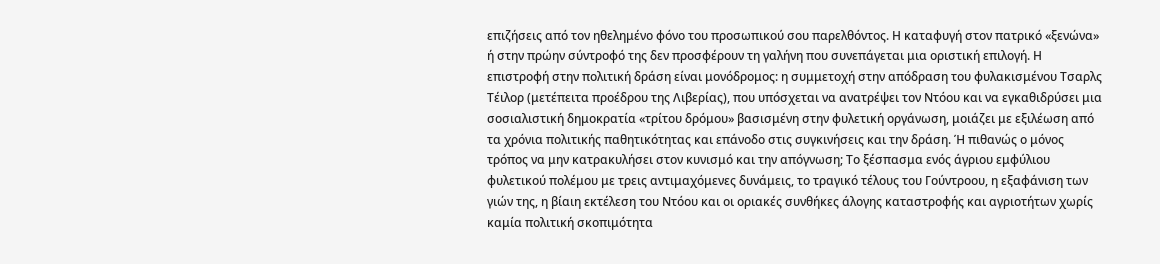επιζήσεις από τον ηθελημένο φόνο του προσωπικού σου παρελθόντος. Η καταφυγή στον πατρικό «ξενώνα» ή στην πρώην σύντροφό της δεν προσφέρουν τη γαλήνη που συνεπάγεται μια οριστική επιλογή. Η επιστροφή στην πολιτική δράση είναι μονόδρομος: η συμμετοχή στην απόδραση του φυλακισμένου Τσαρλς Τέιλορ (μετέπειτα προέδρου της Λιβερίας), που υπόσχεται να ανατρέψει τον Ντόου και να εγκαθιδρύσει μια σοσιαλιστική δημοκρατία «τρίτου δρόμου» βασισμένη στην φυλετική οργάνωση, μοιάζει με εξιλέωση από τα χρόνια πολιτικής παθητικότητας και επάνοδο στις συγκινήσεις και την δράση. Ή πιθανώς ο μόνος τρόπος να μην κατρακυλήσει στον κυνισμό και την απόγνωση; Το ξέσπασμα ενός άγριου εμφύλιου φυλετικού πολέμου με τρεις αντιμαχόμενες δυνάμεις, τo τραγικό τέλους του Γούντροου, η εξαφάνιση των γιών της, η βίαιη εκτέλεση του Ντόου και οι οριακές συνθήκες άλογης καταστροφής και αγριοτήτων χωρίς καμία πολιτική σκοπιμότητα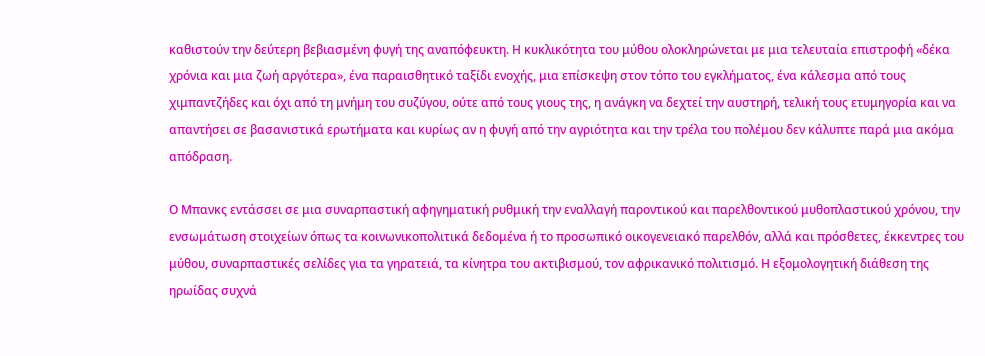καθιστούν την δεύτερη βεβιασμένη φυγή της αναπόφευκτη. Η κυκλικότητα του μύθου ολοκληρώνεται με μια τελευταία επιστροφή «δέκα χρόνια και μια ζωή αργότερα», ένα παραισθητικό ταξίδι ενοχής, μια επίσκεψη στον τόπο του εγκλήματος, ένα κάλεσμα από τους χιμπαντζήδες και όχι από τη μνήμη του συζύγου, ούτε από τους γιους της, η ανάγκη να δεχτεί την αυστηρή, τελική τους ετυμηγορία και να απαντήσει σε βασανιστικά ερωτήματα και κυρίως αν η φυγή από την αγριότητα και την τρέλα του πολέμου δεν κάλυπτε παρά μια ακόμα απόδραση.

Ο Μπανκς εντάσσει σε μια συναρπαστική αφηγηματική ρυθμική την εναλλαγή παροντικού και παρελθοντικού μυθοπλαστικού χρόνου, την ενσωμάτωση στοιχείων όπως τα κοινωνικοπολιτικά δεδομένα ή το προσωπικό οικογενειακό παρελθόν, αλλά και πρόσθετες, έκκεντρες του μύθου, συναρπαστικές σελίδες για τα γηρατειά, τα κίνητρα του ακτιβισμού, τον αφρικανικό πολιτισμό. Η εξομολογητική διάθεση της ηρωίδας συχνά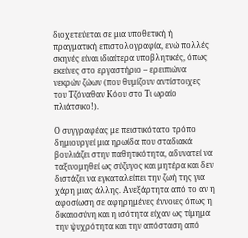διοχετεύεται σε μια υποθετική ή πραγματική επιστολογραφία, ενώ πολλές σκηνές είναι ιδιαίτερα υποβλητικές, όπως εκείνες στο εργαστήριο – ερειπιώνα νεκρών ζώων (που θυμίζουν αντίστοιχες του Τζόναθαν Κόου στο Τι ωραίο πλιάτσικο!).

Ο συγγραφέας με πειστικότατο τρόπο δημιουργεί μια ηρωίδα που σταδιακά βουλιάζει στην παθητικότητα, αδυνατεί να ταξινομηθεί ως σύζυγος και μητέρα και δεν διστάζει να εγκαταλείπει την ζωή της για χάρη μιας άλλης. Ανεξάρτητα από το αν η αφοσίωση σε αφηρημένες έννοιες όπως η δικαιοσύνη και η ισότητα είχαν ως τίμημα την ψυχρότητα και την απόσταση από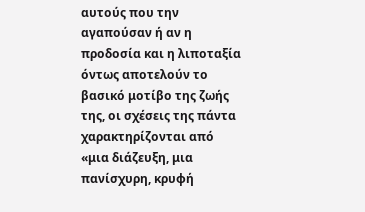αυτούς που την αγαπούσαν ή αν η προδοσία και η λιποταξία όντως αποτελούν το βασικό μοτίβο της ζωής της, οι σχέσεις της πάντα χαρακτηρίζονται από «μια διάζευξη, μια πανίσχυρη, κρυφή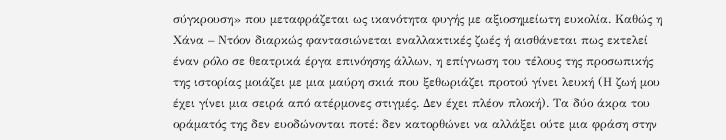σύγκρουση» που μεταφράζεται ως ικανότητα φυγής με αξιοσημείωτη ευκολία. Καθώς η Χάνα – Ντόον διαρκώς φαντασιώνεται εναλλακτικές ζωές ή αισθάνεται πως εκτελεί έναν ρόλο σε θεατρικά έργα επινόησης άλλων, η επίγνωση του τέλους της προσωπικής της ιστορίας μοιάζει με μια μαύρη σκιά που ξεθωριάζει προτού γίνει λευκή (Η ζωή μου έχει γίνει μια σειρά από ατέρμονες στιγμές. Δεν έχει πλέον πλοκή). Τα δύο άκρα του οράματός της δεν ευοδώνονται ποτέ: δεν κατορθώνει να αλλάξει ούτε μια φράση στην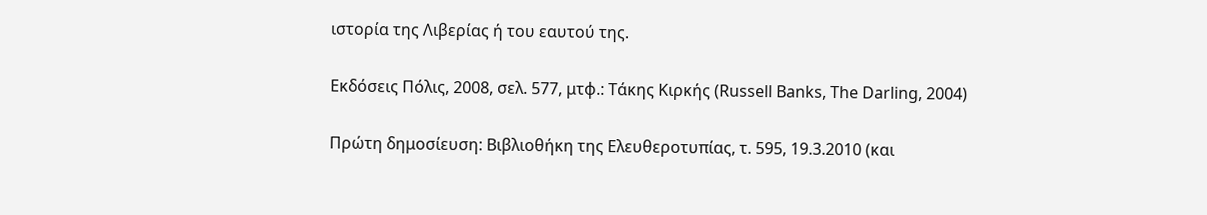ιστορία της Λιβερίας ή του εαυτού της.

Εκδόσεις Πόλις, 2008, σελ. 577, μτφ.: Τάκης Κιρκής (Russell Banks, The Darling, 2004)

Πρώτη δημοσίευση: Βιβλιοθήκη της Ελευθεροτυπίας, τ. 595, 19.3.2010 (και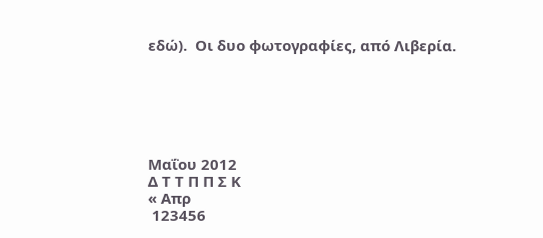εδώ).  Oι δυο φωτογραφίες, από Λιβερία.






Μαΐου 2012
Δ Τ Τ Π Π Σ Κ
« Απρ
 123456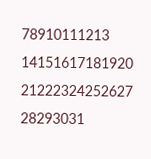78910111213
14151617181920
21222324252627
28293031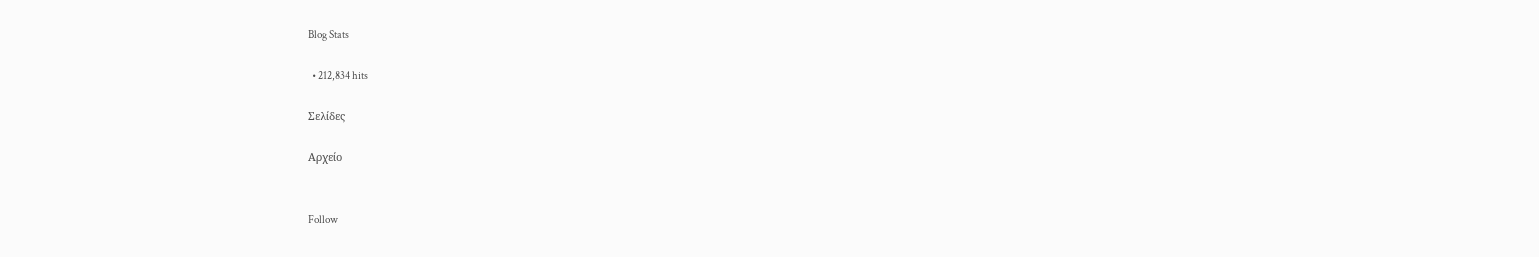Blog Stats

  • 212,834 hits

Σελίδες

Αρχείο


Follow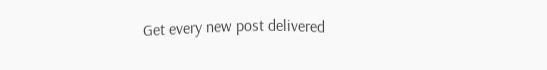Get every new post delivered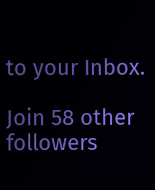to your Inbox.

Join 58 other followers